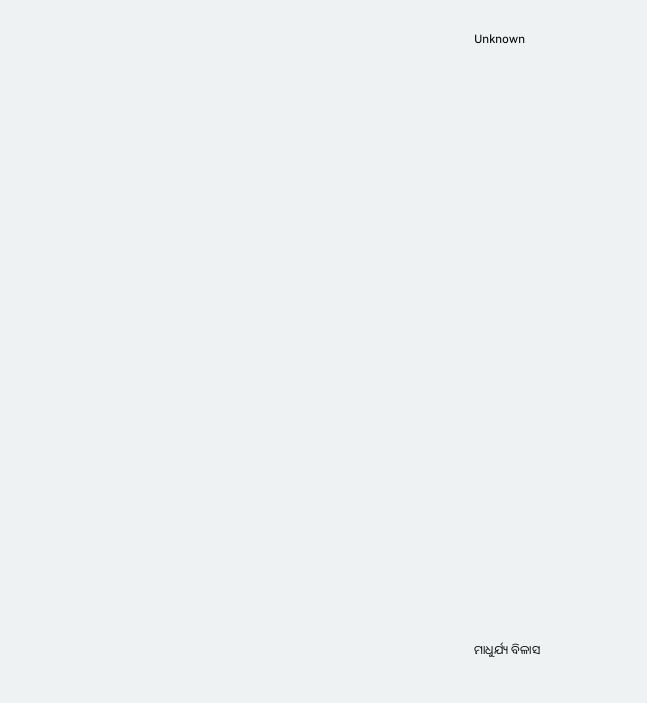Unknown





















ମାଧୁର୍ଯ୍ୟ ବିଳାସ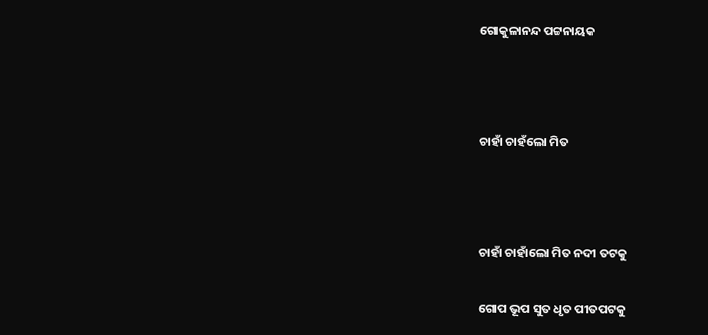ଗୋକୁଳାନନ୍ଦ ପଟ୍ଟନାୟକ



ଚାହାଁ ଚାହଁଲୋ ମିତ



ଚାହାଁ ଚାହାଁଲୋ ମିତ ନଦୀ ତଟକୁ

ଗୋପ ଭୂପ ସୁତ ଧୃତ ପୀତପଟକୁ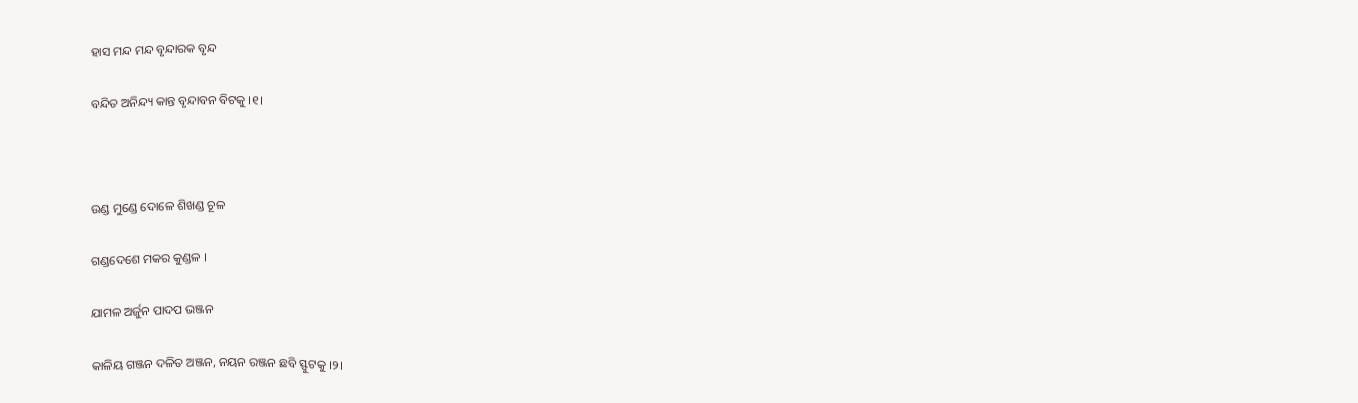ହାସ ମନ୍ଦ ମନ୍ଦ ବୃନ୍ଦାରକ ବୃନ୍ଦ

ବନ୍ଦିତ ଅନିନ୍ଦ୍ୟ କାନ୍ତ ବୃନ୍ଦାବନ ବିଟକୁ ।୧।



ଉଣ୍ଡ ମୁଣ୍ଡେ ଦୋଳେ ଶିଖଣ୍ଡ ଚୂଳ

ଗଣ୍ଡଦେଶେ ମକର କୁଣ୍ଡଳ ।

ଯାମଳ ଅର୍ଜୁନ ପାଦପ ଭଞ୍ଜନ

କାଳିୟ ଗଞ୍ଜନ ଦଳିତ ଅଞ୍ଜନ, ନୟନ ରଞ୍ଜନ ଛବି ସ୍ଫୁଟକୁ ।୨।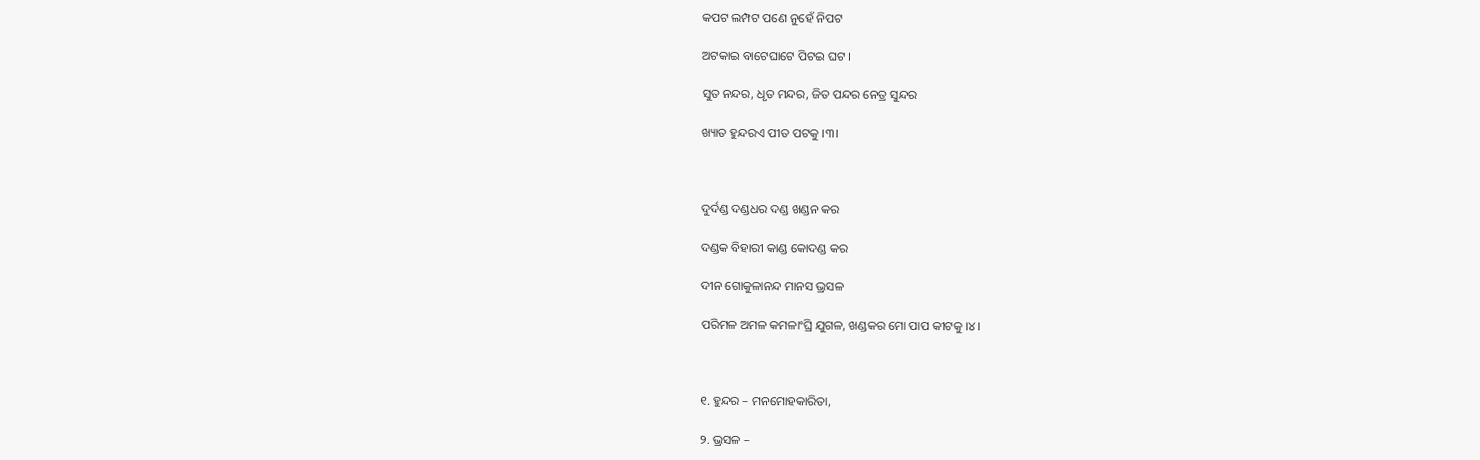କପଟ ଲମ୍ପଟ ପଣେ ନୁହେଁ ନିପଟ

ଅଟକାଇ ବାଟେଘାଟେ ପିଟଇ ଘଟ ।

ସୁତ ନନ୍ଦର, ଧୃତ ମନ୍ଦର, ଜିତ ପନ୍ଦର ନେତ୍ର ସୁନ୍ଦର

ଖ୍ୟାତ ହୁନ୍ଦରଏ ପୀତ ପଟକୁ ।୩।



ଦୁର୍ଦଣ୍ଡ ଦଣ୍ଡଧର ଦଣ୍ଡ ଖଣ୍ଡନ କର

ଦଣ୍ଡକ ବିହାରୀ କାଣ୍ଡ କୋଦଣ୍ଡ କର

ଦୀନ ଗୋକୁଳାନନ୍ଦ ମାନସ ଭ୍ରସଳ

ପରିମଳ ଅମଳ କମଳାଂଘ୍ରି ଯୁଗଳ, ଖଣ୍ଡକର ମୋ ପାପ କୀଟକୁ ।୪।



୧. ହୁନ୍ଦର – ମନମୋହକାରିତା,

୨. ଭ୍ରସଳ –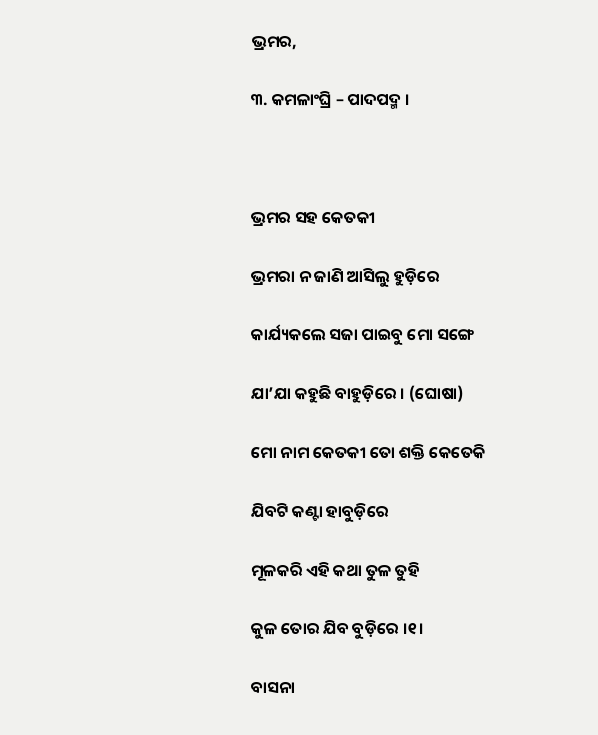ଭ୍ରମର,

୩. କମଳାଂଘ୍ରି – ପାଦପଦ୍ମ ।



ଭ୍ରମର ସହ କେତକୀ

ଭ୍ରମରା ନ ଜାଣି ଆସିଲୁ ହୁଡ଼ିରେ

କାର୍ଯ୍ୟକଲେ ସଜା ପାଇବୁ ମୋ ସଙ୍ଗେ

ଯା’ଯା କହୁଛି ବାହୁଡ଼ିରେ । (ଘୋଷା)

ମୋ ନାମ କେତକୀ ତୋ ଶକ୍ତି କେତେକି

ଯିବଟି କଣ୍ଟା ହାବୁଡ଼ିରେ

ମୂଳକରି ଏହି କଥା ତୁଳ ତୁହି

କୁଳ ତୋର ଯିବ ବୁଡ଼ିରେ ।୧।

ବାସନା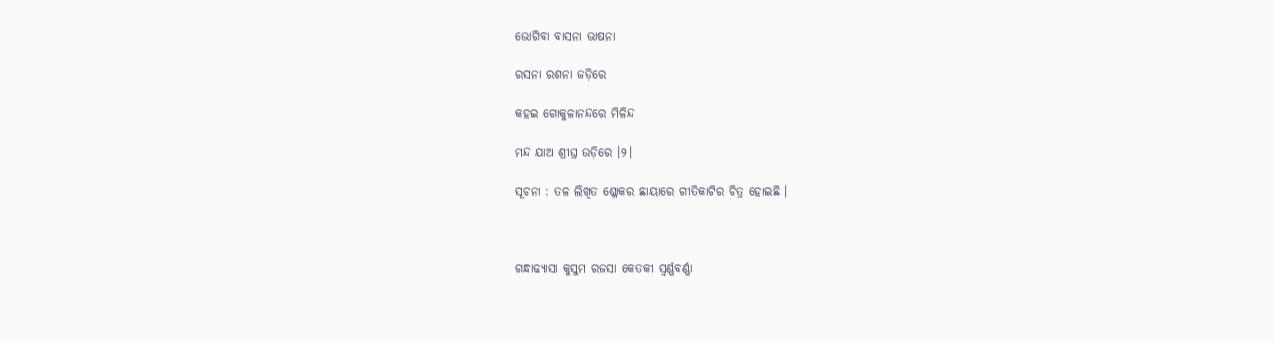ଭୋଗିବା ବାସନା ଭାଷନା

ରସନା ରଶନା ଜଡ଼ିରେ

କହଇ ଗୋକୁଳାନନ୍ଦରେ ମିଳିନ୍ଦ

ମନ୍ଦ ଯାଅ ଶ୍ରୀଘ୍ର ଉଡ଼ିରେ ।୨।

ସୂଚନା : ତଳ ଲିଖିତ ଶ୍ଳୋକର ଛାୟାରେ ଗୀତିକାଟିର ଚିତ୍ର ହୋଇଛି ।



ଗନ୍ଧାଢ୍ୟାସା କୁସୁମ ରଜସା କେତକୀ ସ୍ଵର୍ଣ୍ଣବର୍ଣ୍ଣା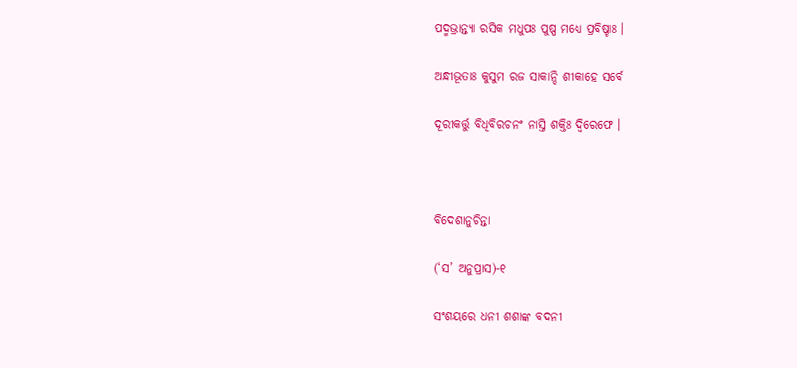ପଦ୍ମଭ୍ରାନ୍ତ୍ୟା ରସିକ ମଧୁପଃ ପୁଷ୍ପ ମଧ୍ୟେ ପ୍ରବିଷ୍ଚାଃ ।

ଅନ୍ଧୀଭୂତାଃ କୁସୁମ ରଜ ସାକାନ୍ଦି ଶୀକାହେ ସର୍ବେ

ଦୂରୀକର୍ତ୍ତୁ ବିଧିବିରଚନଂ ନାସ୍ତି ଶକ୍ତିଃ ଦ୍ଵିରେଫେ ।



ବିଦେଶାନୁଚିନ୍ତା

(‘ସ’ ଅନୁପ୍ରାସ)-୧

ସଂଶୟରେ ଧନୀ ଶଶାଙ୍କ ବଦନୀ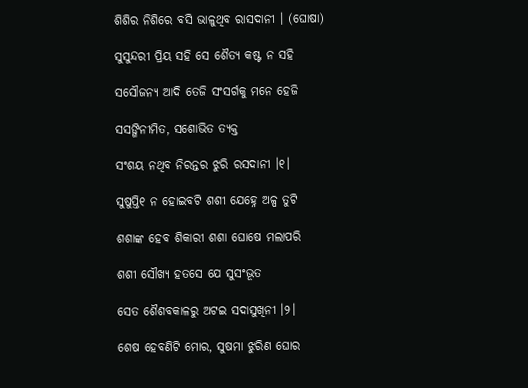ଶିଶିର ନିଶିରେ ବସି ଭାଳୁଥିବ ରାସଦାନୀ । (ଘୋଷା)

ସୁସୁନ୍ଦରୀ ପ୍ରିୟ ସହି ସେ ଶୈତ୍ୟ କଷ୍ଟ ନ ସହି

ସସୌଜନ୍ୟ ଆଦି ତେଜି ସଂସର୍ଗକୁ ମନେ ହେଜି

ସସଙ୍ଗିନୀମିତ, ସଶୋଭିତ ତ୍ୟକ୍ତ

ସଂଶୟ ନଥିବ ନିରନ୍ତର ଝୁରି ରସଦାନୀ ।୧।

ସୁଷୁପ୍ତି୧ ନ ହୋଇବଟି ଶଶୀ ଯେହ୍ନେ ଅଳ୍ପ ତୁଟି

ଶଶାଙ୍କ ହେବ ଶିକାରୀ ଶଶା ଘୋଷେ ମଲାପରି

ଶଶୀ ସୌଖ୍ୟ ହତସେ ଯେ ସୁସଂଭୂତ

ସେତ ଶୈଶବକାଳରୁ ଅଟଇ ସଦାସୁଖିନୀ ।୨।

ଶେଷ ହେବଣିଟି ମୋର, ସୁଷମା ଝୁରିଣ ଘୋର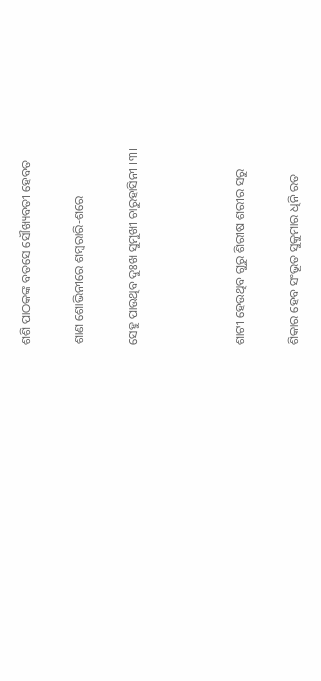ଶଶି ପାଠକଙ୍କ ବତସେ ସୌଖ୍ୟବତୀ ହେବତ

ଶାଣ ଶୋଭିନୀରେ ଶମ୍ବରାରି-ଶରେ

ସେହୁ ପାଉଥିବ ଦୁଃଖ ସୁମୁଖୀ ଚାରୁହାସିନୀ ।୩।



ଶାଟୀ ହେଉଥିବ ଗୁରୁ ଶିରୀଷ ଶରୀର ସରୁ

ଶିକାର ହେବ ସଂଭୂତ ସୁକୁମାର ଧିନି ରତ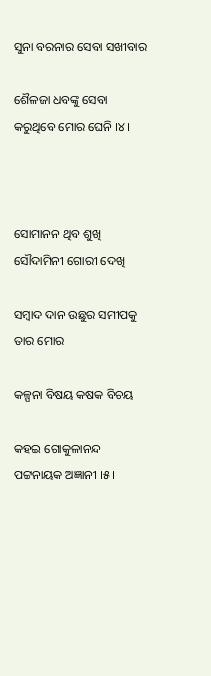ସୁନା ବରନାର ସେବା ସଖୀବାର

ଶୈଳଜା ଧବଙ୍କୁ ସେବା କରୁଥିବେ ମୋର ଘେନି ।୪।



ସୋମାନନ ଥିବ ଶୁଖି ସୌଦାମିନୀ ଗୋରୀ ଦେଖି

ସମ୍ବାଦ ଦାନ ଉଛୁର ସମୀପକୁ ତାର ମୋର

କଳ୍ପନା ବିଷୟ କଷକ ବିଚୟ

କହଇ ଗୋକୁଳାନନ୍ଦ ପଟ୍ଟନାୟକ ଅଜ୍ଞାନୀ ।୫।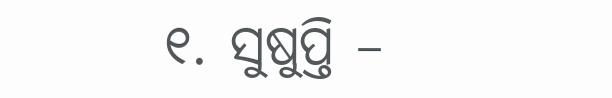୧. ସୁଷୁପ୍ତି –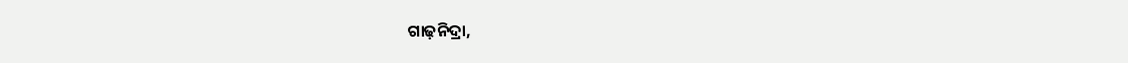ଗାଢ଼ନିଦ୍ରା,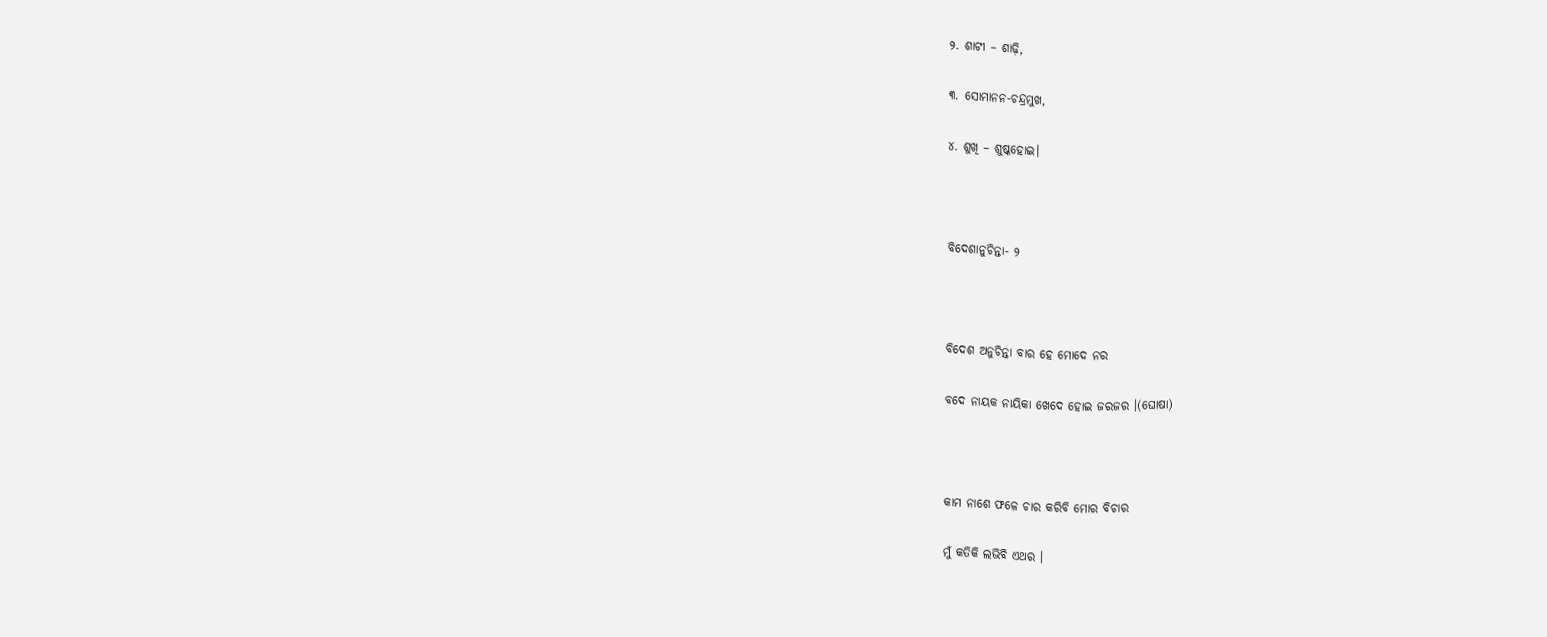୨. ଶାଟୀ – ଶାଢ଼ି,

୩. ସୋମାନନ-ଚନ୍ଦ୍ରମୁଖ,

୪. ଶୁଖି – ଶୁଷ୍କହୋଇ।



ବିଦେଶାନୁଚିନ୍ତା- ୨



ବିଦେଶ ଅନୁଚିନ୍ତା ବାର ହେ ମୋଦେ ନର

ବଦେ ନାୟକ ନାୟିକା ଖେଦେ ହୋଇ ଜରଜର ।(ଘୋଷା)



କାମ ନାଶେ ଫଳେ ଚାର କରିବି ମୋର ବିଚାର

ମୁଁ କତିକି ଲଭିବି ଏଥର ।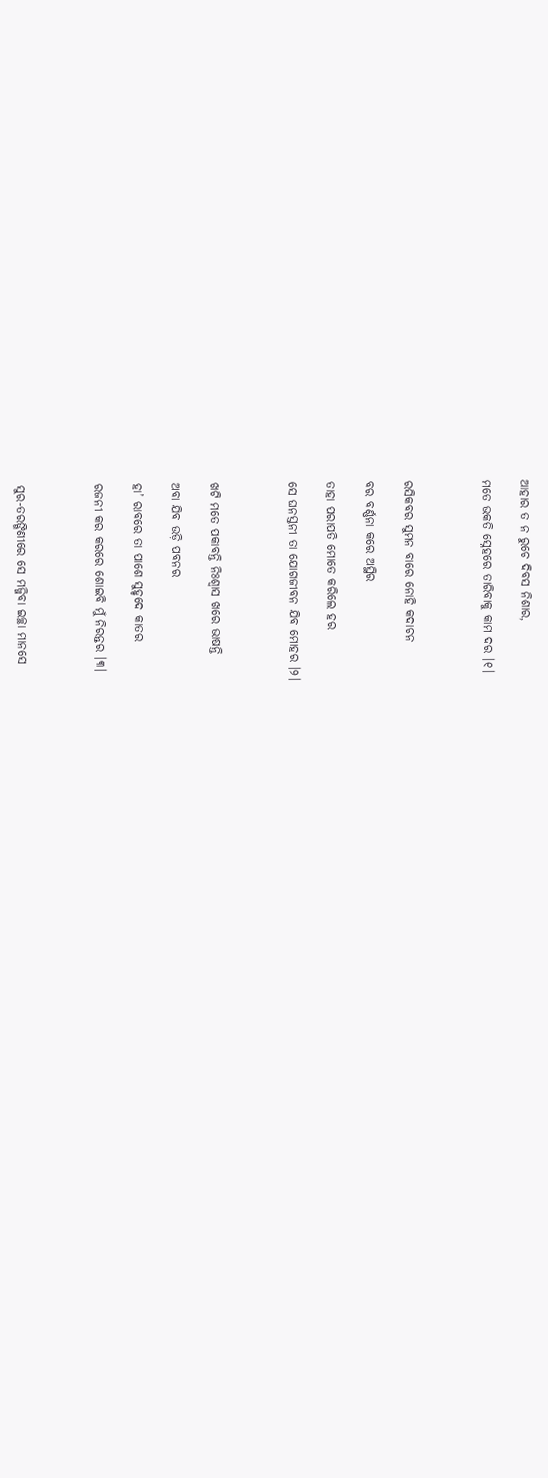ଆହାର ତ ନ ରୁଚେ ଦିବସ ନିଶାର,

ମତେ ଭକତି ସ୍ନେହରେ ତାରିବାକୁ କାମ ଦର ।୧।



ରସିକବର ସୁମନ ବାରେ ନୋହି କଦାଚନ

ବର ବର୍ଣ୍ଣନା କରେ ଅସ୍ଥିର

ତାହା ପରାପତି ମୋତେ କରିଲେ ହର

ସେ ଘନସ୍ତନୀ ତା ଯୋଗଜୀବନ ଯିବ ମୋହର ।୨।



ଖଟି ମତେ ପକାବନ୍ତି ନିଃଶ୍ଵାସ ଖରେ ଭାଷନ୍ତି

ଅବା ଯିବ ଉଡ଼ି ପବନର

ହା’ ରାବରେ ତା ପାଶେ ସୁହୃଦେ କାତର

ରଜନୀ କର କରରେ ଶୋଇବି ମୁଁ ନିରନ୍ତର ।୩।



ସୁର-ତରଙ୍ଗିଣୀରେ ସେ ମଜ୍ଜିବା ଇଚ୍ଛା ମାନସେ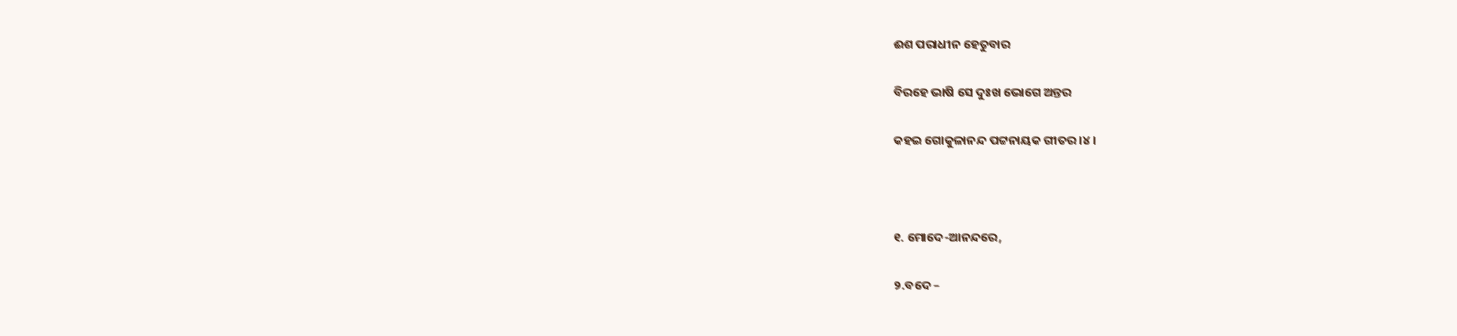ଈଶ ପରାଧୀନ ହେତୁବାର

ବିରହେ ଭାଷି ସେ ଦୁଃଖ ଭୋଗେ ଅନ୍ତର

କହଇ ଗୋକୁଳାନନ୍ଦ ପଟ୍ଟନାୟକ ଗୀତର ।୪।



୧. ମୋଦେ-ଆନନ୍ଦରେ,

୨.ବଦେ –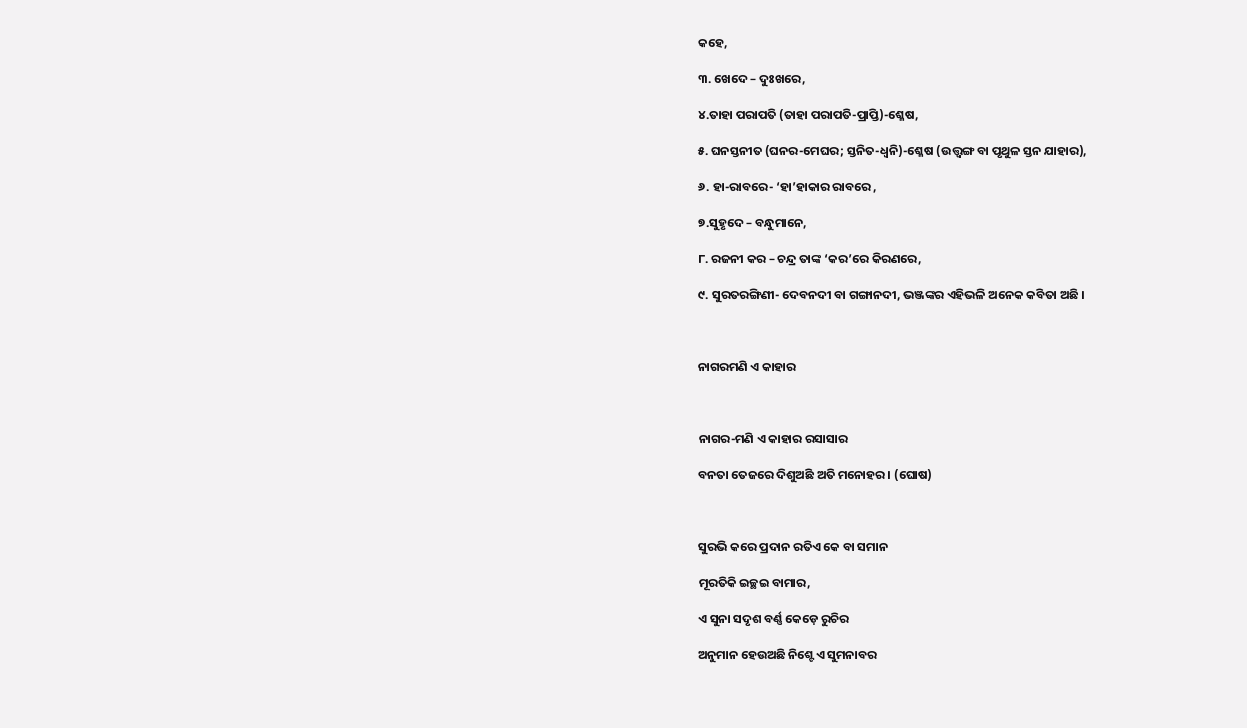କହେ,

୩. ଖେଦେ – ଦୁଃଖରେ,

୪.ତାହା ପରାପତି (ତାହା ପରାପତି-ପ୍ରାପ୍ତି)-ଶ୍ଳେଷ,

୫. ଘନସ୍ତନୀତ (ଘନର-ମେଘର; ସ୍ତନିତ-ଧ୍ଵନି)-ଶ୍ଳେଷ (ଉତ୍ତ୍ୱଙ୍ଗ ବା ପୃଥୁଳ ସ୍ତନ ଯାହାର),

୬. ହା-ରାବରେ- ‘ହା’ହାକାର ରାବରେ ,

୭.ସୁହୃଦେ – ବନ୍ଧୁମାନେ,

୮. ରଜନୀ କର – ଚନ୍ଦ୍ର ତାଙ୍କ ‘କର’ରେ କିରଣରେ,

୯. ସୁରତରଙ୍ଗିଣୀ- ଦେବନଦୀ ବା ଗଙ୍ଗାନଦୀ, ଭଞ୍ଜଙ୍କର ଏହିଭଳି ଅନେକ କବିତା ଅଛି ।



ନାଗରମଣି ଏ କାହାର



ନାଗର-ମଣି ଏ କାହାର ରସାସାର

ବନତା ତେଜରେ ଦିଶୁଅଛି ଅତି ମନୋହର । (ଘୋଷ)



ସୁରଭି କରେ ପ୍ରଦାନ ରତିଏ କେ ବା ସମାନ

ମୂରତିକି ଇଚ୍ଛଇ ବାମାର,

ଏ ସୁନା ସଦୃଶ ବର୍ଣ୍ଣ କେଡ଼େ ରୁଚିର

ଅନୁମାନ ହେଉଅଛି ନିଶ୍ଟେ ଏ ସୁମନାବର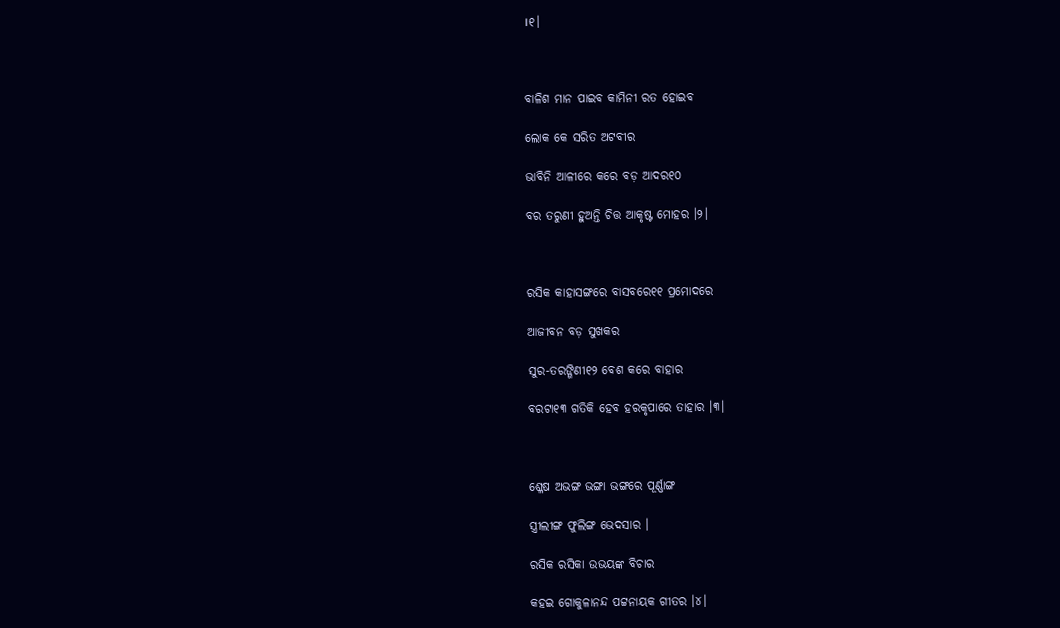।୧।



ବାଳିଶ ମାନ ପାଇବ କାମିନୀ ରତ ହୋଇବ

ଲୋକ କେ ସରିତ ଅଟବୀର

ଭାବିନି ଆଳୀରେ କରେ ବଡ଼ ଆଦର୧୦

ବର ତରୁଣୀ ହୁଅନ୍ତି ଚିତ୍ତ ଆକୃଷ୍ଟ ମୋହର ।୨।



ରସିକ କାହାସଙ୍ଗରେ ବାସବରେ୧୧ ପ୍ରମୋଦରେ

ଆଜୀବନ ବଡ଼ ସୁଖକର

ସୁର-ତରଙ୍ଗିଣୀ୧୨ ବେଶ କରେ ବାହାର

ବରଟା୧୩ ଗତିକି ହେବ ହରକୃପାରେ ତାହାର ।୩।



ଶ୍ଳେଷ ଅଭଙ୍ଗ ଭଙ୍ଗା ଭଙ୍ଗରେ ପୂର୍ଣ୍ଣାଙ୍ଗ

ସ୍ତ୍ରୀଲୀଙ୍ଗ ଫୁଲିଙ୍ଗ ଭେଦସାର ।

ରସିକ ରସିକା ଉଭୟଙ୍କ ବିଚାର

କହଇ ଗୋକୁଳାନନ୍ଦ ପଟ୍ଟନାୟକ ଗୀତର ।୪।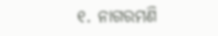୧. ନାଗରମଣି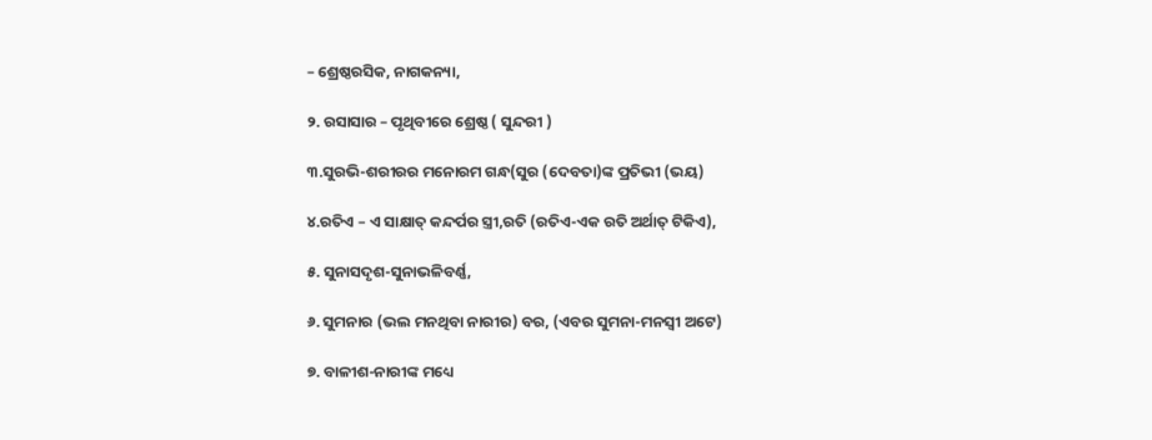– ଶ୍ରେଷ୍ଠରସିକ, ନାଗକନ୍ୟା,

୨. ରସାସାର – ପୃଥିବୀରେ ଶ୍ରେଷ୍ଠ ( ସୁନ୍ଦରୀ )

୩.ସୁରଭି-ଶରୀରର ମନୋରମ ଗନ୍ଧ(ସୁର (ଦେବତା)ଙ୍କ ପ୍ରତିଭୀ (ଭୟ)

୪.ରତିଏ – ଏ ସାକ୍ଷାତ୍‍ କନ୍ଦର୍ପର ସ୍ତ୍ରୀ,ରତି (ରତିଏ-ଏକ ରତି ଅର୍ଥାତ୍‍ ଟିକିଏ),

୫. ସୁନାସଦୃଶ-ସୁନାଭଳିବର୍ଣ୍ଣ,

୬. ସୁମନାର (ଭଲ ମନଥିବା ନାରୀର) ବର, (ଏବର ସୁମନା-ମନସ୍ଵୀ ଅଟେ)

୭. ବାଳୀଶ-ନାରୀଙ୍କ ମଧ୍ୟେ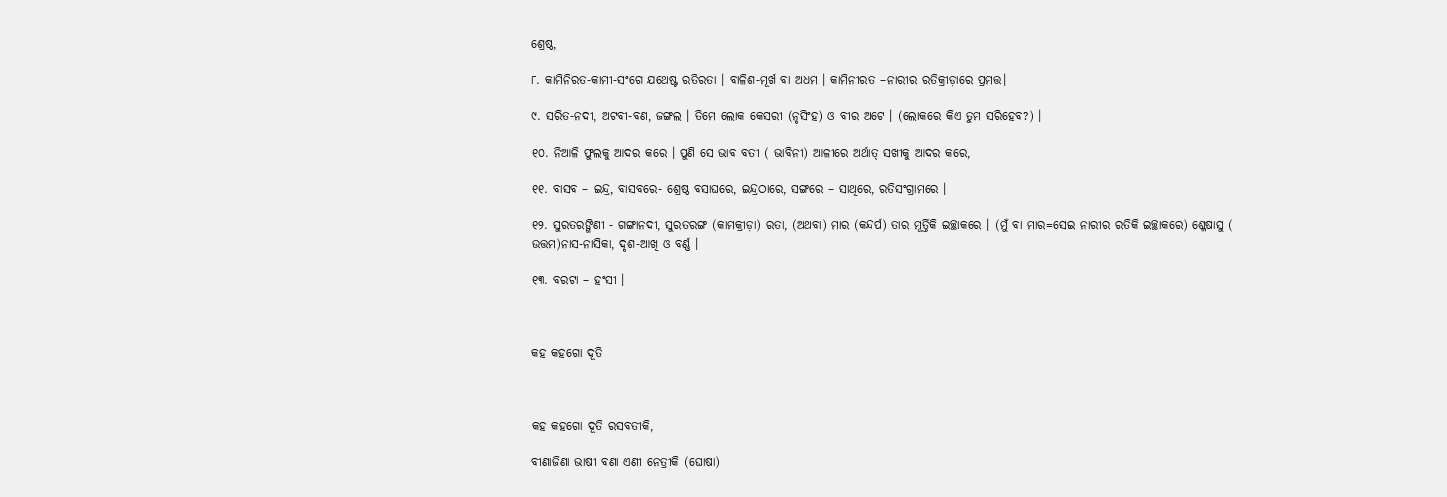ଶ୍ରେଷ୍ଠ,

୮. କାମିନିରତ-କାମୀ-ସଂଗେ ଯଥେଷ୍ଟ ରତିରତା । ବାଳିଶ-ମୂର୍ଖ ବା ଅଧମ । କାମିନୀରତ –ନାରୀର ରତିକ୍ରୀଡ଼ାରେ ପ୍ରମତ୍ତ।

୯. ସରିତ-ନଦୀ, ଅଟବୀ-ବଣ, ଜଙ୍ଗଲ । ତିମେ ଲୋକ କେସରୀ (ନୃସିଂହ) ଓ ବୀର ଅଟେ । (ଲୋକରେ କିଏ ତୁମ ସରିହେବ?) ।

୧୦. ନିଆଳି ଫୁଲକୁ ଆଦର କରେ । ପୁଣି ସେ ଭାବ ବତୀ ( ଭାବିନୀ) ଆଳୀରେ ଅର୍ଥାତ୍‍ ସଖୀକୁ ଆଦର କରେ,

୧୧. ବାସବ – ଇନ୍ଦ୍ର, ବାସବରେ- ଶ୍ରେଷ୍ଠ ବସାଘରେ, ଇନ୍ଦ୍ରଠାରେ, ସଙ୍ଗରେ – ସାଥିରେ, ରତିସଂଗ୍ରାମରେ ।

୧୨. ସୁରତରଙ୍ଗିଣୀ - ଗଙ୍ଗାନଦୀ, ସୁରତରଙ୍ଗ (କାମକ୍ରୀଡ଼ା) ରତା, (ଅଥବା) ମାର (କନ୍ଦର୍ପ) ତାର ମୂର୍ତ୍ତିକି ଇଚ୍ଛାକରେ । (ମୁଁ ବା ମାର=ସେଇ ନାରୀର ରତିକି ଇଚ୍ଛାକରେ) ଶ୍ଳେଷାସୁ ( ଉତ୍ତମ)ନାସ-ନାସିକା, ଦୃଶ-ଆଖି ଓ ବର୍ଣ୍ଣ ।

୧୩. ବରଟା – ହଂସୀ ।



କହ କହଗୋ ଦୂତି



କହ କହଗୋ ଦୂତି ରସବତୀକି,

ବୀଣାଜିଣା ଭାଷୀ ବଣା ଏଣୀ ନେତ୍ରୀକି (ଘୋଷା)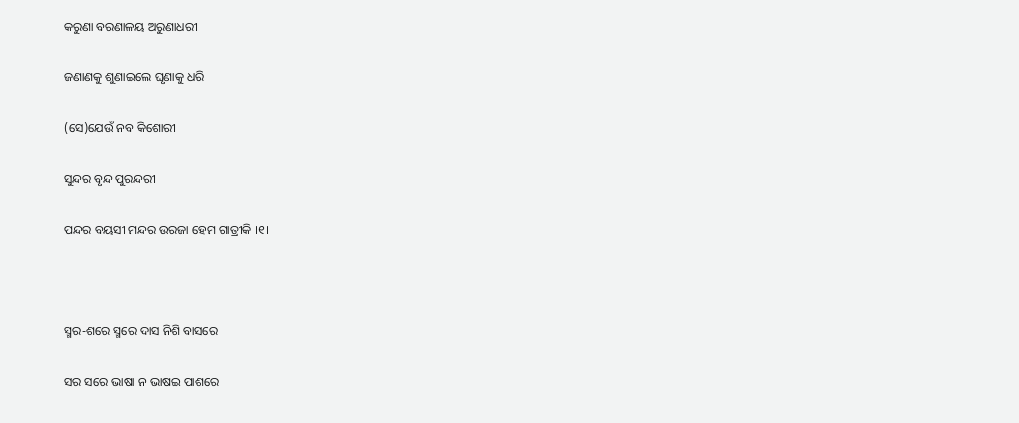କରୁଣା ବରଣାଳୟ ଅରୁଣାଧରୀ

ଜଣାଣକୁ ଶୁଣାଇଲେ ଘୃଣାକୁ ଧରି

(ସେ)ଯେଉଁ ନବ କିଶୋରୀ

ସୁନ୍ଦର ବୃନ୍ଦ ପୁରନ୍ଦରୀ

ପନ୍ଦର ବୟସୀ ମନ୍ଦର ଉରଜା ହେମ ଗାତ୍ରୀକି ।୧।



ସ୍ମର-ଶରେ ସ୍ମରେ ଦାସ ନିଶି ବାସରେ

ସର ସରେ ଭାଷା ନ ଭାଷଇ ପାଶରେ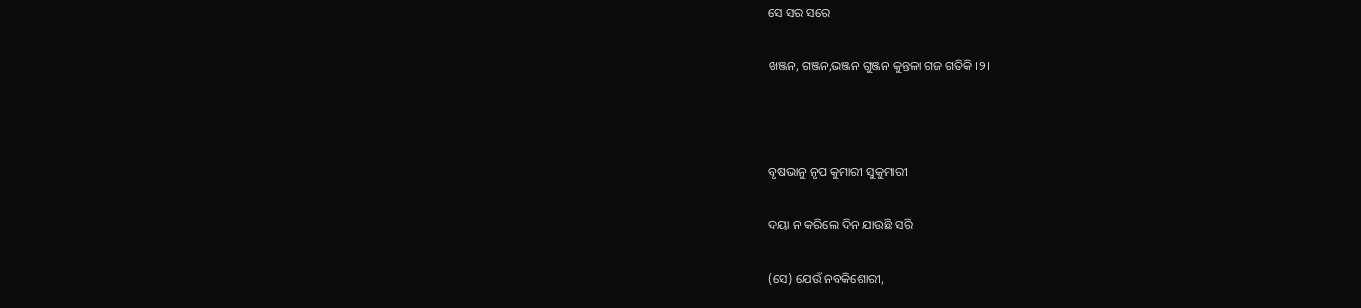ସେ ସର ସରେ

ଖଞ୍ଜନ, ଗଞ୍ଜନ,ଭଞ୍ଜନ ଗୁଞ୍ଜନ କୁନ୍ତଳା ଗଜ ଗତିକି ।୨।



ବୃଷଭାନୁ ନୃପ କୁମାରୀ ସୁକୁମାରୀ

ଦୟା ନ କରିଲେ ଦିନ ଯାଉଛି ସରି

(ସେ) ଯେଉଁ ନବକିଶୋରୀ,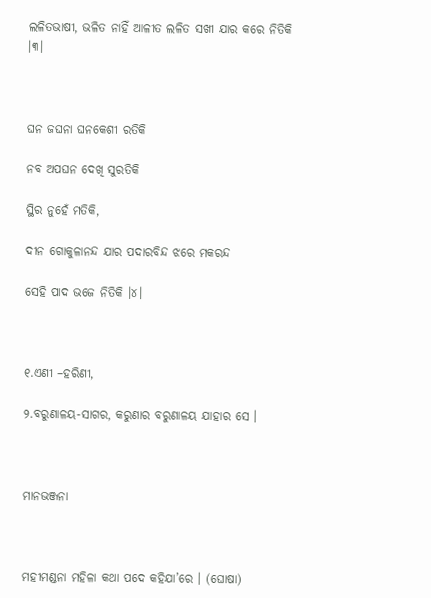ଲଳିତଭାଷୀ, ଭଳିତ ନାହିଁ ଆଳୀତ ଲଳିତ ସଖୀ ଯାର କରେ ନିତିକି ।୩।



ଘନ ଜଘନା ଘନକେଶୀ ରତିକି

ନବ ଅପଘନ ଦେଖି ସୁରତିକି

ସ୍ଥିର ନୁହେଁ ମତିକି,

ଦୀନ ଗୋକୁଳାନନ୍ଦ ଯାର ପଦାରବିନ୍ଦ ଝରେ ମକରନ୍ଦ

ସେହି ପାଦ ଭଜେ ନିତିକି ।୪।



୧.ଏଣୀ –ହରିଣୀ,

୨.ବରୁଣାଳୟ-ସାଗର, କରୁଣାର ବରୁଣାଳୟ ଯାହାର ସେ ।



ମାନଭଞ୍ଜନା



ମହୀମଣ୍ଡନା ମହିଳା କଥା ପଦେ କହିଯା’ରେ । (ଘୋଷା)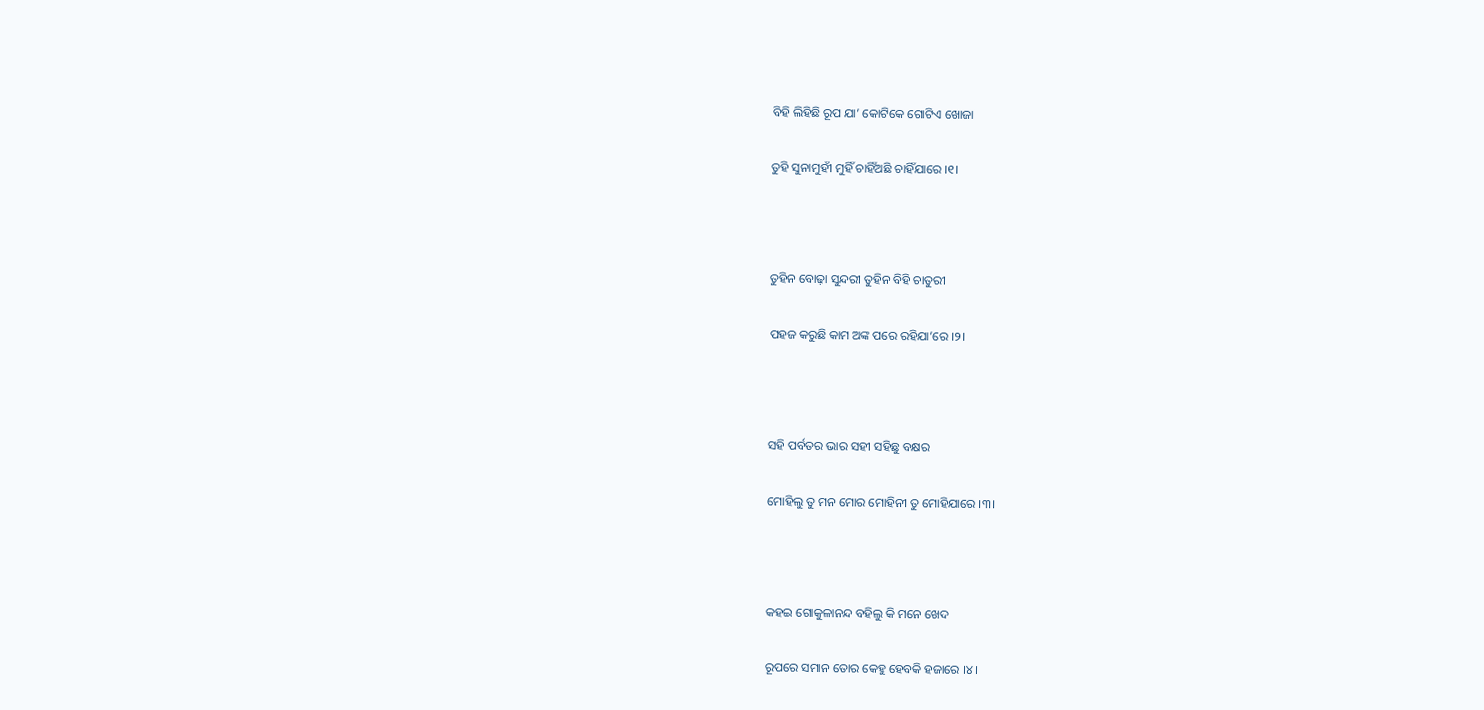ବିହି ଲିହିଛି ରୂପ ଯା’ କୋଟିକେ ଗୋଟିଏ ଖୋଜା

ତୁହି ସୁନାମୁହୀଁ ମୁହିଁ ଚାହିଁଅଛି ଚାହିଁଯାରେ ।୧।



ତୁହିନ ବୋଢ଼ା ସୁନ୍ଦରୀ ତୁହିନ ବିହି ଚାତୁରୀ

ପହଜ କରୁଛି କାମ ଅଙ୍କ ପରେ ରହିଯା’ରେ ।୨।



ସହି ପର୍ବତର ଭାର ସହୀ ସହିଛୁ ବକ୍ଷର

ମୋହିଲୁ ତୁ ମନ ମୋର ମୋହିନୀ ତୁ ମୋହିଯାରେ ।୩।



କହଇ ଗୋକୁଳାନନ୍ଦ ବହିଲୁ କି ମନେ ଖେଦ

ରୂପରେ ସମାନ ତୋର କେହୁ ହେବକି ହଜାରେ ।୪।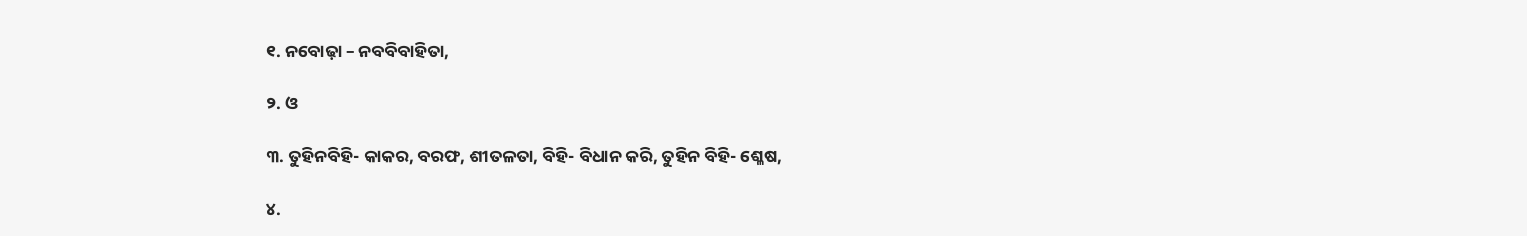୧. ନବୋଢ଼ା – ନବବିବାହିତା,

୨. ଓ

୩. ତୁହିନବିହି- କାକର, ବରଫ, ଶୀତଳତା, ବିହି- ବିଧାନ କରି, ତୁହିନ ବିହି- ଶ୍ଳେଷ,

୪.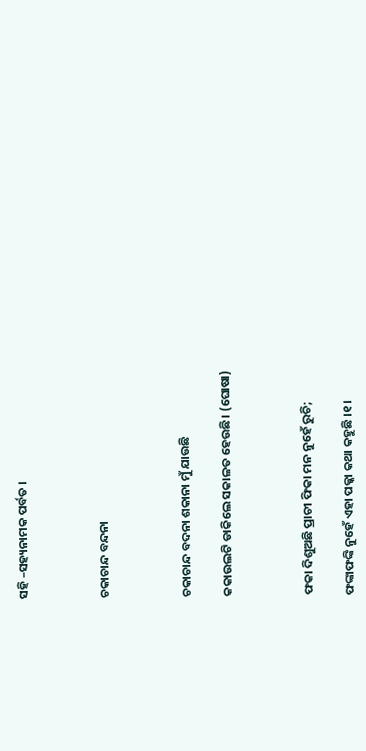ସହି –ସହ୍ୟନାମକ ପର୍ବତ ।



ଚକାଚାନ୍ଦ ବନ୍ଦନା



ଚକାଚାନ୍ଦ ବଦନା ଶକାନା ମୁଁ ଯାଉଛି

କକାଉଲଟି ଡାକିଲେ ସକାଳତ ହେଉଛି। (ଘୋଷା)



ଫକା ଦିଶୁଅଛି ପ୍ରାଚୀ ଫିକା ମନ ନୁହେଁ ରୁଚି;

ଫଙ୍କାଫଙ୍କି ନୁହେଁ ଏହା ପକ୍କା କଥା କହୁଛି ।୧।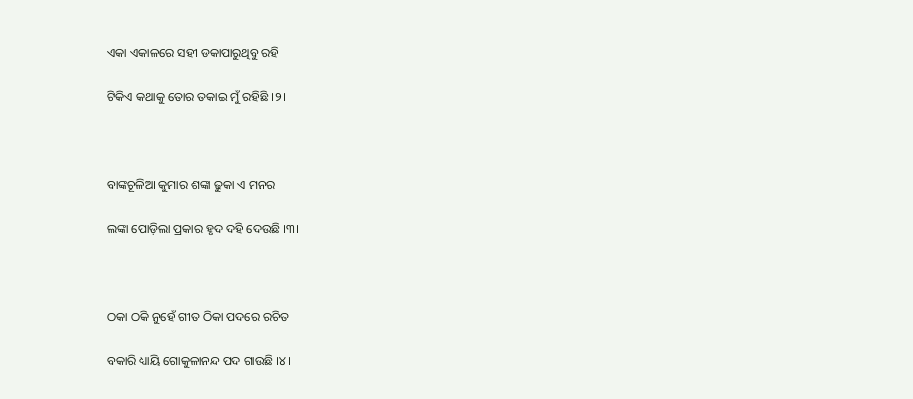ଏକା ଏକାଳରେ ସହୀ ଡକାପାରୁଥିବୁ ରହି

ଟିକିଏ କଥାକୁ ତୋର ତକାଇ ମୁଁ ରହିଛି ।୨।



ବାଙ୍କଚୂଳିଆ କୁମାର ଶଙ୍କା ଢୁକା ଏ ମନର

ଲଙ୍କା ପୋଡ଼ିଲା ପ୍ରକାର ହୃଦ ଦହି ଦେଉଛି ।୩।



ଠକା ଠକି ନୁହେଁ ଗୀତ ଠିକା ପଦରେ ରଚିତ

ବକାରି ଧ୍ୟାୟି ଗୋକୁଳାନନ୍ଦ ପଦ ଗାଉଛି ।୪।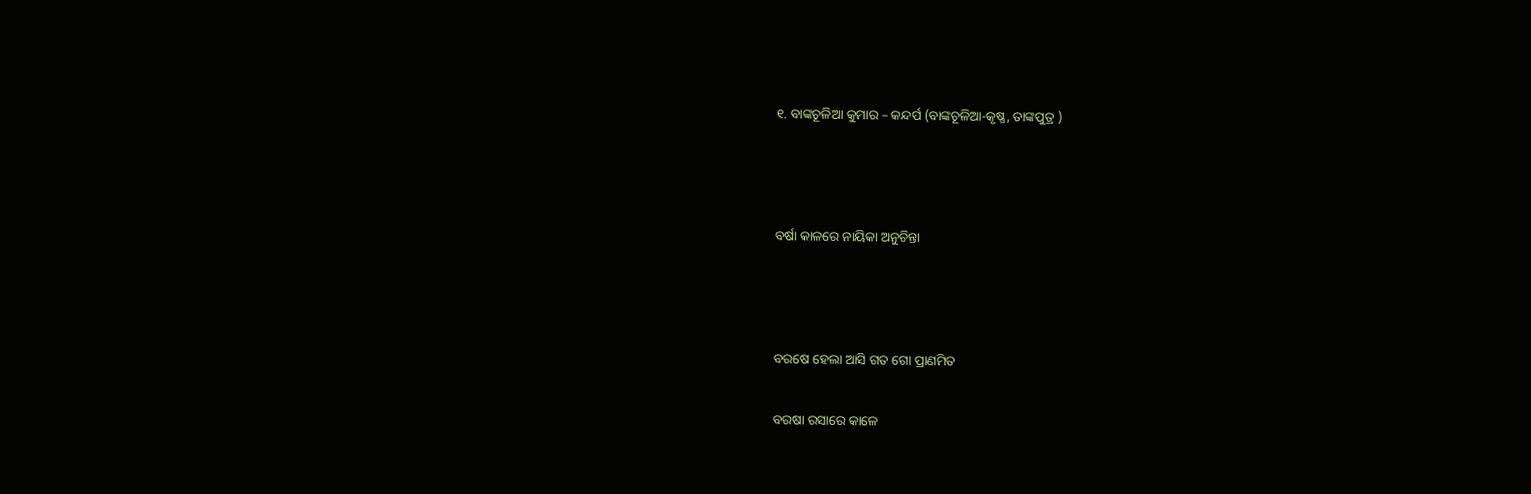୧. ବାଙ୍କଚୂଳିଆ କୁମାର – କନ୍ଦର୍ପ (ବାଙ୍କଚୂଳିଆ-କୃଷ୍ଣ, ତାଙ୍କପୁତ୍ର )



ବର୍ଷା କାଳରେ ନାୟିକା ଅନୁଚିନ୍ତା



ବରଷେ ହେଲା ଆସି ଗତ ଗୋ ପ୍ରାଣମିତ

ବରଷା ରସାରେ କାଳେ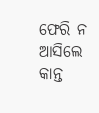ଫେରି ନ ଆସିଲେ କାନ୍ତ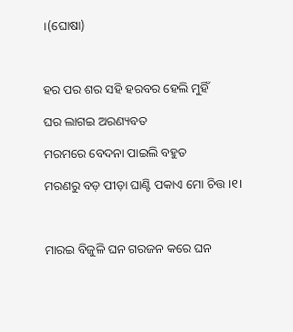।(ଘୋଷା)



ହର ପର ଶର ସହି ହରବର ହେଲି ମୁହିଁ

ଘର ଲାଗଇ ଅରଣ୍ୟବତ

ମରମରେ ବେଦନା ପାଇଲି ବହୁତ

ମରଣରୁ ବଡ଼ ପୀଡ଼ା ଘାଣ୍ଟି ପକାଏ ମୋ ଚିତ୍ତ ।୧।



ମାରଇ ବିଜୁଳି ଘନ ଗରଜନ କରେ ଘନ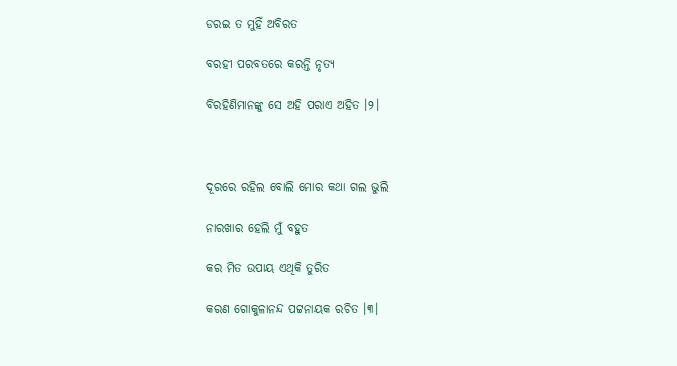ଡରଇ ତ ମୁହିଁ ଅବିରତ

ବରହୀ ପରବତରେ କରନ୍ତି ନୃତ୍ୟ

ବିରହିଣିମାନଙ୍କୁ ସେ ଅହି ପରାଏ ଅହିତ ।୨।



ଦୂରରେ ରହିଲ ବୋଲି ମୋର କଥା ଗଲ ଭୁଲି

ନାରଖାର ହେଲି ମୁଁ ବହୁତ

କର ମିତ ଉପାୟ ଏଥିକି ତୁରିତ

କରଣ ଗୋକୁଳାନନ୍ଦ ପଟ୍ଟନାୟକ ରଚିତ ।୩।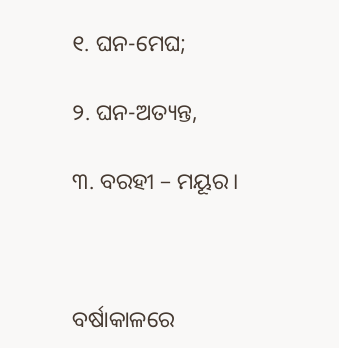୧. ଘନ-ମେଘ;

୨. ଘନ-ଅତ୍ୟନ୍ତ,

୩. ବରହୀ – ମୟୂର।



ବର୍ଷାକାଳରେ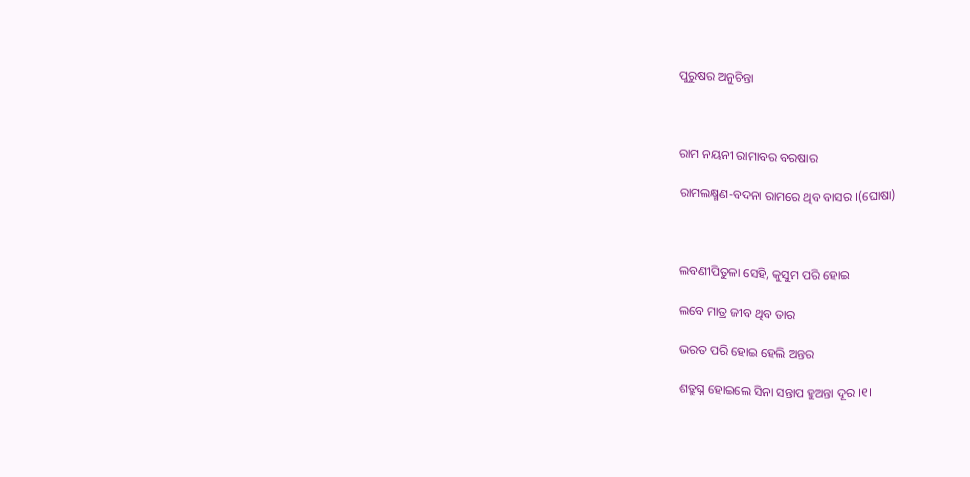ପୁରୁଷର ଅନୁଚିନ୍ତା



ରାମ ନୟନୀ ରାମାବର ବରଷାର

ରାମଲକ୍ଷ୍ମଣ-ବଦନା ରାମରେ ଥିବ ବାସର ।(ଘୋଷା)



ଲବଣୀପିତୁଳା ସେହି, କୁସୁମ ପରି ହୋଇ

ଲବେ ମାତ୍ର ଜୀବ ଥିବ ତାର

ଭରତ ପରି ହୋଇ ହେଲି ଅନ୍ତର

ଶତ୍ରୁଘ୍ନ ହୋଇଲେ ସିନା ସନ୍ତାପ ହୁଅନ୍ତା ଦୂର ।୧।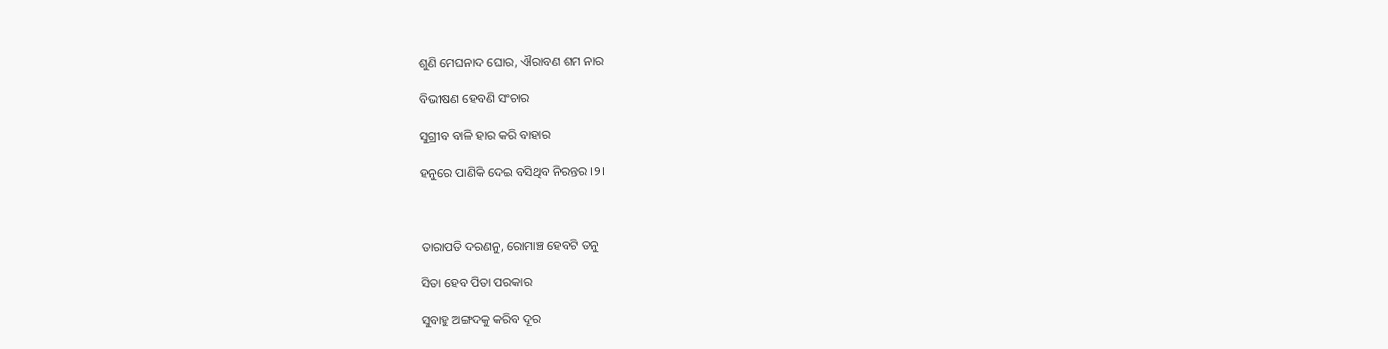ଶୁଣି ମେଘନାଦ ଘୋର, ଐରାବଣ ଶମ ନାର

ବିଭୀଷଣ ହେବଣି ସଂଚାର

ସୁଗ୍ରୀବ ବାଳି ହାର କରି ବାହାର

ହନୁରେ ପାଣିକି ଦେଇ ବସିଥିବ ନିରନ୍ତର ।୨।



ତାରାପତି ଦରଣନୁ, ରୋମାଞ୍ଚ ହେବଟି ତନୁ

ସିତା ହେବ ପିତା ପରକାର

ସୁବାହୁ ଅଙ୍ଗଦକୁ କରିବ ଦୂର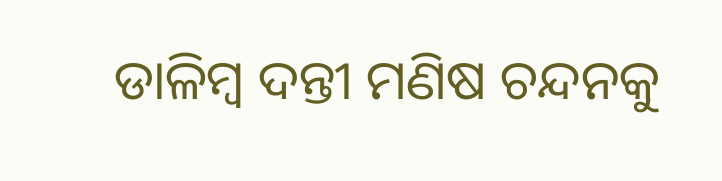ଡାଳିମ୍ବ ଦନ୍ତୀ ମଣିଷ ଚନ୍ଦନକୁ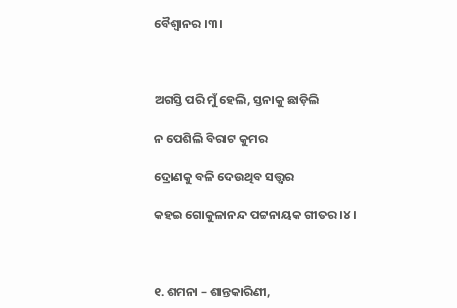ବୈଶ୍ଵାନର ।୩।



ଅଗସ୍ତି ପରି ମୁଁ ହେଲି, ସ୍ତନାକୁ ଛାଡ଼ିଲି

ନ ପେଶିଲି ବିରାଟ କୁମର

ଦ୍ରୋଣକୁ ବଳି ଦେଉଥିବ ସତ୍ତ୍ୱର

କହଇ ଗୋକୁଳାନନ୍ଦ ପଟ୍ଟନାୟକ ଗୀତର ।୪।



୧. ଶମନା – ଶାନ୍ତକାରିଣୀ,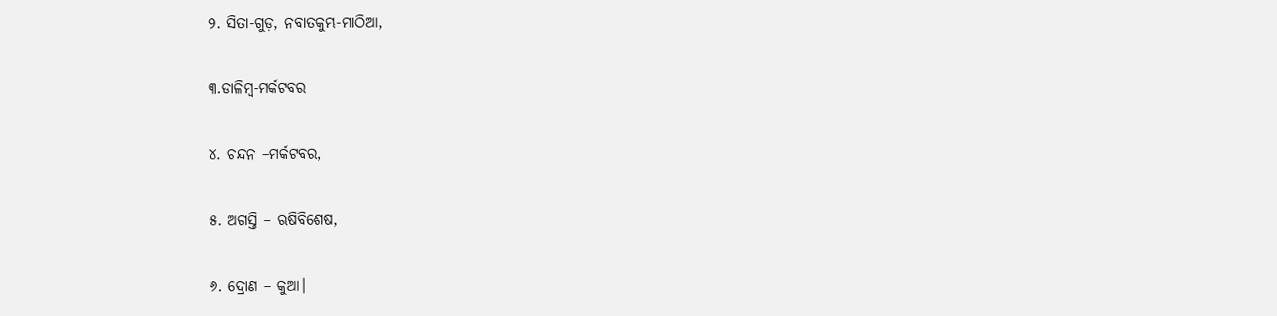୨. ସିତା-ଗୁଡ଼, ନବାତକୁମ୍ଭ-ମାଠିଆ,

୩.ଡାଳିମ୍ବ-ମର୍କଟବର

୪. ଚନ୍ଦନ –ମର୍କଟବର,

୫. ଅଗସ୍ତି – ଋଷିବିଶେଷ,

୬. ଦ୍ରୋଣ – କୁଆ।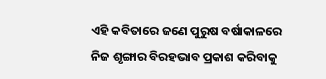ଏହି କବିତାରେ ଜଣେ ପୁରୁଷ ବର୍ଷାକାଳରେ ନିଜ ଶୃଙ୍ଗାର ବିରହଭାବ ପ୍ରକାଶ କରିବାକୁ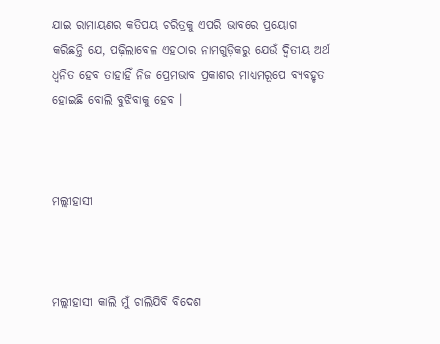ଯାଇ ରାମାୟଣର କତିପୟ ଚରିତ୍ରକୁ ଏପରି ଭାବରେ ପ୍ରୟୋଗ କରିଛନ୍ତି ଯେ, ପଢ଼ିଲାବେଳ ଏହଠାର ନାମଗୁଡ଼ିକରୁ ଯେଉଁ ଦ୍ଵିତୀୟ ଅର୍ଥ ଧ୍ଵନିତ ହେବ ତାହାହିଁ ନିଜ ପ୍ରେମଭାବ ପ୍ରକାଶର ମାଧ୍ୟମରୂପେ ବ୍ୟବହୃତ ହୋଇଛି ବୋଲି ବୁଝିବାକୁ ହେବ ।



ମଲ୍ଲୀହାସୀ



ମଲ୍ଲୀହାସୀ କାଲି ମୁଁ ଚାଲିଯିବି ବିଦେଶ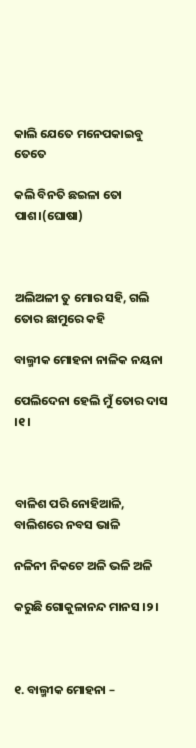କାଲି ଯେତେ ମନେପକାଇବୁ ତେତେ

କଲି ବିନତି ଛଇଳା ତୋ ପାଶ।(ଘୋଷା)



ଅଲିଅଳୀ ତୁ ମୋର ସହି, ଗଲି ତୋର ଛାମୁରେ କହି

ବାଲ୍ମୀକ ମୋହନା ନାଳିକ ନୟନା

ପେଲିଦେନା ହେଲି ମୁଁ ତୋର ଦାସ ।୧।



ବାଳିଶ ପରି ନୋହିଆଳି, ବାଲିଶରେ ନବସ ଭାଳି

ନଳିନୀ ନିକଟେ ଅଳି ଭଳି ଅଳି

କରୁଛି ଗୋକୁଳାନନ୍ଦ ମାନସ ।୨।



୧. ବାଲ୍ମୀକ ମୋହନା –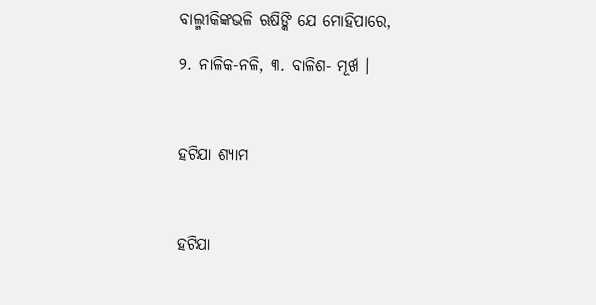ବାଲ୍ମୀକିଙ୍କଭଳି ଋଷିଙ୍କି ଯେ ମୋହିପାରେ,

୨. ନାଳିକ-ନଳି, ୩. ବାଳିଶ- ମୂର୍ଖ ।



ହଟିଯା ଶ୍ୟାମ



ହଟିଯା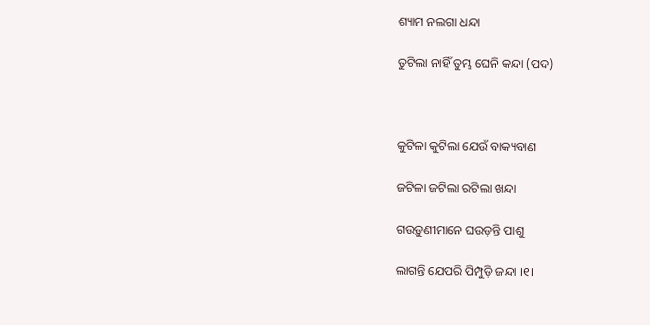ଶ୍ୟାମ ନଲଗା ଧନ୍ଦା

ତୁଟିଲା ନାହିଁ ତୁମ୍ଭ ଘେନି କନ୍ଦା (ପଦ)



କୁଟିଳା କୁଟିଲା ଯେଉଁ ବାକ୍ୟବାଣ

ଜଟିଳା ଜଟିଲା ରଟିଲା ଖନ୍ଦା

ଗଉଡ଼ୁଣୀମାନେ ଘଉଡ଼ନ୍ତି ପାଶୁ

ଲାଗନ୍ତି ଯେପରି ପିମ୍ପୁଡ଼ି ଜନ୍ଦା ।୧।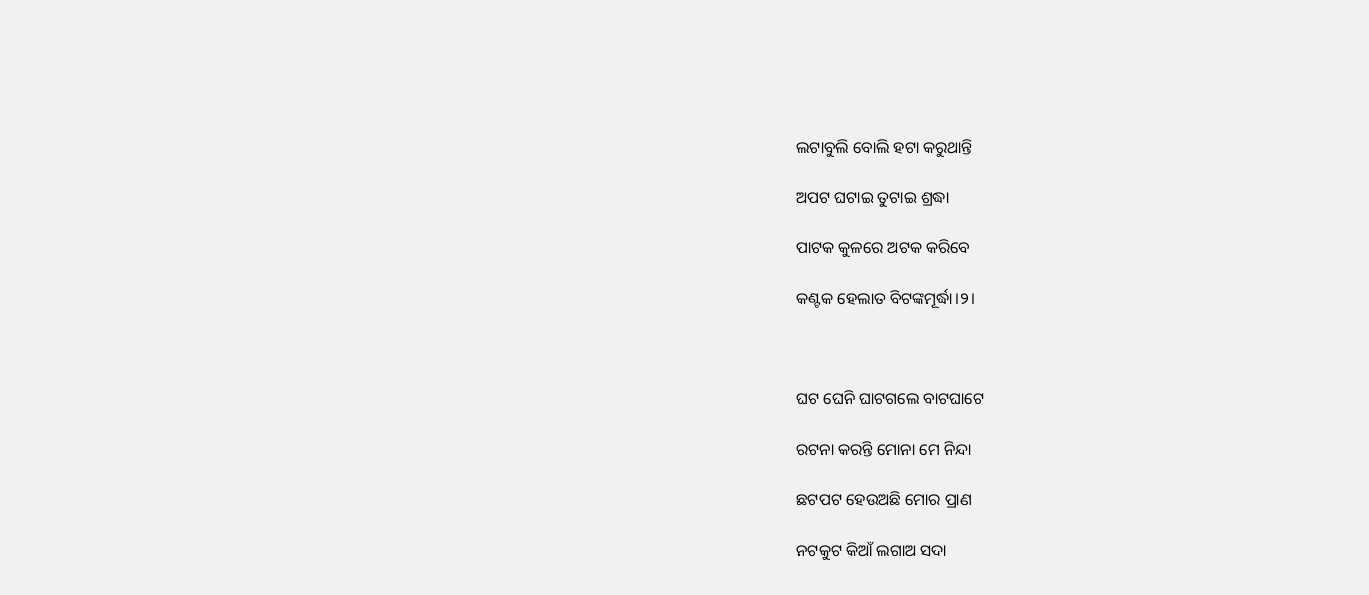ଲଟାବୁଲି ବୋଲି ହଟା କରୁଥାନ୍ତି

ଅପଟ ଘଟାଇ ତୁଟାଇ ଶ୍ରଦ୍ଧା

ପାଟକ କୁଳରେ ଅଟକ କରିବେ

କଣ୍ଟକ ହେଲାତ ବିଟଙ୍କମୂର୍ଦ୍ଧା।୨।



ଘଟ ଘେନି ଘାଟଗଲେ ବାଟଘାଟେ

ରଟନା କରନ୍ତି ମୋନା ମେ ନିନ୍ଦା

ଛଟପଟ ହେଉଅଛି ମୋର ପ୍ରାଣ

ନଟକୁଟ କିଆଁ ଲଗାଅ ସଦା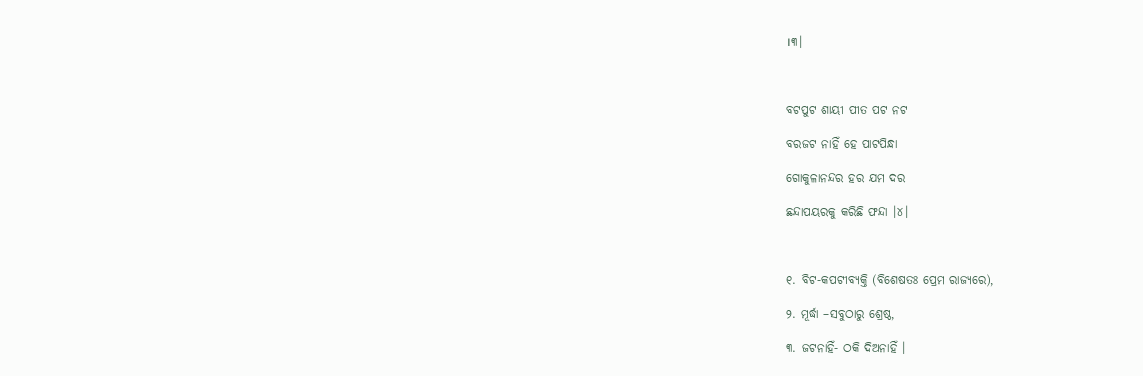।୩।



ବଟପୁଟ ଶାୟୀ ପୀତ ପଟ ନଟ

ବରଜଟ ନାହିଁ ହେ ପାଟପିନ୍ଧା

ଗୋକୁଳାନନ୍ଦର ହର ଯମ ଦର

ଛନ୍ଦାପୟରକୁ କରିଛି ଫନ୍ଦା ।୪।



୧. ବିଟ-କପଟୀବ୍ୟକ୍ତି (ବିଶେଷତଃ ପ୍ରେମ ରାଜ୍ୟରେ),

୨. ମୂର୍ଦ୍ଧା –ସବୁଠାରୁ ଶ୍ରେଷ୍ଠ,

୩. ଜଟନାହିଁ- ଠକି ଦିଅନାହିଁ ।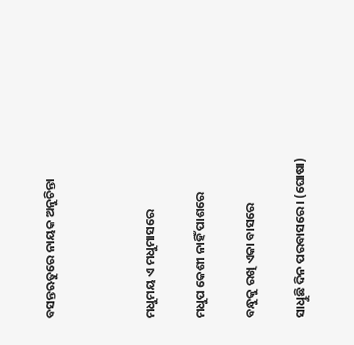ବସନ୍ତଋତୁରେ ନାୟକ ଅନୁଚିନ୍ତା



ମଧୁମୟ ଏ ମଧୁମାସରେ

ମଧୁପ କେଶୀ ନାହିଁ ପାଶରେ

ବନ୍ଧୁକୁ ରଖି ଏକା ବାସରେ

ସାଧିୁଛି ଦିନ ପରବାସରେ। (ଘୋଷା)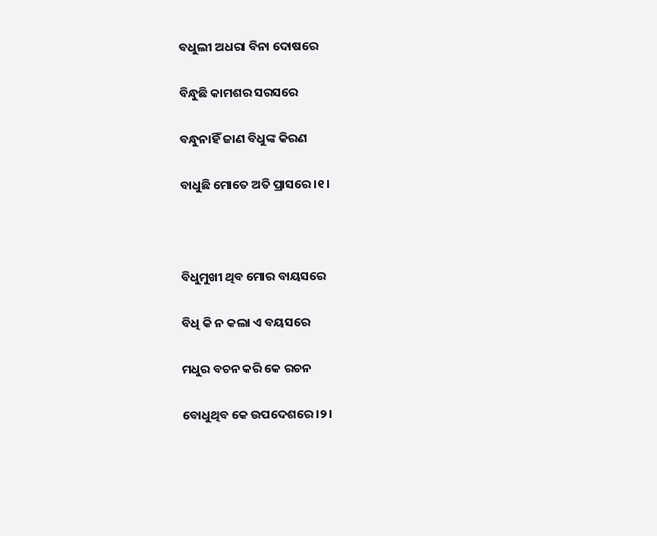ବଧୁଲୀ ଅଧରା ବିନା ଦୋଷରେ

ବିନ୍ଧୁଛି କାମଶର ସରସରେ

ବନ୍ଧୁନାହିଁ ଜାଣ ବିଧୁଙ୍କ କିରଣ

ବାଧୁଛି ମୋତେ ଅତି ପ୍ରାସରେ ।୧।



ବିଧୁମୁଖୀ ଥିବ ମୋର ବାୟସରେ

ବିଧି କି ନ କଲା ଏ ବୟସରେ

ମଧୁର ବଚନ କରି କେ ରଚନ

ବୋଧୁଥିବ କେ ଉପଦେଶରେ ।୨।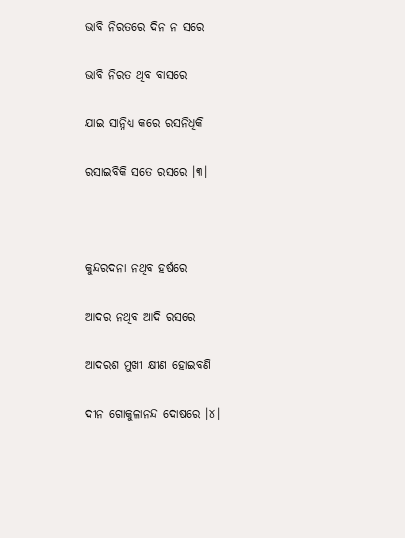ଭାବି ନିରତରେ ଦିନ ନ ସରେ

ଭାବି ନିରତ ଥିବ ବାସରେ

ଯାଇ ସାନ୍ନିଧ୍ୟ କରେ ରସନିଧିକି

ରସାଇବିକି ସତେ ରସରେ ।୩।



କୁନ୍ଦରଦନା ନଥିବ ହର୍ଷରେ

ଆଦର ନଥିବ ଆଦି ରସରେ

ଆଦରଶ ମୁଖୀ କ୍ଷୀଣ ହୋଇବଣି

ଦୀନ ଗୋକୁଳାନନ୍ଦ ଦୋଷରେ ।୪।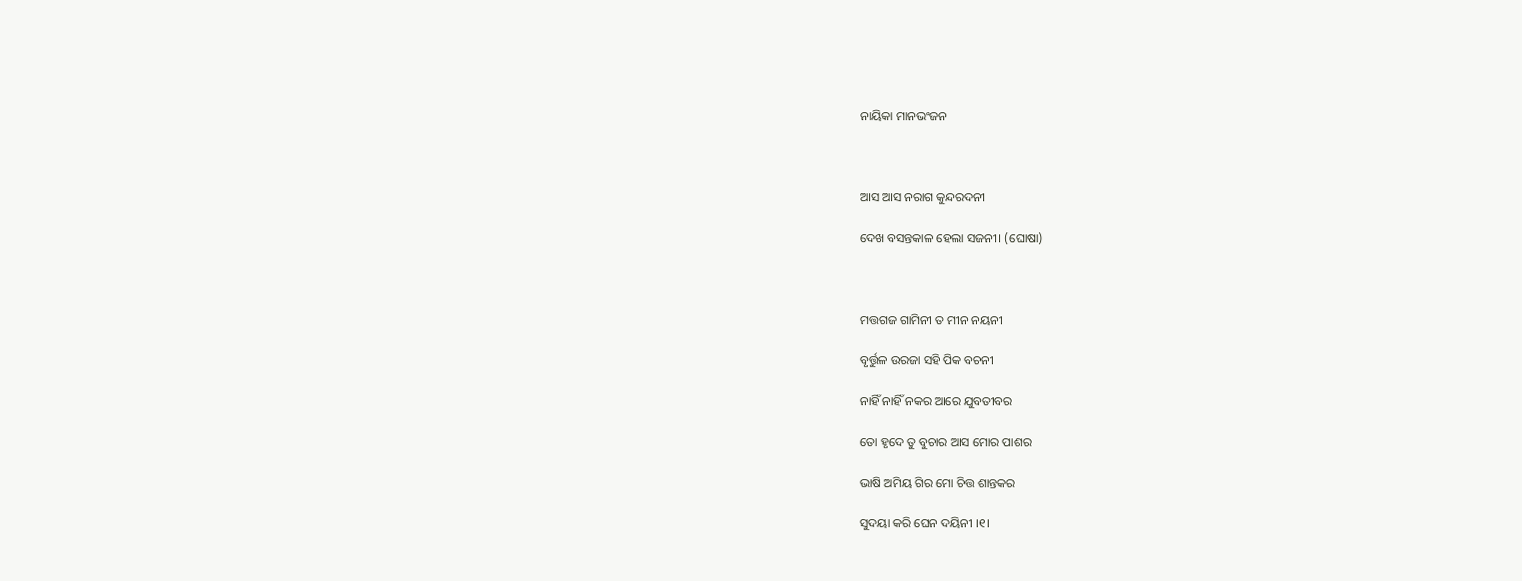ନାୟିକା ମାନଭଂଜନ



ଆସ ଆସ ନରାଗ କୁନ୍ଦରଦନୀ

ଦେଖ ବସନ୍ତକାଳ ହେଲା ସଜନୀ। (ଘୋଷା)



ମତ୍ତଗଜ ଗାମିନୀ ତ ମୀନ ନୟନୀ

ବୃର୍ତ୍ତୁଳ ଉରଜା ସହି ପିକ ବଚନୀ

ନାହିଁ ନାହିଁ ନକର ଆରେ ଯୁବତୀବର

ତୋ ହୃଦେ ତୁ ବୁଚାର ଆସ ମୋର ପାଶର

ଭାଷି ଅମିୟ ଗିର ମୋ ଚିତ୍ତ ଶାନ୍ତକର

ସୁଦୟା କରି ଘେନ ଦୟିନୀ ।୧।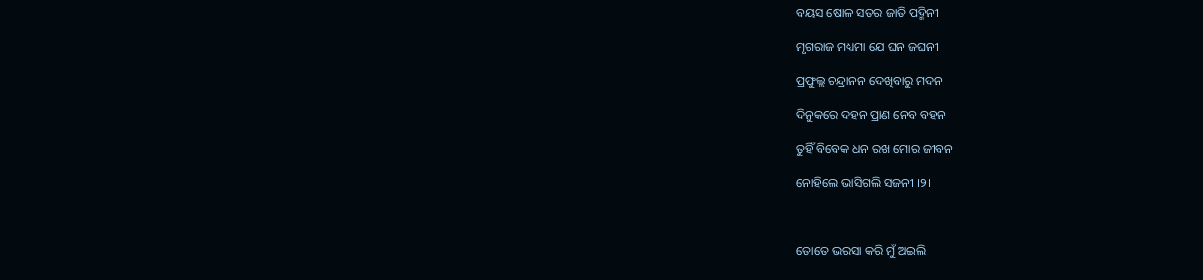ବୟସ ଷୋଳ ସତର ଜାତି ପଦ୍ମିନୀ

ମୃଗରାଜ ମଧ୍ୟମା ଯେ ଘନ ଜଘନୀ

ପ୍ରଫୁଲ୍ଲ ଚନ୍ଦ୍ରାନନ ଦେଖିବାରୁ ମଦନ

ଦିନୁକରେ ଦହନ ପ୍ରାଣ ନେବ ବହନ

ତୁହିଁ ବିବେକ ଧନ ରଖ ମୋର ଜୀବନ

ନୋହିଲେ ଭାସିଗଲି ସଜନୀ ।୨।



ତୋତେ ଭରସା କରି ମୁଁ ଅଇଲି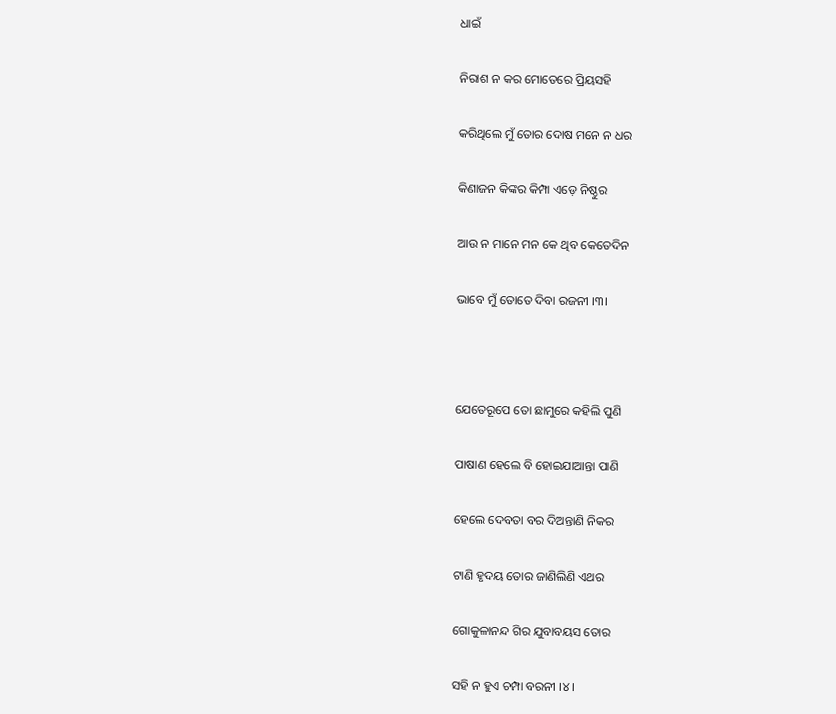ଧାଇଁ

ନିରାଶ ନ କର ମୋତେରେ ପ୍ରିୟସହି

କରିଥିଲେ ମୁଁ ତୋର ଦୋଷ ମନେ ନ ଧର

କିଣାଜନ କିଙ୍କର କିମ୍ପା ଏଡ଼େ ନିଷ୍ଠୁର

ଆଉ ନ ମାନେ ମନ କେ ଥିବ କେତେଦିନ

ଭାବେ ମୁଁ ତୋତେ ଦିବା ରଜନୀ ।୩।



ଯେତେରୂପେ ତୋ ଛାମୁରେ କହିଲି ପୁଣି

ପାଷାଣ ହେଲେ ବି ହୋଇଯାଆନ୍ତା ପାଣି

ହେଲେ ଦେବତା ବର ଦିଅନ୍ତାଣି ନିକର

ଟାଣି ହୃଦୟ ତୋର ଜାଣିଲିଣି ଏଥର

ଗୋକୁଳାନନ୍ଦ ଗିର ଯୁବାବୟସ ତୋର

ସହି ନ ହୁଏ ଚମ୍ପା ବରନୀ ।୪।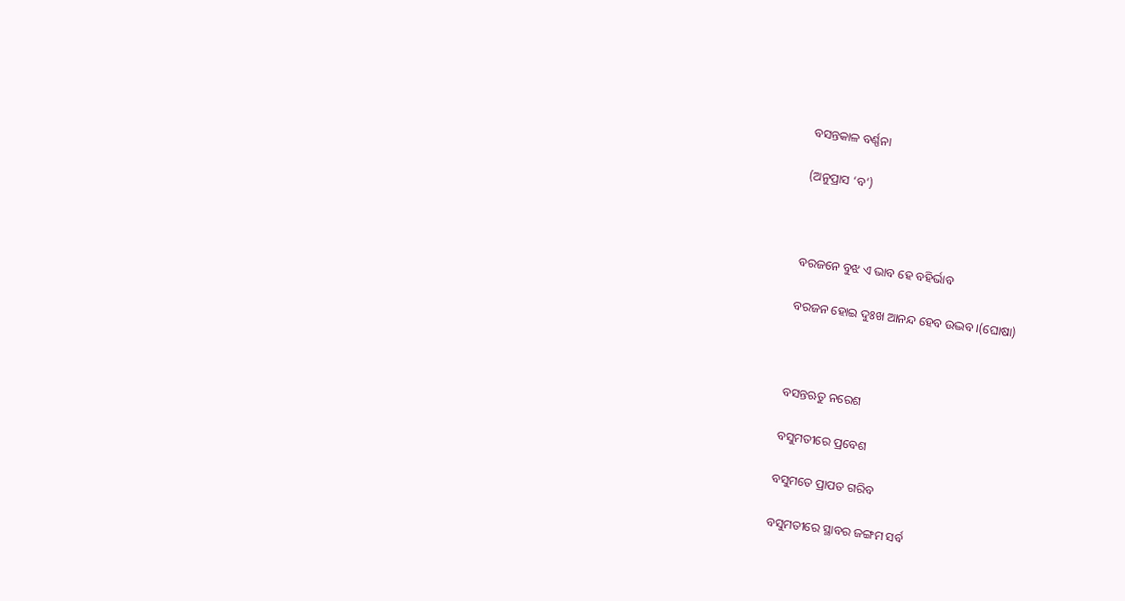ବସନ୍ତକାଳ ବର୍ଣ୍ଣନା

(ଅନୁପ୍ରାସ ‘ବ’)



ବରଜନେ ବୁଝ ଏ ଭାବ ହେ ବହିର୍ଭାବ

ବରଜନ ହୋଇ ଦୁଃଖ ଆନନ୍ଦ ହେବ ଉଦ୍ଭବ।(ଘୋଷା)



ବସନ୍ତଋତୁ ନରେଶ

ବସୁମତୀରେ ପ୍ରବେଶ

ବସୁମତେ ପ୍ରାପତ ଗରିବ

ବସୁମତୀରେ ସ୍ଥାବର ଜଙ୍ଗମ ସର୍ବ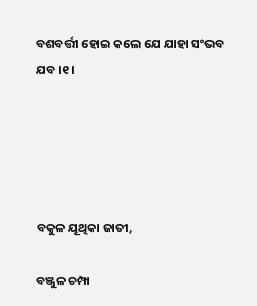ବଶବର୍ତ୍ତୀ ହୋଇ କଲେ ଯେ ଯାହା ସଂଭବ ଯବ ।୧।





ବକୁଳ ଯୂଥିକା ଜାତୀ,

ବଞ୍ଜୁଳ ଚମ୍ପା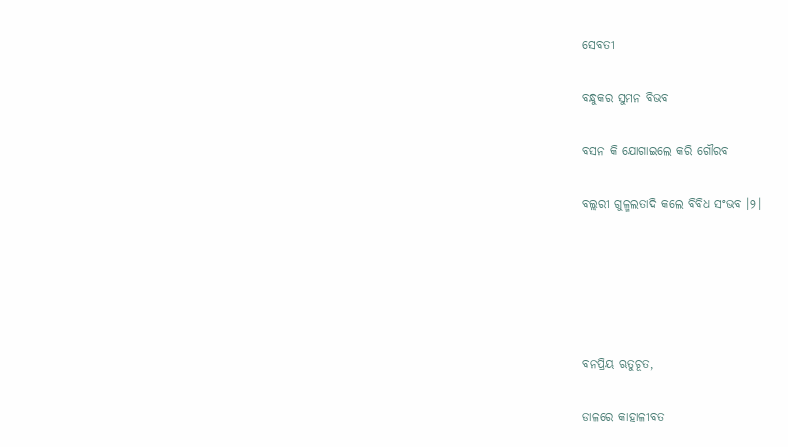ସେବତୀ

ବନ୍ଧୁକର ସୁମନ ବିଭବ

ବସନ କି ଯୋଗାଇଲେ କରି ଗୌରବ

ବଲ୍ଲରୀ ଗୁଳ୍ମଲତାଦି କଲେ ବିବିଧ ସଂଭବ ।୨।





ବନପ୍ରିୟ ଋତୁଚୂତ,

ଡାଳରେ କାହାଳୀବତ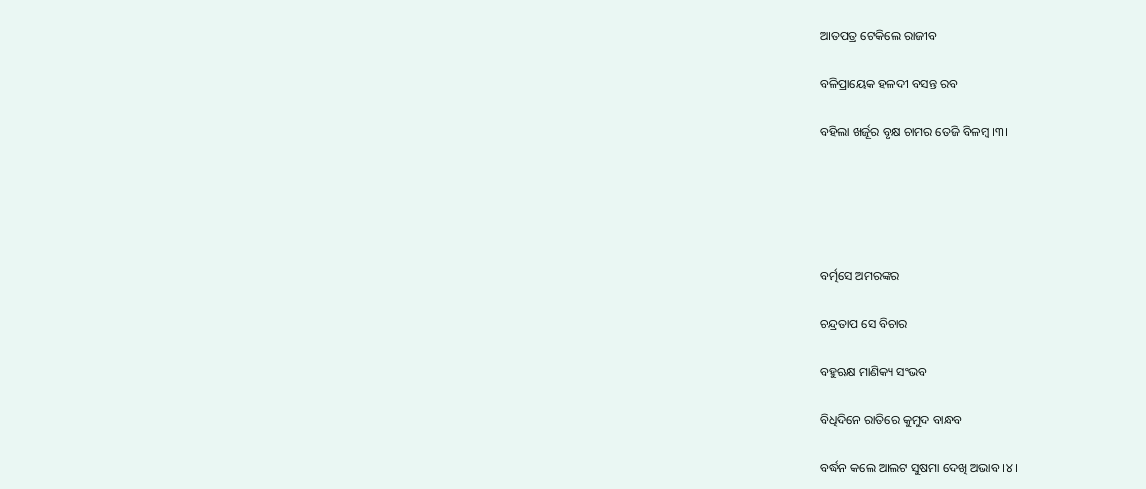ଆତପତ୍ର ଟେକିଲେ ରାଜୀବ

ବଳିପ୍ରାୟେକ ହଳଦୀ ବସନ୍ତ ରବ

ବହିଲା ଖର୍ଜୂର ବୃକ୍ଷ ଚାମର ତେଜି ବିଳମ୍ବ ।୩।





ବର୍ତ୍ମସେ ଅମରଙ୍କର

ଚନ୍ଦ୍ରତାପ ସେ ବିଚାର

ବହୁଋକ୍ଷ ମାଣିକ୍ୟ ସଂଭବ

ବିଧିଦିନେ ରାତିରେ କୁମୁଦ ବାନ୍ଧବ

ବର୍ଦ୍ଧନ କଲେ ଆଲଟ ସୁଷମା ଦେଖି ଅଭାବ ।୪।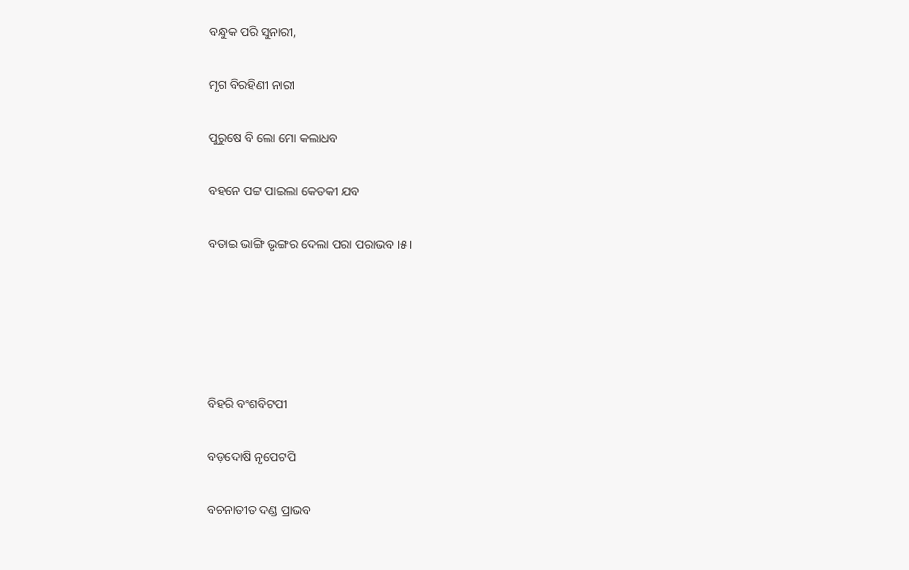ବନ୍ଧୁକ ପରି ସୁନାରୀ,

ମୃଗ ବିରହିଣୀ ନାରୀ

ପୁରୁଷେ ବି ଲୋ ମୋ କଲାଧବ

ବହନେ ପଟ୍ଟ ପାଇଲା କେତକୀ ଯବ

ବତାଇ ଭାଙ୍ଗି ଭୃଙ୍ଗର ଦେଲା ପରା ପରାଭବ ।୫।





ବିହରି ବଂଶବିଟପୀ

ବଡ଼ଦୋଷି ନୃପେଟପି

ବଚନାତୀତ ଦଣ୍ଡ ପ୍ରାଭବ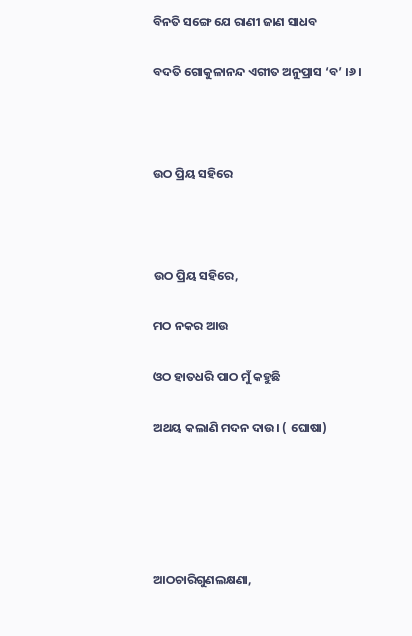ବିନତି ସଙ୍ଗେ ଯେ ରାଣୀ ଜାଣ ସାଧବ

ବଦତି ଗୋକୁଳାନନ୍ଦ ଏଗୀତ ଅନୁପ୍ରାସ ‘ବ’ ।୬।



ଉଠ ପ୍ରିୟ ସହିରେ



ଉଠ ପ୍ରିୟ ସହିରେ,

ମଠ ନକର ଆଉ

ଓଠ ହାତଧରି ପାଠ ମୁଁ କହୁଛି

ଅଥୟ କଲାଣି ମଦନ ଦାଉ। ( ଘୋଷା)





ଆଠଚାରିଗୁଣଲକ୍ଷଣା,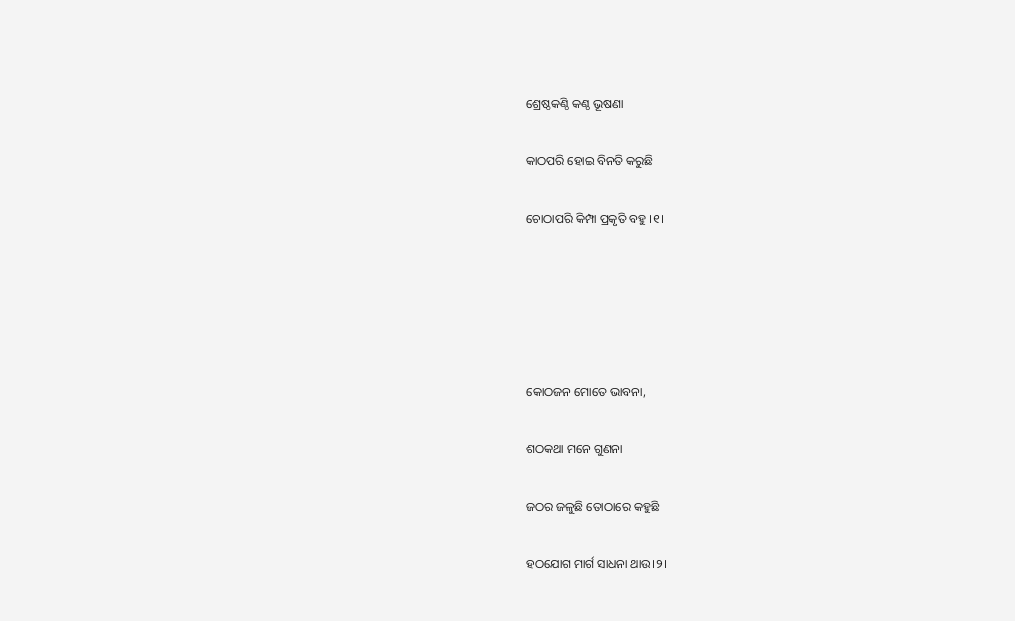ଶ୍ରେଷ୍ଠକଣ୍ଠି କଣ୍ଠ ଭୂଷଣା

କାଠପରି ହୋଇ ବିନତି କରୁଛି

ଚୋଠାପରି କିମ୍ପା ପ୍ରକୃତି ବହୁ ।୧।





କୋଠଜନ ମୋତେ ଭାବନା,

ଶଠକଥା ମନେ ଗୁଣନା

ଜଠର ଜଳୁଛି ତୋଠାରେ କହୁଛି

ହଠଯୋଗ ମାର୍ଗ ସାଧନା ଥାଉ।୨।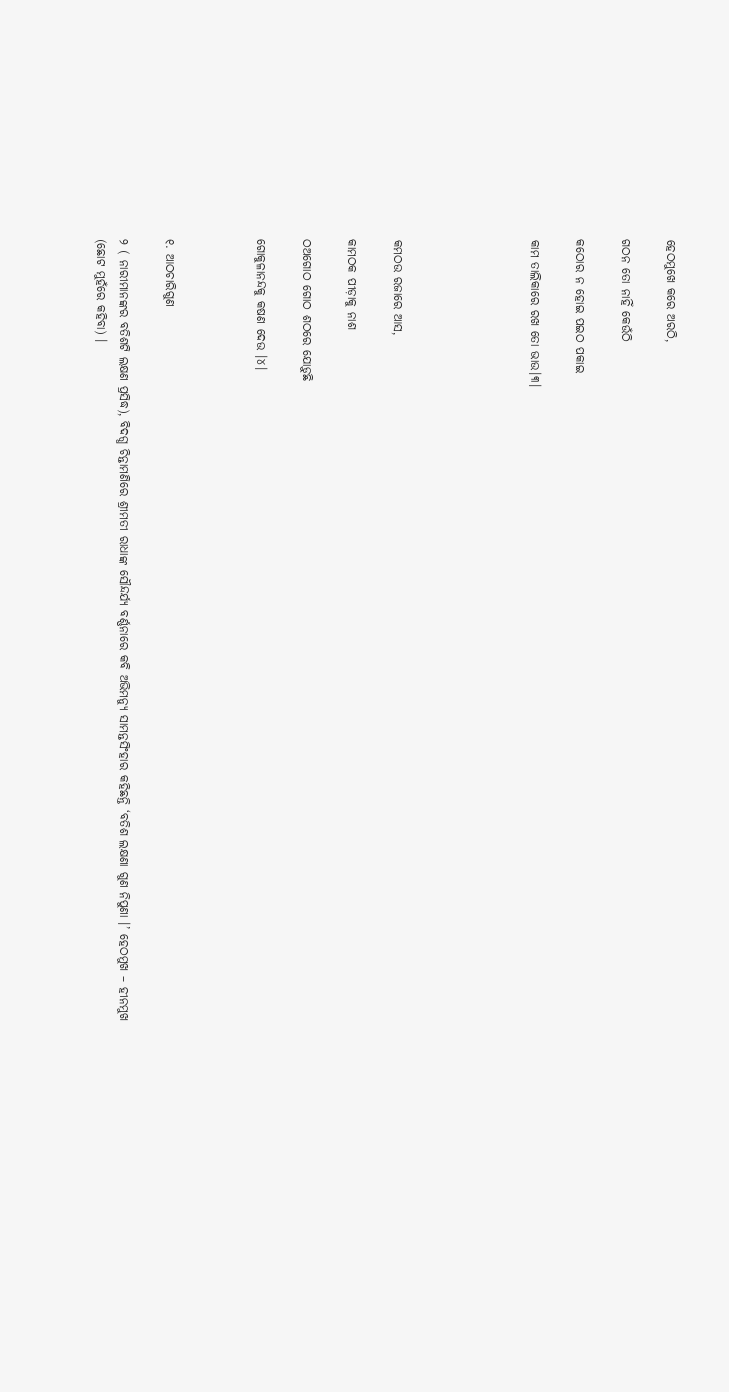ହେଠମୁଖେ କରେ ଅରଠି,

ଗଠନ ତୋ ନାହିଁ କେଉଁଠି

କଠୋର ନ ହୋଇ ପଇଠ ପକାଇ

କାମ ତାଲିକାରେ ରଖ ତୋ ଭାଉ।୩।





କମଠଉ ରଜାରେ ଆସ,

କାମଠକ ପୀଡ଼ାକୁ ନାଶ

ଠଅଗୋଠ ଗୋଠ ଶଠରେ ଯୋଡ଼ୁଛି

ଗୋକୁଳାନନ୍ଦକୁ କଷଣ ଦେଉ ।୪।



୧. ଆଠଚାରିଗୁଣ

୨ ( ନାରୀମାନଙ୍କର ବତିଶଟି ଲକ୍ଷଣ ପ୍ରସିଦ୍ଧ), ବିଦଗ୍ଧ ଚିନ୍ତାମଣିରେ ଶ୍ରୀମତୀ ରାଧାଙ୍କ ସୌନ୍ଦର୍ଯ୍ୟ ବର୍ଣ୍ଣନାରେ କବି ଅଭିମନ୍ୟୁ ସାମନ୍ତସିଂହାର କହିଛନ୍ତି ‘ବତିଶ ଲକ୍ଷଣା ଗୁଣ ନିପୁଣା ।’ ହେଠମୁଖ – ହୀନମୁଖ (ଛୋଟ ମୁହଁରେ କହିବା) ।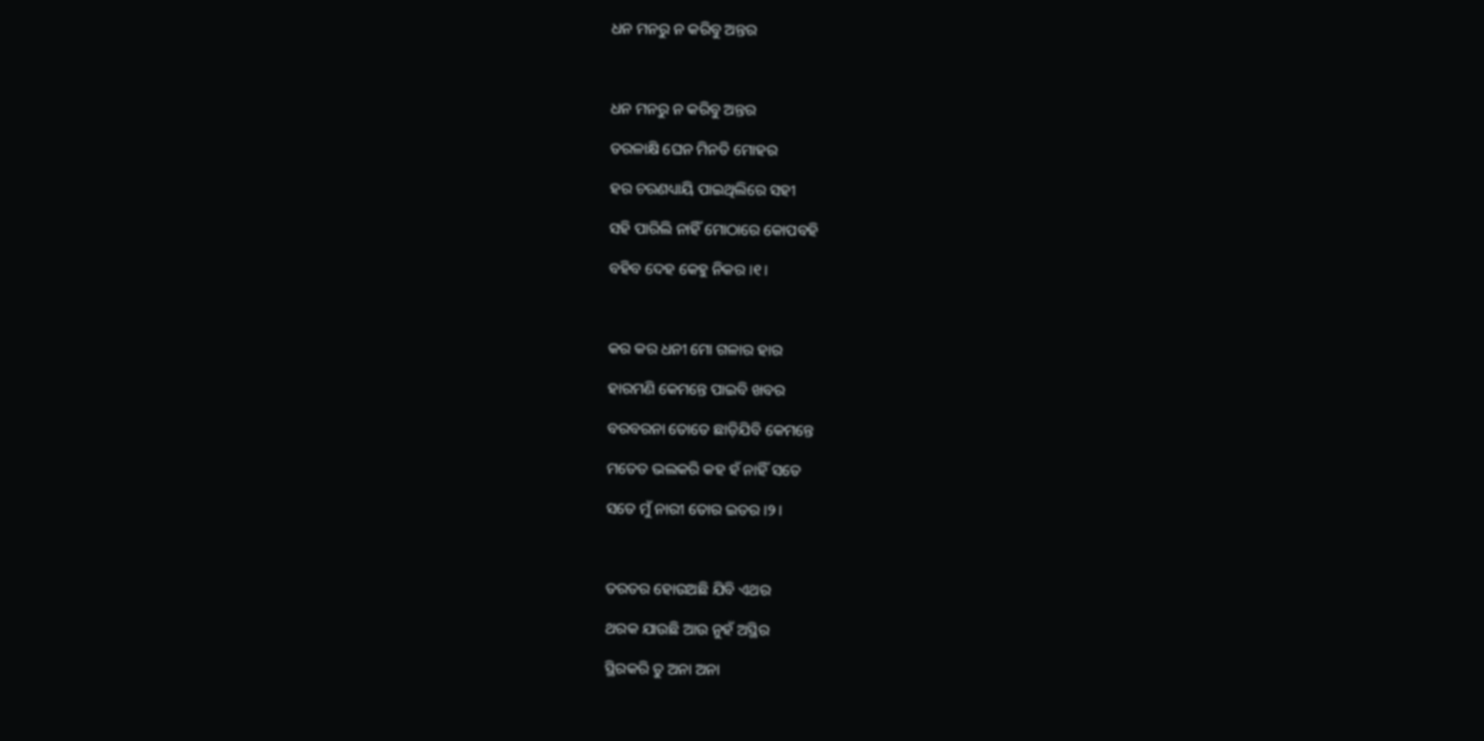ଧନ ମନରୁ ନ କରିବୁ ଅନ୍ତର



ଧନ ମନରୁ ନ କରିବୁ ଅନ୍ତର

ତରଳାକ୍ଷି ଘେନ ମିନତି ମୋହର

ହର ଚରଣଧ୍ୟାୟି ପାଇଥିଲିରେ ସହୀ

ସହି ପାରିଲି ନାହିଁ ମୋଠାରେ କୋପବହି

ବହିବ ଦେହ କେହୁ ନିକର ।୧।



କର କର ଧନୀ ମୋ ଗଳାର ହାର

ହାରମଣି କେମନ୍ତେ ପାଇବି ଖବର

ବରବରନା ତୋତେ ଛାଡ଼ିଯିବି କେମନ୍ତେ

ମତେତ ଭଲକରି କହ ହଁ ନାହିଁ ସତେ

ସତେ ମୁଁ ନାରୀ ତୋର ଇତର ।୨।



ତରତର ହୋଉଅଛି ଯିବି ଏଥର

ଥରକ ଯାଉଛି ଆଉ ନୁହଁ ଅସ୍ଥିର

ସ୍ଥିରକରି ତୁ ଅନା ଅନା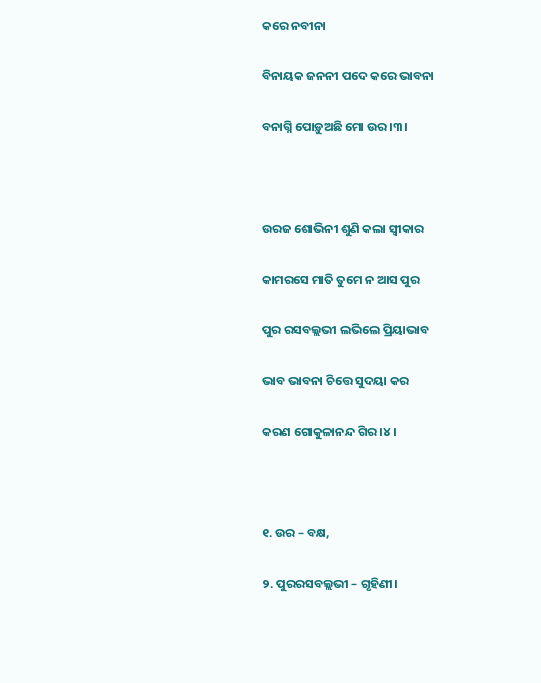କରେ ନବୀନା

ବିନାୟକ ଜନନୀ ପଦେ କରେ ଭାବନା

ବନାଗ୍ନି ପୋଡ଼ୁଅଛି ମୋ ଉର।୩।



ଉରଜ ଶୋଭିନୀ ଶୁଣି କଲା ସ୍ଵୀକାର

କାମରସେ ମାତି ତୁମେ ନ ଆସ ପୁର

ପୁର ରସବଲ୍ଲଭୀ ଲଭିଲେ ପ୍ରିୟାଭାବ

ଭାବ ଭାବନା ଚିତ୍ତେ ସୁଦୟା କର

କରଣ ଗୋକୁଳାନନ୍ଦ ଗିର।୪।



୧. ଉର – ବକ୍ଷ,

୨. ପୁରରସବଲ୍ଲଭୀ – ଗୃହିଣୀ।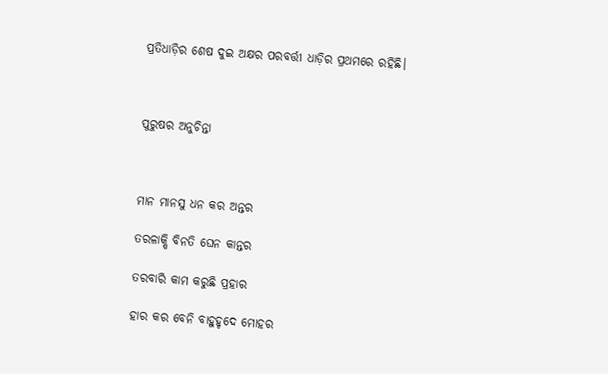ପ୍ରତିଧାଡ଼ିର ଶେଷ ଦୁଇ ଅକ୍ଷର ପରବର୍ତ୍ତୀ ଧାଡ଼ିର ପ୍ରଥମରେ ରହିଛି।



ପୁରୁଷର ଅନୁଚିନ୍ତା



ମାନ ମାନସୁ ଧନ କର ଅନ୍ତର

ତରଳାକ୍ଷି ବିନତି ଘେନ କାନ୍ତର

ତରବାରି କାମ କରୁଛି ପ୍ରହାର

ହାର କର ବେନି ବାହୁହୃଦେ ମୋହର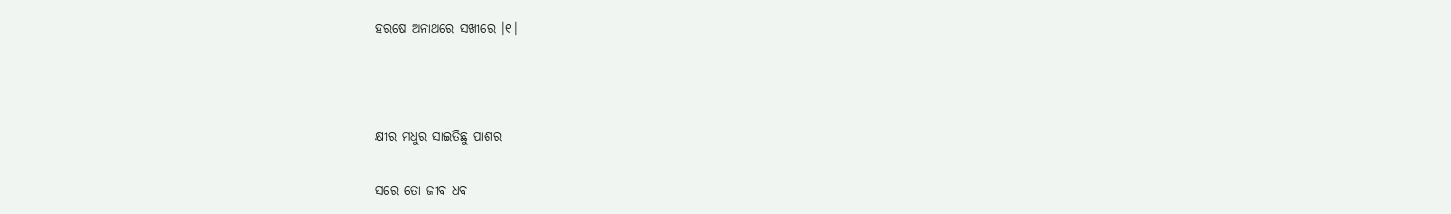ହରଷେ ଅନାଥରେ ସଖୀରେ ।୧।



କ୍ଷୀର ମଧୁର ସାଇତିଛୁ ପାଶର

ସରେ ତୋ ଜୀବ ଧବ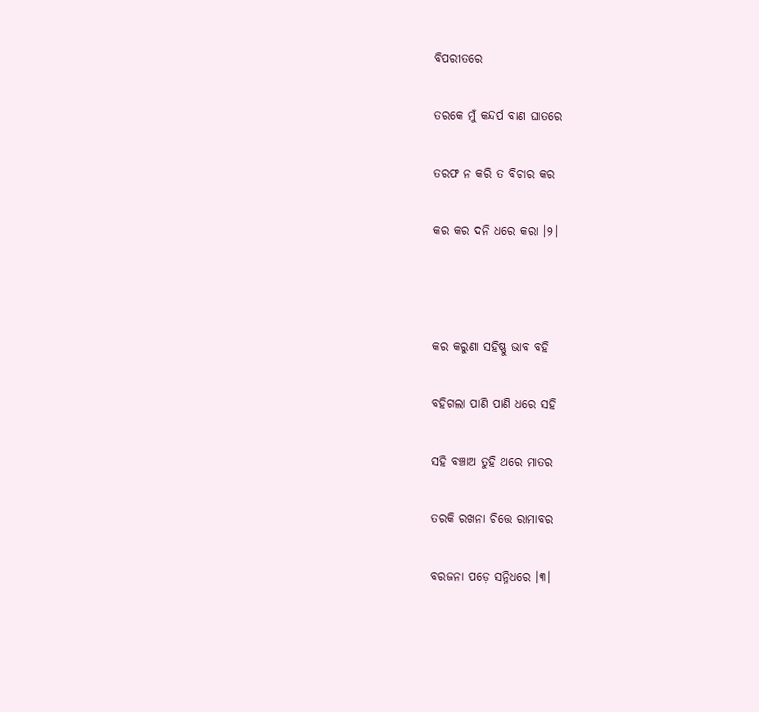ବିପରୀତରେ

ତରକେ ମୁଁ କନ୍ଦର୍ପ ବାଣ ଘାତରେ

ତରଫ ନ କରି ତ ବିଚାର କର

କର କର ଦନି ଧରେ କରା ।୨।



କର କରୁଣା ସହିଷ୍ଣୁ ଭାବ ବହି

ବହିଗଲା ପାଣି ପାଣି ଧରେ ସହି

ସହି ବଞ୍ଚାଅ ତୁହି ଥରେ ମାତର

ତରକି ରଖନା ଚିତ୍ତେ ରାମାବର

ବରଜନା ପଡ଼େ ସନ୍ନିଧରେ ।୩।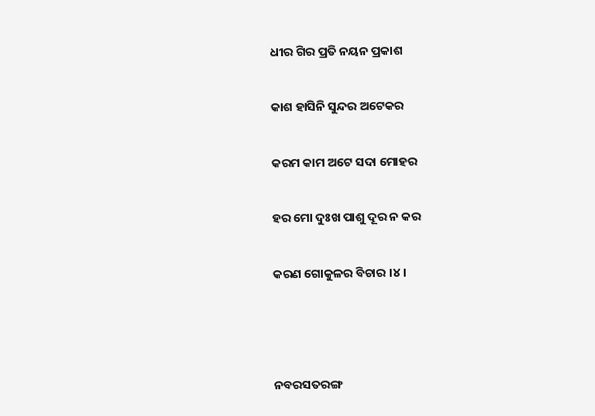ଧୀର ଗିର ପ୍ରତି ନୟନ ପ୍ରକାଶ

କାଶ ହାସିନି ସୁନ୍ଦର ଅଟେକର

କରମ କାମ ଅଟେ ସଦା ମୋହର

ହର ମୋ ଦୁଃଖ ପାଶୁ ଦୂର ନ କର

କରଣ ଗୋକୁଳର ବିଚାର ।୪।



ନବରସତରଙ୍ଗ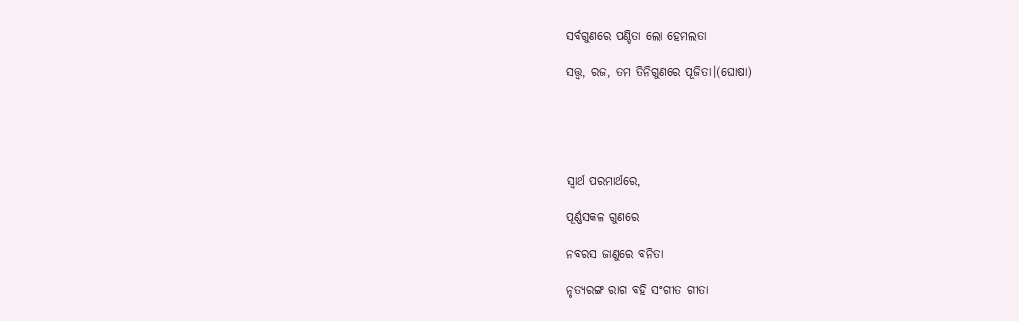ସର୍ବଗୁଣରେ ପଣ୍ଡିତା ଲୋ ହେମଲତା

ସତ୍ତ୍ଵ, ରଜ, ତମ ତିନିଗୁଣରେ ପୂଜିତା।(ଘୋଷା)





ସ୍ଵାର୍ଥ ପରମାର୍ଥରେ,

ପୂର୍ଣ୍ଣସକଳ ଗୁଣରେ

ନବରସ ଜାଣୁରେ ବନିତା

ନୃତ୍ୟରଙ୍ଗ ରାଗ ବହି ସଂଗୀତ ଗୀତା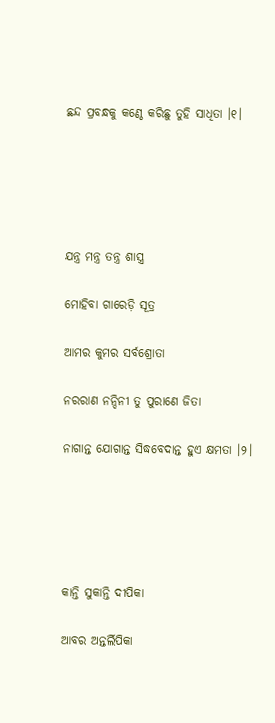ଛନ୍ଦ ପ୍ରବନ୍ଧକୁ କଣ୍ଠେ କରିଛୁ ତୁହି ସାଧିତା ।୧।





ଯନ୍ତ୍ର ମନ୍ତ୍ର ତନ୍ତ୍ର ଶାସ୍ତ୍ର

ମୋହିବା ଗାରେଡ଼ି ସୂତ୍ର

ଆମର କୁମର ସର୍ବଶ୍ରୋତା

ନରରାଣ ନନ୍ଦିନୀ ତୁ ପୁରାଣେ ଜିତା

ନାଗାନ୍ତ ଯୋଗାନ୍ତ ସିଦ୍ଧବେଦାନ୍ତ ହୁଏ କ୍ଷମତା ।୨।





କାନ୍ତି ସୁକାନ୍ତି ଦୀପିକା

ଆବର ଅନ୍ତର୍ଲିପିକା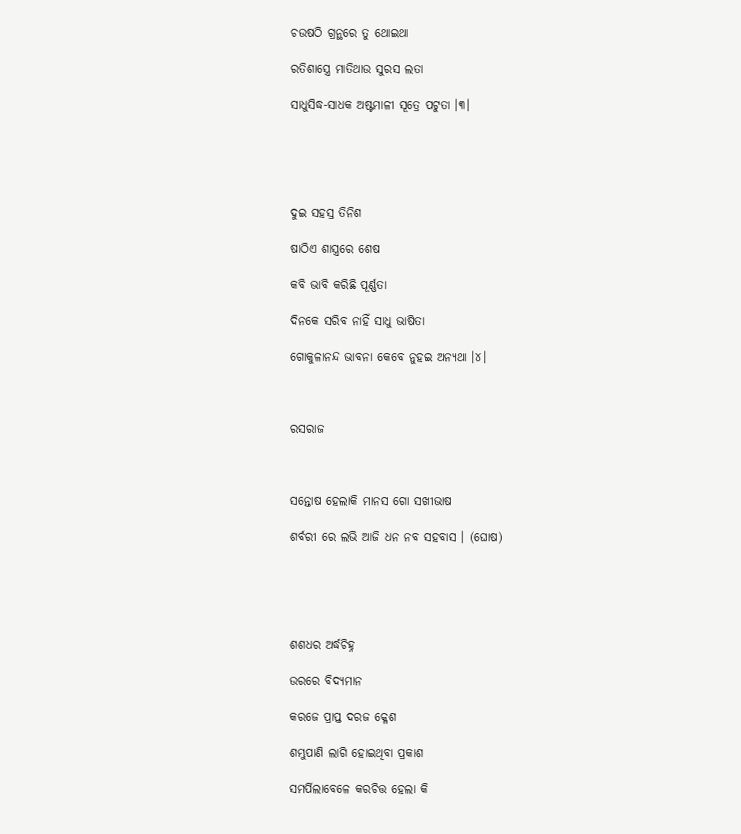ଚଉଷଠି ଗ୍ରନ୍ଥରେ ତୁ ଥୋଇଥା

ରତିଶାସ୍ତ୍ରେ ମାତିଥାଉ ସୁରସ ଲତା

ସାଧୁସିଦ୍ଧ-ସାଧକ ଅଷ୍ଟମାଳୀ ସୂତ୍ରେ ପଟୁତା ।୩।





ଦୁଇ ସହସ୍ର ତିନିଶ

ଷାଠିଏ ଶାସ୍ତ୍ରରେ ଶେଷ

କବି ଭାବି କରିଛି ପୂର୍ଣ୍ଣତା

ଦିନକେ ସରିବ ନାହିଁ ସାଧୁ ଭାଷିତା

ଗୋକୁଳାନନ୍ଦ ଭାବନା କେବେ ନୁହଇ ଅନ୍ୟଥା ।୪।



ରସରାଜ



ସନ୍ତୋଷ ହେଲାକି ମାନସ ଗୋ ସଖୀଭାଷ

ଶର୍ବରୀ ରେ ଲଭି ଆଜି ଧନ ନବ ସହବାସ । (ଘୋଷ)





ଶଶଧର ଅର୍ଦ୍ଧଚିହ୍ନ

ଉରରେ ବିଦ୍ୟମାନ

କରଜେ ପ୍ରାପ୍ତ ଦରଜ କ୍ଳେଶ

ଶମ୍ଭୁପାଣି ଲାଗି ହୋଇଥିବା ପ୍ରକାଶ

ସମର୍ପିଲାବେଳେ କରଚିତ୍ତ ହେଲା କି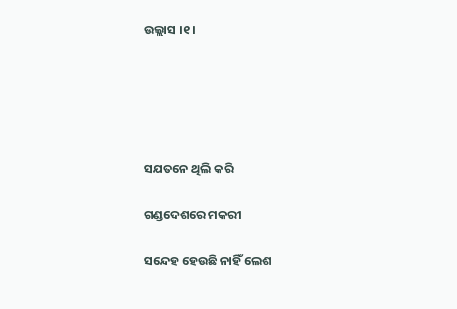ଉଲ୍ଲାସ ।୧।





ସଯତନେ ଥିଲି କରି

ଗଣ୍ଡଦେଶରେ ମକରୀ

ସନ୍ଦେହ ହେଉଛି ନାହିଁ ଲେଶ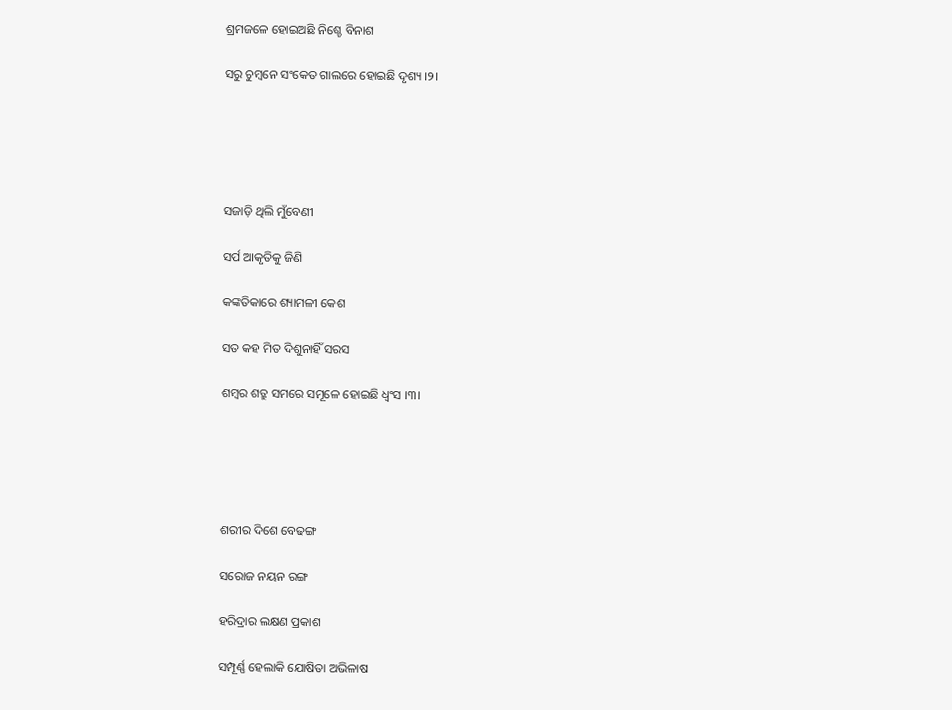ଶ୍ରମଜଳେ ହୋଇଅଛି ନିଶ୍ଚେ ବିନାଶ

ସରୁ ଚୁମ୍ବନେ ସଂକେତ ଗାଲରେ ହୋଇଛି ଦୃଶ୍ୟ ।୨।





ସଜାଡ଼ି ଥିଲି ମୁଁବେଣୀ

ସର୍ପ ଆକୃତିକୁ ଜିଣି

କଙ୍କତିକାରେ ଶ୍ୟାମଳୀ କେଶ

ସତ କହ ମିତ ଦିଶୁନାହିଁ ସରସ

ଶମ୍ବର ଶତ୍ରୁ ସମରେ ସମୂଳେ ହୋଇଛି ଧ୍ଵଂସ ।୩।





ଶରୀର ଦିଶେ ବେଢଙ୍ଗ

ସରୋଜ ନୟନ ରଙ୍ଗ

ହରିଦ୍ରାର ଲକ୍ଷଣ ପ୍ରକାଶ

ସମ୍ପୂର୍ଣ୍ଣ ହେଲାକି ଯୋଷିତା ଅଭିଳାଷ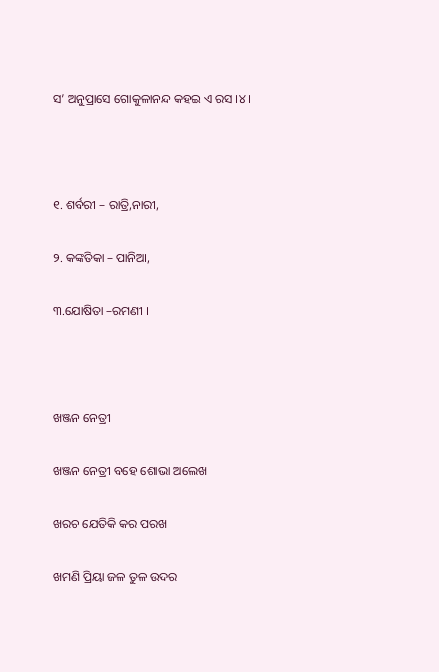ସ’ ଅନୁପ୍ରାସେ ଗୋକୁଳାନନ୍ଦ କହଇ ଏ ରସ ।୪।



୧. ଶର୍ବରୀ – ରାତ୍ରି,ନାରୀ,

୨. କଙ୍କତିକା – ପାନିଆ,

୩.ଯୋଷିତା –ରମଣୀ ।



ଖଞ୍ଜନ ନେତ୍ରୀ

ଖଞ୍ଜନ ନେତ୍ରୀ ବହେ ଶୋଭା ଅଲେଖ

ଖରଚ ଯେତିକି କର ପରଖ

ଖମଣି ପ୍ରିୟା ଜଳ ତୁଳ ଉଦର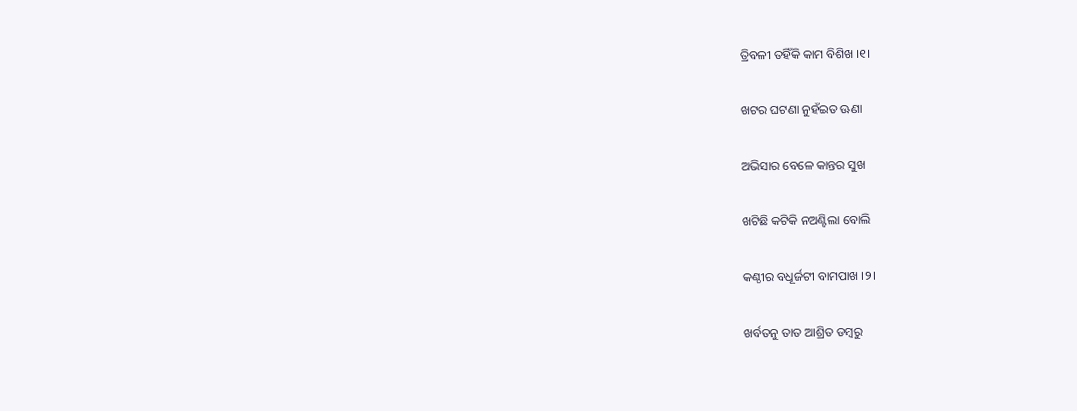ତ୍ରିବଳୀ ତହିଁକି କାମ ବିଶିଖ ।୧।

ଖଟର ଘଟଣା ନୁହଁଇତ ଊଣା

ଅଭିସାର ବେଳେ କାନ୍ତର ସୁଖ

ଖଟିଛି କଟିକି ନଅଣ୍ଟିଲା ବୋଲି

କଣ୍ଠୀର ବଧୂର୍ଜଟୀ ବାମପାଖ ।୨।

ଖର୍ବତନୁ ତାତ ଆଶ୍ରିତ ଡମ୍ବରୁ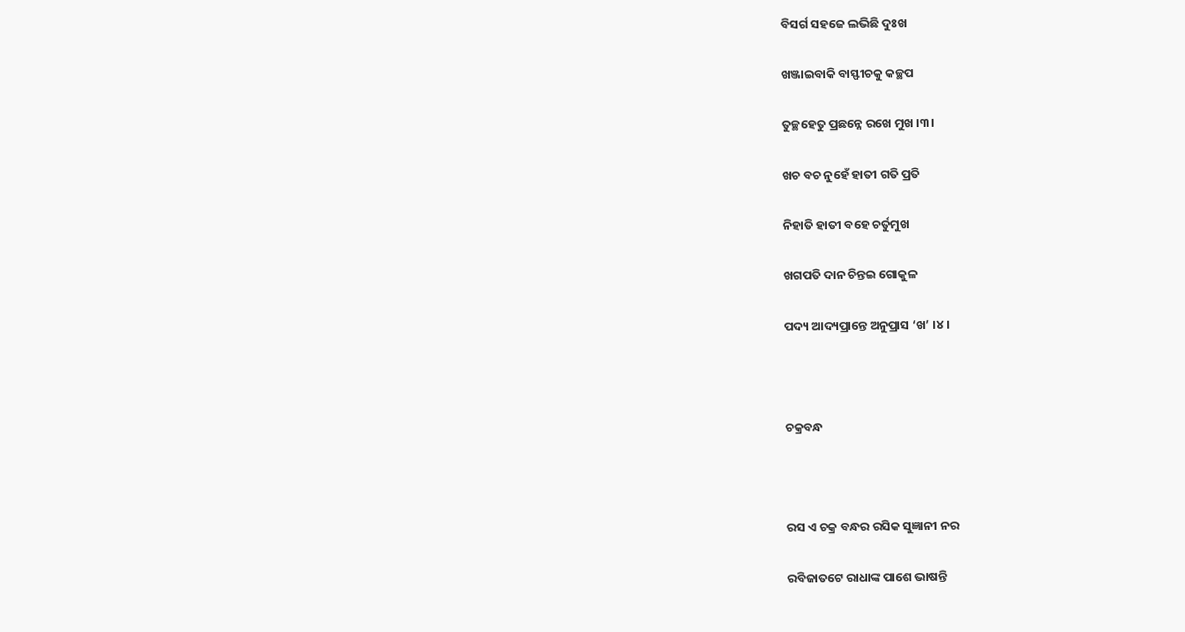ବିସର୍ଗ ସହଜେ ଲଭିଛି ଦୁଃଖ

ଖଞ୍ଜାଇବାକି ବାସ୍ଫୀଚକୁ କଚ୍ଛପ

ତୁଚ୍ଛହେତୁ ପ୍ରଛନ୍ନେ ରଖେ ମୁଖ ।୩।

ଖଚ ବଚ ନୁହେଁ ହାତୀ ଗତି ପ୍ରତି

ନିହାତି ହାତୀ ବହେ ଚର୍ତୁମୁଖ

ଖଗପତି ଦାନ ଚିନ୍ତଇ ଗୋକୁଳ

ପଦ୍ୟ ଆଦ୍ୟପ୍ରାନ୍ତେ ଅନୁପ୍ରାସ ‘ଖ’ ।୪।



ଚକ୍ରବନ୍ଧ



ରସ ଏ ଚକ୍ର ବନ୍ଧର ରସିକ ସୁଜ୍ଞାନୀ ନର

ରବିଜାତଟେ ରାଧାଙ୍କ ପାଶେ ଭାଷନ୍ତି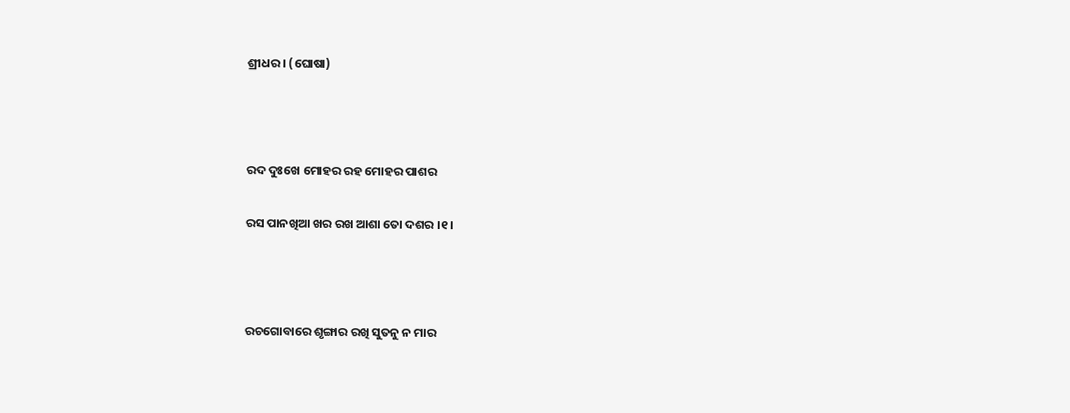ଶ୍ରୀଧର । (ଘୋଷା)



ରଦ ଦୁଃଖେ ମୋହର ରହ ମୋହର ପାଶର

ରସ ପାନଖିଆ ଖର ରଖ ଆଶା ତୋ ଦଶର ।୧।



ରଚଗୋବାରେ ଶୃଙ୍ଗାର ରଖି ସୁତନୁ ନ ମାର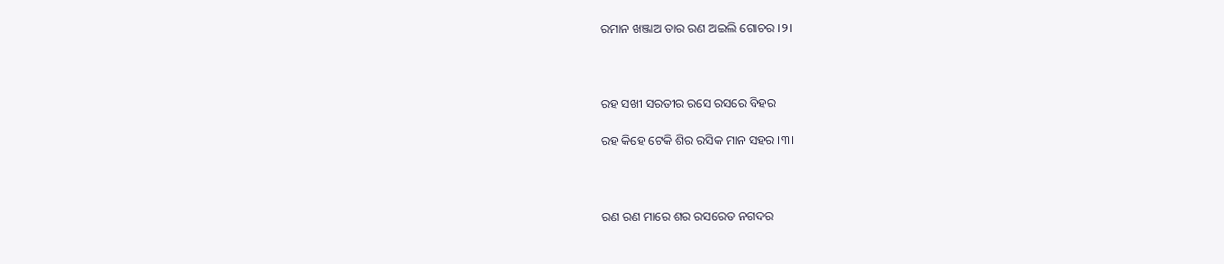ରମାନ ଖଞ୍ଜାଅ ତାର ରଣ ଅଇଲି ଗୋଚର ।୨।



ରହ ସଖୀ ସରତୀର ରସେ ରସରେ ବିହର

ରହ କିହେ ଟେକି ଶିର ରସିକ ମାନ ସହର ।୩।



ରଣ ରଣ ମାରେ ଶର ରସରେତ ନଗଦର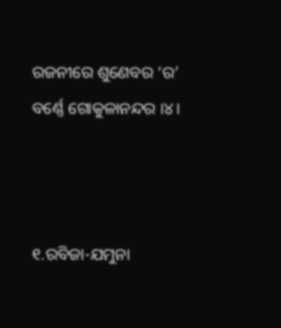ରଜନୀରେ ଶୁଣେବର ‘ର’ ବର୍ଣ୍ଣେ ଗୋକୁଳାନନ୍ଦର ।୪।



୧.ରବିଜା-ଯମୁନା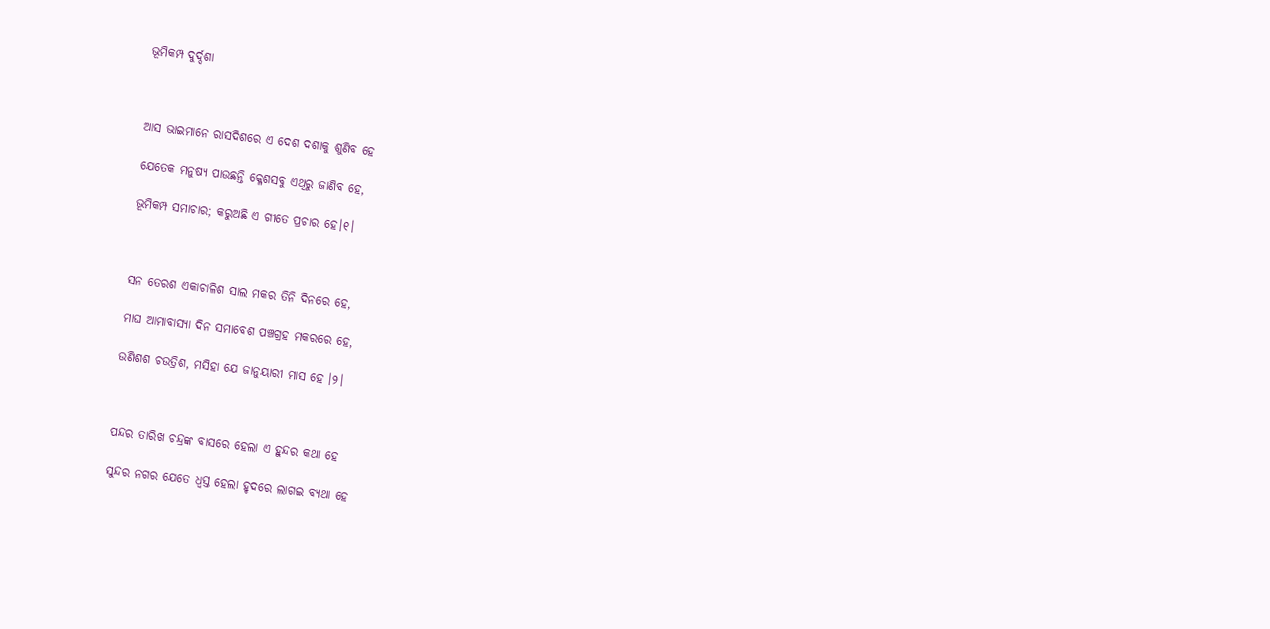ଭୂମିକମ୍ପ ଦୁର୍ଦ୍ଦଶା



ଆସ ଭାଇମାନେ ରାସଦିଶରେ ଏ ଦେଶ ଦଶାକୁ ଶୁଣିବ ହେ

ଯେତେକ ମନୁଷ୍ୟ ପାଉଛନ୍ତି କ୍ଳେଶସବୁ ଏଥିରୁ ଜାଣିବ ହେ,

ଭୂମିକମ୍ପ ସମାଚାର; କରୁଅଛି ଏ ଗୀତେ ପ୍ରଚାର ହେ।୧।



ସନ ତେରଶ ଏକାଚାଳିଶ ସାଲ ମକର ତିନି ଦିନରେ ହେ,

ମାଘ ଆମାବାସ୍ୟା ଦିନ ସମାବେଶ ପଞ୍ଚଗ୍ରହ ମକରରେ ହେ,

ଉଣିଶଶ ଚଉତ୍ରିଶ, ମସିହା ଯେ ଜାନୁୟାରୀ ମାସ ହେ ।୨।



ପନ୍ଦର ତାରିଖ ଚନ୍ଦ୍ରଙ୍କ ବାସରେ ହେଲା ଏ ହୁନ୍ଦର କଥା ହେ

ସୁନ୍ଦର ନଗର ଯେତେ ଧ୍ଵସ୍ତ ହେଲା ହୃଦରେ ଲାଗଇ ବ୍ୟଥା ହେ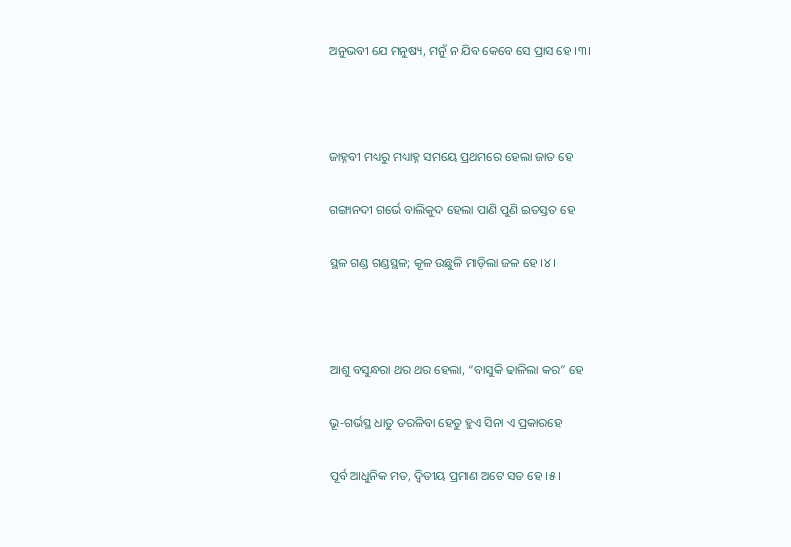ଅନୁଭବୀ ଯେ ମନୁଷ୍ୟ, ମନୁଁ ନ ଯିବ କେବେ ସେ ପ୍ରାସ ହେ ।୩।



ଜାହ୍ନବୀ ମଧ୍ୟରୁ ମଧ୍ୟାହ୍ନ ସମୟେ ପ୍ରଥମରେ ହେଲା ଜାତ ହେ

ଗଙ୍ଗାନଦୀ ଗର୍ଭେ ବାଲିକୁଦ ହେଲା ପାଣି ପୁଣି ଇତସ୍ତତ ହେ

ସ୍ଥଳ ଗଣ୍ଡ ଗଣ୍ଡସ୍ଥଳ; କୂଳ ଉଛୁଳି ମାଡ଼ିଲା ଜଳ ହେ ।୪।



ଆଶୁ ବସୁନ୍ଧରା ଥର ଥର ହେଲା, “ବାସୁକି ଢାଳିଲା କର” ହେ

ଭୂ-ଗର୍ଭସ୍ଥ ଧାତୁ ତରଳିବା ହେତୁ ହୁଏ ସିନା ଏ ପ୍ରକାରହେ

ପୂର୍ବ ଆଧୁନିକ ମତ, ଦ୍ଵିତୀୟ ପ୍ରମାଣ ଅଟେ ସତ ହେ ।୫।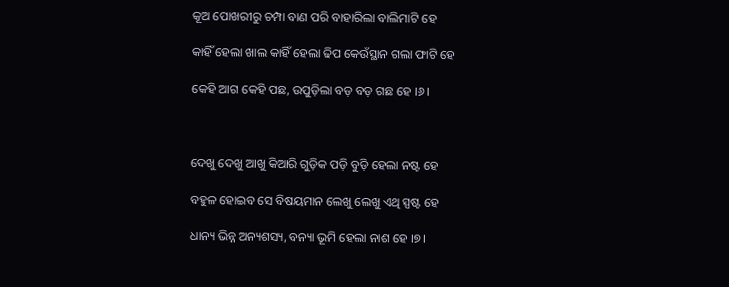କୂଅ ପୋଖରୀରୁ ଚମ୍ପା ବାଣ ପରି ବାହାରିଲା ବାଲିମାଟି ହେ

କାହିଁ ହେଲା ଖାଲ କାହିଁ ହେଲା ଢିପ କେଉଁସ୍ଥାନ ଗଲା ଫାଟି ହେ

କେହି ଆଗ କେହି ପଛ, ଉପୁଡ଼ିଲା ବଡ଼ ବଡ଼ ଗଛ ହେ ।୬।



ଦେଖୁ ଦେଖୁ ଆଖୁ କିଆରି ଗୁଡ଼ିକ ପଡ଼ି ବୁଡ଼ି ହେଲା ନଷ୍ଟ ହେ

ବହୁଳ ହୋଇବ ସେ ବିଷୟମାନ ଲେଖୁ ଲେଖୁ ଏଥି ସ୍ପଷ୍ଟ ହେ

ଧାନ୍ୟ ଭିନ୍ନ ଅନ୍ୟଶସ୍ୟ, ବନ୍ୟା ଭୂମି ହେଲା ନାଶ ହେ ।୭।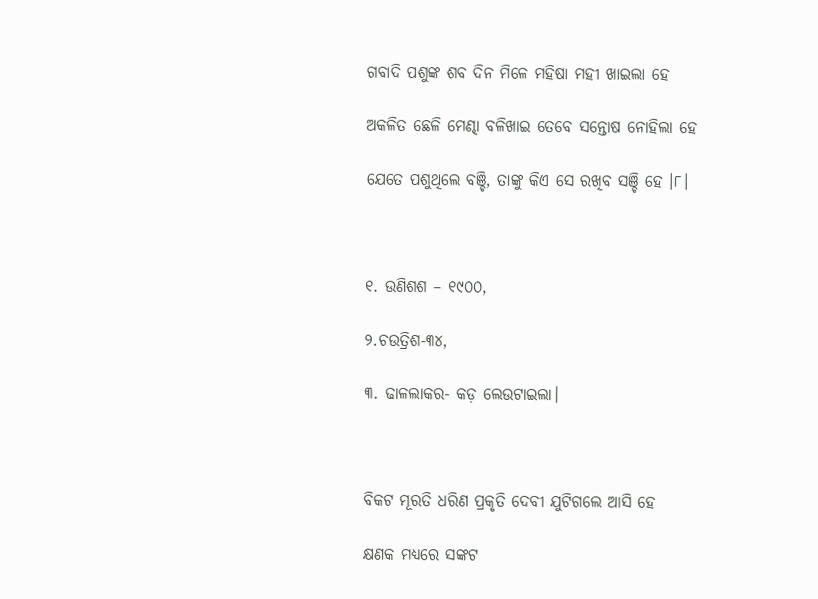ଗବାଦି ପଶୁଙ୍କ ଶବ ଦିନ ମିଳେ ମହିଷା ମହୀ ଖାଇଲା ହେ

ଅକଳିତ ଛେଳି ମେଣ୍ଢା ବଳିଖାଇ ତେବେ ସନ୍ତୋଷ ନୋହିଲା ହେ

ଯେତେ ପଶୁଥିଲେ ବଞ୍ଚି, ତାଙ୍କୁ କିଏ ସେ ରଖିବ ସଞ୍ଚି ହେ ।୮।



୧. ଉଣିଶଶ – ୧୯୦୦,

୨.ଚଉତ୍ରିଶ-୩୪,

୩. ଢାଳଲାକର- କଡ଼ ଲେଉଟାଇଲା।



ବିକଟ ମୂରତି ଧରିଣ ପ୍ରକୃତି ଦେବୀ ଯୁଟିଗଲେ ଆସି ହେ

କ୍ଷଣକ ମଧ୍ୟରେ ସଙ୍କଟ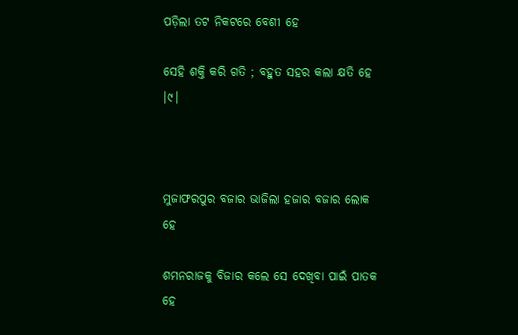ପଡ଼ିଲା ତଟ ନିକଟରେ ବେଶୀ ହେ

ସେହି ଶକ୍ତି କରି ଗତି ; ବହୁତ ସହର କଲା କ୍ଷତି ହେ ।୯।



ମୁଜାଫରପୁର ବଜାର ଭାଜିଲା ହଜାର ବଜାର ଲୋକ ହେ

ଶମନରାଜକୁ ବିଜାର କଲେ ସେ ଦେଖିବା ପାଇଁ ପାତକ ହେ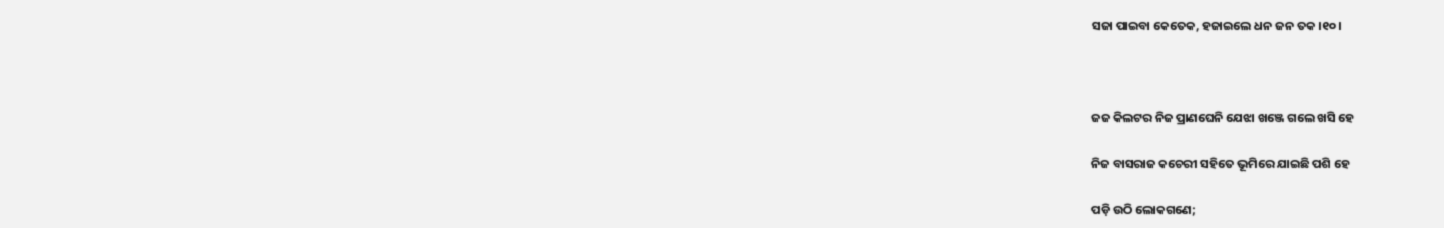ସଜା ପାଇବା କେତେକ, ହଜାଇଲେ ଧନ ଜନ ତକ ।୧୦।



ଜଜ କିଲଟର ନିଜ ପ୍ରାଣଘେନି ଯେଝା ଖଞ୍ଜେ ଗଲେ ଖସି ହେ

ନିଜ ବାସରାଜ କଚେରୀ ସହିତେ ଭୂମିରେ ଯାଇଛି ପଶି ହେ

ପଡ଼ି ଉଠି ଲୋକଗଣେ;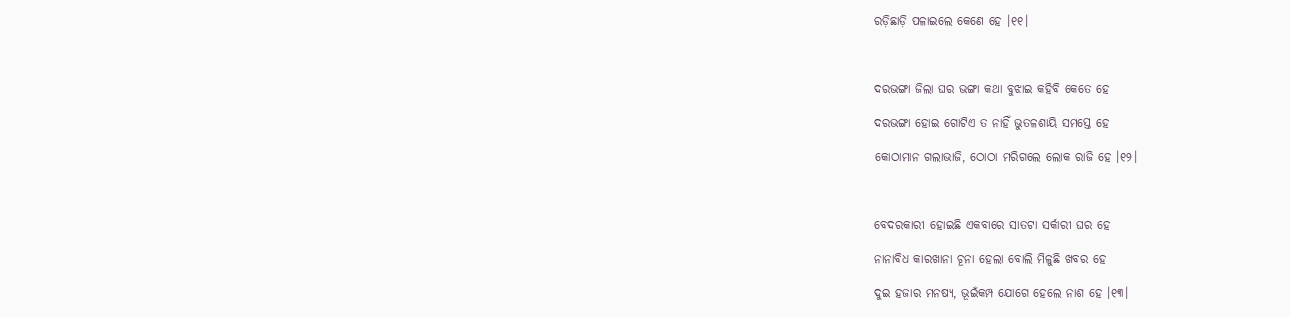ରଡ଼ିଛାଡ଼ି ପଳାଇଲେ କେଣେ ହେ ।୧୧।



ଦରଭଙ୍ଗା ଜିଲା ଘର ଭଙ୍ଗା କଥା ବୁଝାଇ କହିବି କେତେ ହେ

ଦରଭଙ୍ଗା ହୋଇ ଗୋଟିଏ ତ ନାହିଁ ଭୁତଳଶାୟି ସମସ୍ତେ ହେ

କୋଠାମାନ ଗଲାଭାଜି, ଠୋଠା ମରିଗଲେ ଲୋକ ରାଜି ହେ ।୧୨।



ବେଦରକାରୀ ହୋଇଛି ଏକବାରେ ସାତଟା ସର୍କାରୀ ଘର ହେ

ନାନାବିଧ କାରଖାନା ଚୂନା ହେଲା ବୋଲି ମିଳୁଛି ଖବର ହେ

ଦୁଇ ହଜାର ମନଷ୍ୟ, ଭୂଇଁକମ୍ପ ଯୋଗେ ହେଲେ ନାଶ ହେ ।୧୩।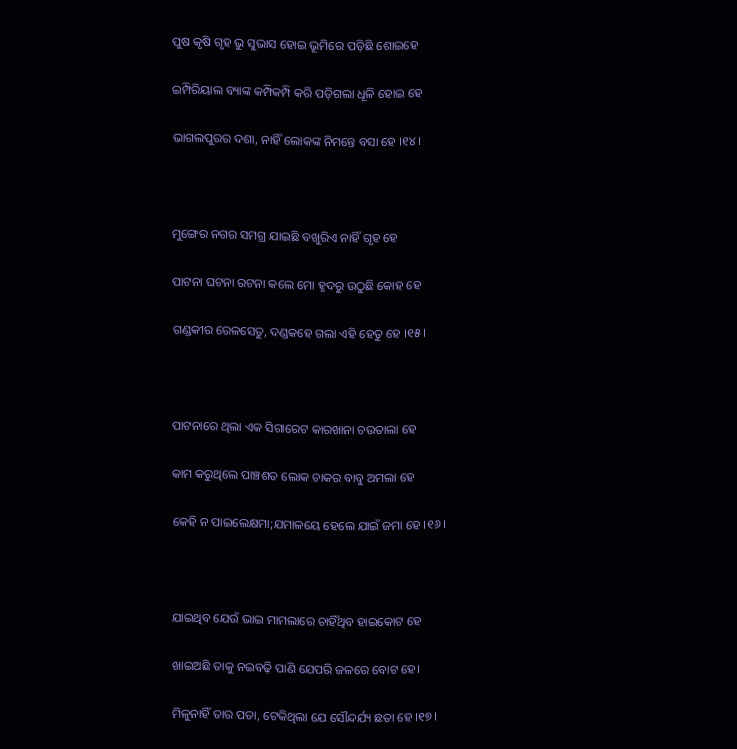ପୁଷ କୃଷି ଗୃହ ଭୁ ସୁଭାସ ହୋଇ ଭୂମିରେ ପଡ଼ିଛି ଶୋଇହେ

ଇମ୍ପିରିୟାଲ ବ୍ୟାଙ୍କ କମ୍ପିକମ୍ପି କରି ପଡ଼ିଗଲା ଧୂଳି ହୋଇ ହେ

ଭାଗଲପୁରର ଦଶା, ନାହିଁ ଲୋକଙ୍କ ନିମନ୍ତେ ବସା ହେ ।୧୪।



ମୁଙ୍ଗେର ନଗର ସମଗ୍ର ଯାଇଛି ବଖୁରିଏ ନାହିଁ ଗୃହ ହେ

ପାଟନା ଘଟନା ରଟନା କଲେ ମୋ ହୃଦରୁ ଉଠୁଛି କୋହ ହେ

ଗଣ୍ଡକୀର ରେଳସେତୁ, ଦଣ୍ଡକହେ ଗଲା ଏହି ହେତୁ ହେ ।୧୫।



ପାଟନାରେ ଥିଲା ଏକ ସିଗାରେଟ କାରଖାନା ଚଉତାଲା ହେ

କାମ କରୁଥିଲେ ପାଞ୍ଚଶତ ଲୋକ ଚାକର ବାବୁ ଅମଲା ହେ

କେହି ନ ପାଇଲେକ୍ଷମା;ଯମାଳୟେ ହେଲେ ଯାଇଁ ଜମା ହେ ।୧୬।



ଯାଇଥିବ ଯେଉଁ ଭାଇ ମାମଲାରେ ଚାହିଁଥିବ ହାଇକୋଟ ହେ

ଖାଇଅଛି ତାକୁ ନଇବଢ଼ି ପାଣି ଯେପରି ଜଳରେ ବୋଟ ହେ।

ମିଳୁନାହିଁ ତାର ପତା, ଟେକିଥିଲା ଯେ ସୌନ୍ଦର୍ଯ୍ୟ ଛତା ହେ ।୧୭।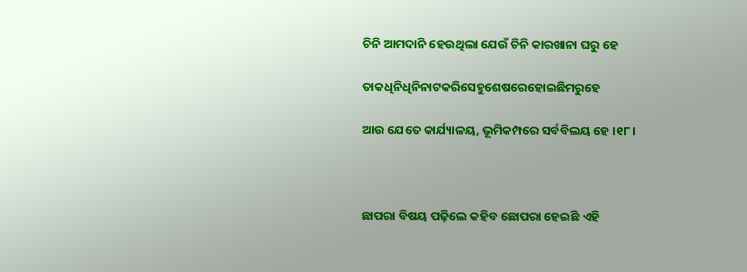ଚିନି ଆମଦାନି ହେଉଥିଲା ଯେଉଁ ଚିନି କାରଖାନା ଘରୁ ହେ

ତାକଧିନିଧିନିନାଟକରିସେହୁଶେଷରେହୋଇଛିମରୁହେ

ଆଉ ଯେତେ କାର୍ଯ୍ୟାଳୟ, ଭୂମିକମ୍ପରେ ସର୍ବବିଲୟ ହେ ।୧୮।



ଛାପରା ବିଷୟ ପଢ଼ିଲେ କହିବ ଛୋପରା ହେଇଛି ଏହି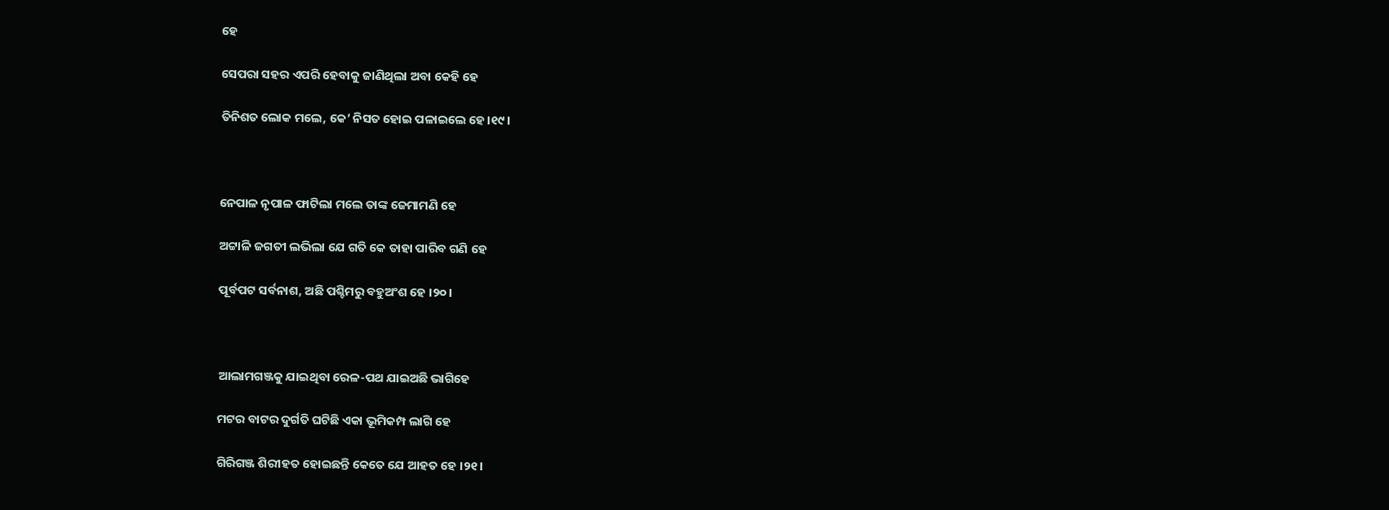ହେ

ସେପରା ସହର ଏପରି ହେବାକୁ ଜାଣିଥିଲା ଅବା କେହି ହେ

ତିନିଶତ ଲୋକ ମଲେ, କେ’ ନିସତ ହୋଇ ପଳାଇଲେ ହେ ।୧୯।



ନେପାଳ ନୃପାଳ ଫାଟିଲା ମଲେ ତାଙ୍କ ଜେମାମଣି ହେ

ଅଟ୍ଟାଳି ଜଗତୀ ଲଭିଲା ଯେ ଗତି କେ ତାହା ପାରିବ ଗଣି ହେ

ପୂର୍ବପଟ ସର୍ବନାଶ, ଅଛି ପଶ୍ଚିମରୁ ବହୁଅଂଶ ହେ ।୨୦।



ଆଲାମଗଞ୍ଜକୁ ଯାଇଥିବା ରେଳ-ପଥ ଯାଇଅଛି ଭାଗିହେ

ମଟର ବାଟର ଦୁର୍ଗତି ଘଟିଛି ଏକା ଭୂମିକମ୍ପ ଲାଗି ହେ

ଗିରିଗଞ୍ଜ ଶିରୀହତ ହୋଇଛନ୍ତି କେତେ ଯେ ଆହତ ହେ ।୨୧।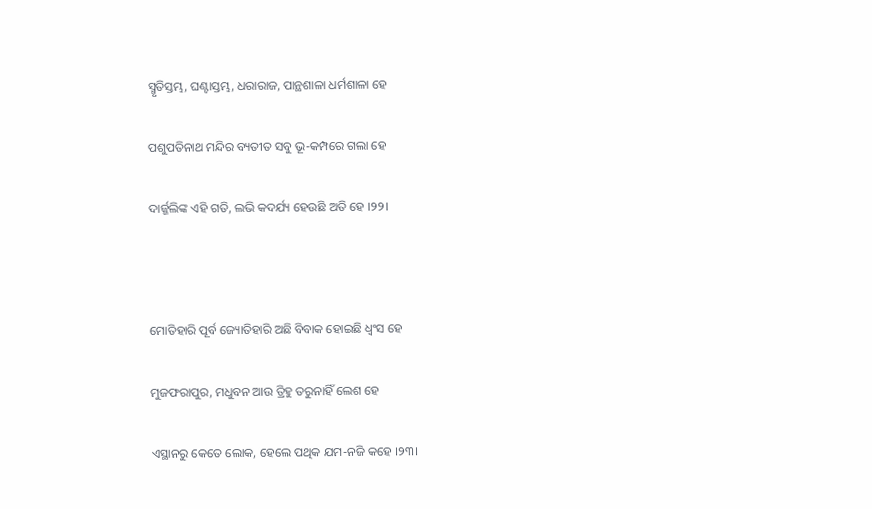ସ୍ମୃତିସ୍ତମ୍ଭ, ଘଣ୍ଟାସ୍ତମ୍ଭ, ଧରାରାଜ, ପାନ୍ଥଶାଳା ଧର୍ମଶାଳା ହେ

ପଶୁପତିନାଥ ମନ୍ଦିର ବ୍ୟତୀତ ସବୁ ଭୂ-କମ୍ପରେ ଗଲା ହେ

ଦାର୍ଜ୍ଜଲିଙ୍କ ଏହି ଗତି, ଲଭି କଦର୍ଯ୍ୟ ହେଉଛି ଅତି ହେ ।୨୨।



ମୋତିହାରି ପୂର୍ବ ଜ୍ୟୋତିହାରି ଅଛି ବିବାକ ହୋଇଛି ଧ୍ଵଂସ ହେ

ମୁଜଫରାପୁର, ମଧୁବନ ଆଉ ତ୍ରିହୁ ତରୁନାହିଁ ଲେଶ ହେ

ଏସ୍ଥାନରୁ କେତେ ଲୋକ, ହେଲେ ପଥିକ ଯମ-ନଜି କହେ ।୨୩।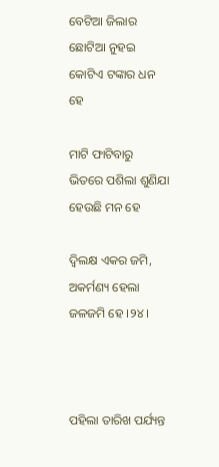ବେଟିଆ ଜିଲାର ଛୋଟିଆ ନୁହଇ କୋଟିଏ ଟଙ୍କାର ଧନ ହେ

ମାଟି ଫାଟିବାରୁ ଭିତରେ ପଶିଲା ଶୁଣିଯା ହେଉଛି ମନ ହେ

ଦ୍ଵିଲକ୍ଷ ଏକର ଜମି, ଅକର୍ମଣ୍ୟ ହେଲା ଜଳଜମି ହେ ।୨୪।



ପହିଲା ତାରିଖ ପର୍ଯ୍ୟନ୍ତ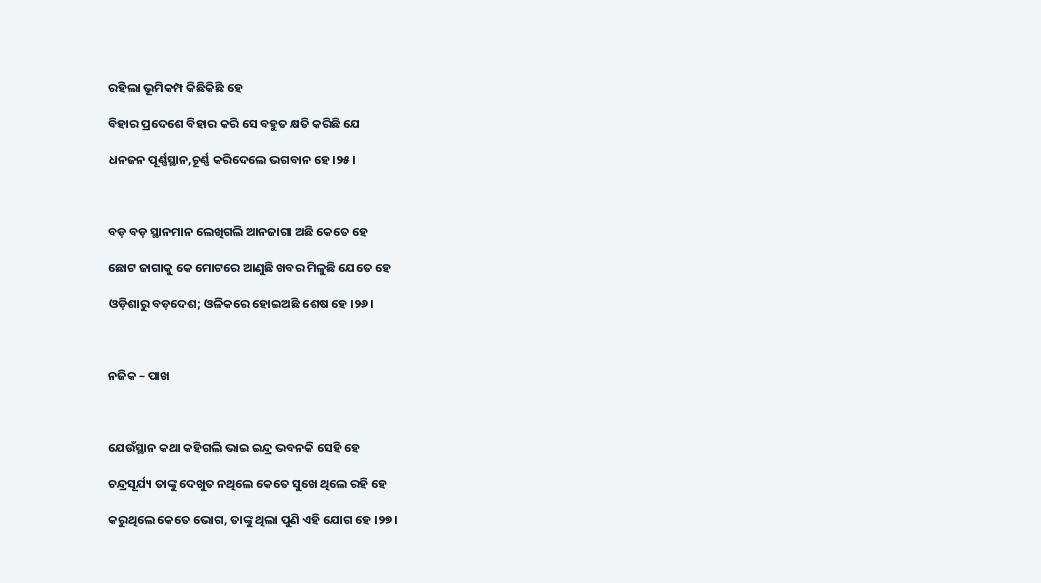ରହିଲା ଭୂମିକମ୍ପ କିଛିକିଛି ହେ

ବିହାର ପ୍ରଦେଶେ ବିହାର କରି ସେ ବହୁତ କ୍ଷତି କରିଛି ଯେ

ଧନଜନ ପୂର୍ଣ୍ଣସ୍ଥାନ,ଚୂର୍ଣ୍ଣ କରିଦେଲେ ଭଗବାନ ହେ ।୨୫।



ବଡ଼ ବଡ଼ ସ୍ଥାନମାନ ଲେଖିଗଲି ଆନଜାଗା ଅଛି କେତେ ହେ

ଛୋଟ ଜାଗାକୁ କେ ମୋଟରେ ଆଣୁଛି ଖବର ମିଳୁଛି ଯେତେ ହେ

ଓଡ଼ିଶାରୁ ବଡ଼ଦେଶ; ଓଳିକରେ ହୋଇଅଛି ଶେଷ ହେ ।୨୬।



ନଜିକ – ପାଖ



ଯେଉଁସ୍ଥାନ କଥା କହିଗଲି ଭାଇ ଇନ୍ଦ୍ର ଭବନକି ସେହି ହେ

ଚନ୍ଦ୍ରସୂର୍ଯ୍ୟ ତାଙ୍କୁ ଦେଖୁତ ନଥିଲେ କେତେ ସୁଖେ ଥିଲେ ରହି ହେ

କରୁଥିଲେ କେତେ ଭୋଗ, ତାଙ୍କୁ ଥିଲା ପୁଣି ଏହି ଯୋଗ ହେ ।୨୭।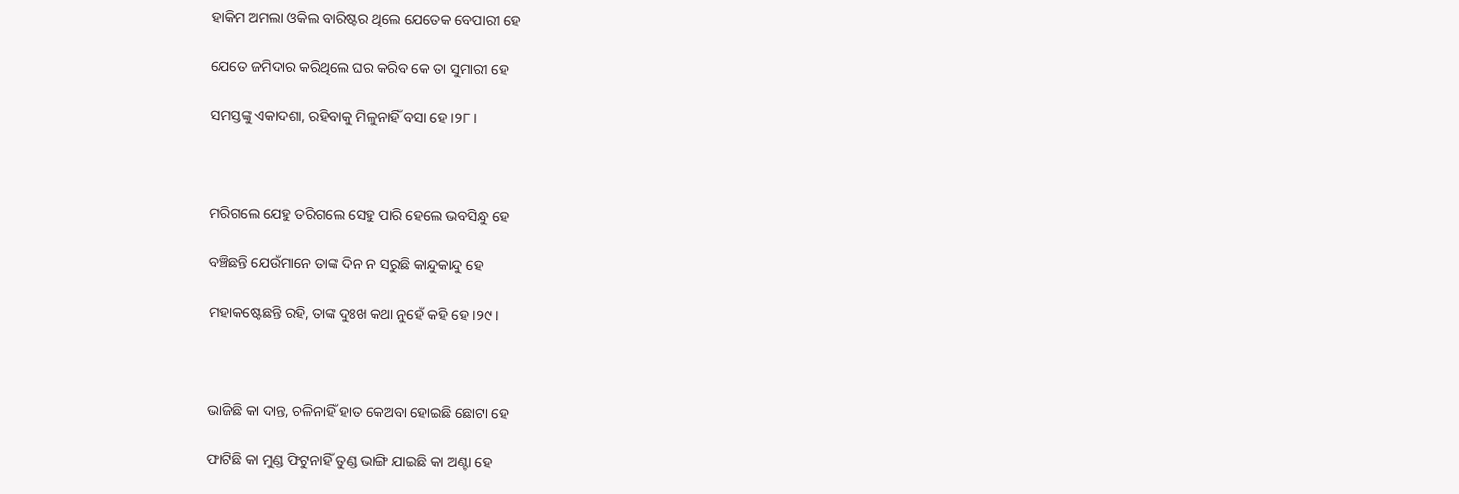ହାକିମ ଅମଲା ଓକିଲ ବାରିଷ୍ଟର ଥିଲେ ଯେତେକ ବେପାରୀ ହେ

ଯେତେ ଜମିଦାର କରିଥିଲେ ଘର କରିବ କେ ତା ସୁମାରୀ ହେ

ସମସ୍ତଙ୍କୁ ଏକାଦଶା, ରହିବାକୁ ମିଳୁନାହିଁ ବସା ହେ ।୨୮।



ମରିଗଲେ ଯେହୁ ତରିଗଲେ ସେହୁ ପାରି ହେଲେ ଭବସିନ୍ଧୁ ହେ

ବଞ୍ଚିଛନ୍ତି ଯେଉଁମାନେ ତାଙ୍କ ଦିନ ନ ସରୁଛି କାନ୍ଦୁକାନ୍ଦୁ ହେ

ମହାକଷ୍ଟେଛନ୍ତି ରହି, ତାଙ୍କ ଦୁଃଖ କଥା ନୁହେଁ କହି ହେ ।୨୯।



ଭାଜିଛି କା ଦାନ୍ତ, ଚଳିନାହିଁ ହାତ କେଅବା ହୋଇଛି ଛୋଟା ହେ

ଫାଟିଛି କା ମୁଣ୍ଡ ଫିଟୁନାହିଁ ତୁଣ୍ଡ ଭାଙ୍ଗି ଯାଇଛି କା ଅଣ୍ଟା ହେ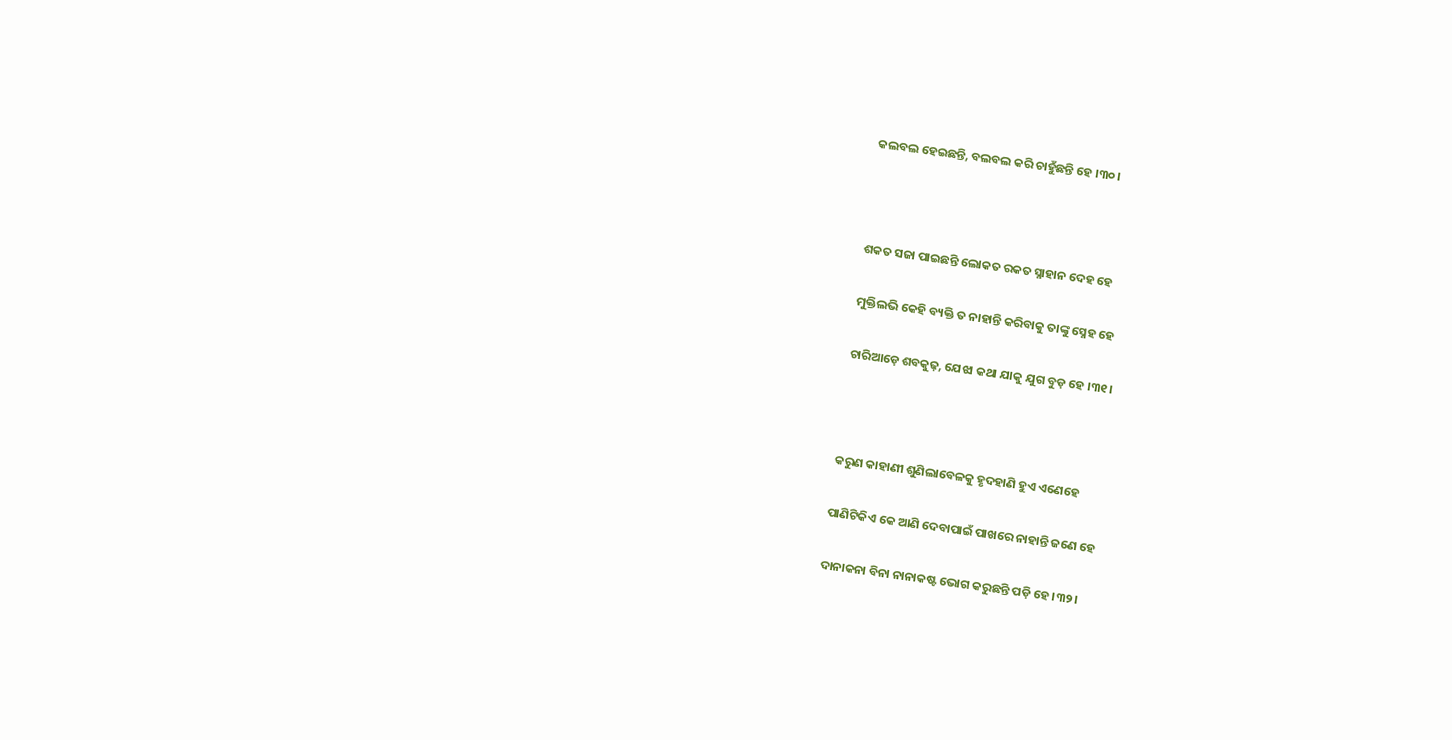କଲବଲ ହେଇଛନ୍ତି, ବଲବଲ କରି ଚାହୁଁଛନ୍ତି ହେ ।୩୦।



ଶକତ ସଜା ପାଇଛନ୍ତି ଲୋକତ ରକତ ସ୍ନାହାନ ଦେହ ହେ

ମୁକ୍ତିଲଭି କେହି ବ୍ୟକ୍ତି ତ ନାହାନ୍ତି କରିବାକୁ ତାଙ୍କୁ ସ୍ନେହ ହେ

ଚାରିଆଡ଼େ ଶବକୁଢ଼, ଯେଝା କଥା ଯାକୁ ଯୁଗ ବୁଡ଼ ହେ ।୩୧।



କରୁଣ କାହାଣୀ ଶୁଣିଲାବେଳକୁ ହୃଦହାଣି ହୁଏ ଏଣେହେ

ପାଣିଟିକିଏ କେ ଆଣି ଦେବାପାଇଁ ପାଖରେ ନାହାନ୍ତି ଜଣେ ହେ

ଦାନାକନା ବିନା ନାନାକଷ୍ଟ ଭୋଗ କରୁଛନ୍ତି ପଡ଼ି ହେ ।୩୨।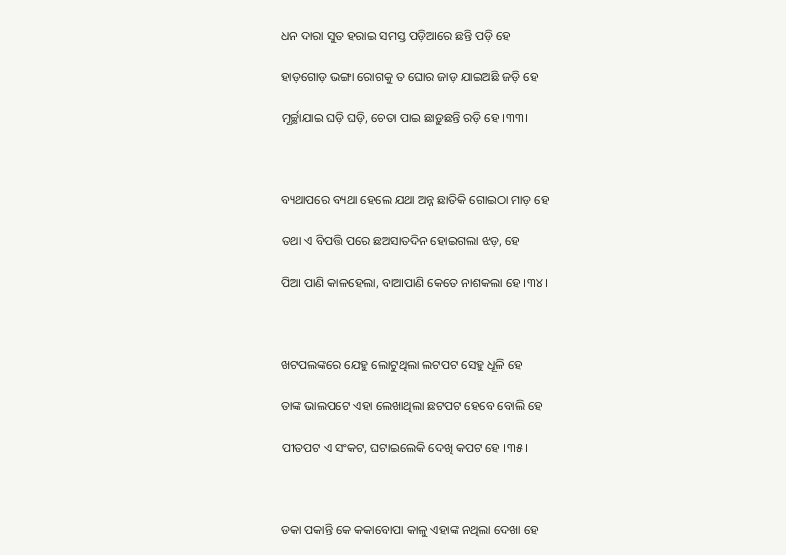ଧନ ଦାରା ସୁତ ହରାଇ ସମସ୍ତ ପଡ଼ିଆରେ ଛନ୍ତି ପଡ଼ି ହେ

ହାଡ଼ଗୋଡ଼ ଭଙ୍ଗା ରୋଗକୁ ତ ଘୋର ଜାଡ଼ ଯାଇଅଛି ଜଡ଼ି ହେ

ମୂର୍ଚ୍ଛାଯାଇ ଘଡ଼ି ଘଡ଼ି, ଚେତା ପାଇ ଛାଡ଼ୁଛନ୍ତି ରଡ଼ି ହେ ।୩୩।



ବ୍ୟଥାପରେ ବ୍ୟଥା ହେଲେ ଯଥା ଅନ୍ନ ଛାତିକି ଗୋଇଠା ମାଡ଼ ହେ

ତଥା ଏ ବିପତ୍ତି ପରେ ଛଅସାତଦିନ ହୋଇଗଲା ଝଡ଼, ହେ

ପିଆ ପାଣି କାଳହେଲା, ବାଆପାଣି କେତେ ନାଶକଲା ହେ ।୩୪।



ଖଟପଲଙ୍କରେ ଯେହୁ ଲୋଟୁଥିଲା ଲଟପଟ ସେହୁ ଧୂଳି ହେ

ତାଙ୍କ ଭାଲପଟେ ଏହା ଲେଖାଥିଲା ଛଟପଟ ହେବେ ବୋଲି ହେ

ପୀତପଟ ଏ ସଂକଟ, ଘଟାଇଲେକି ଦେଖି କପଟ ହେ ।୩୫।



ଡକା ପକାନ୍ତି କେ କକାବୋପା କାଳୁ ଏହାଙ୍କ ନଥିଲା ଦେଖା ହେ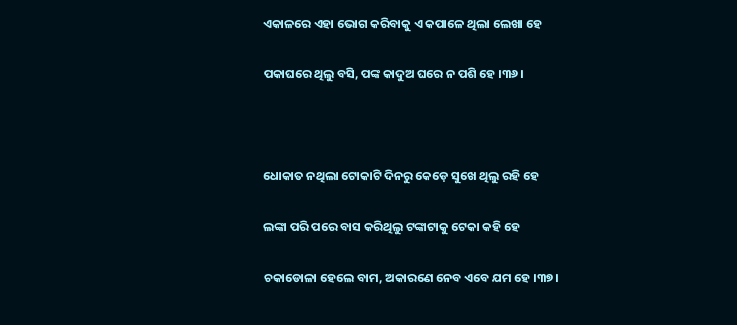ଏକାଳରେ ଏହା ଭୋଗ କରିବାକୁ ଏ କପାଳେ ଥିଲା ଲେଖା ହେ

ପକାଘରେ ଥିଲୁ ବସି, ପଙ୍କ କାଦୁଅ ଘରେ ନ ପଶି ହେ ।୩୬।



ଧୋକାତ ନଥିଲା ଟୋକାଟି ଦିନରୁ କେଡ଼େ ସୁଖେ ଥିଲୁ ରହି ହେ

ଲଙ୍କା ପରି ପରେ ବାସ କରିଥିଲୁ ଟଙ୍କାଟାକୁ ଟେକା କହି ହେ

ଚକାଡୋଳା ହେଲେ ବାମ, ଅକାରଣେ ନେବ ଏବେ ଯମ ହେ ।୩୭।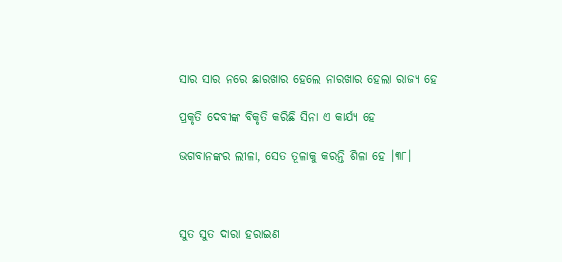ସାର ସାର ନରେ ଛାରଖାର ହେଲେ ନାରଖାର ହେଲା ରାଜ୍ୟ ହେ

ପ୍ରକୃତି ଦେବୀଙ୍କ ବିକୃତି କରିଛି ସିନା ଏ କାର୍ଯ୍ୟ ହେ

ଭଗବାନଙ୍କର ଲୀଳା, ସେତ ତୂଳାକୁ କରନ୍ତି ଶିଳା ହେ ।୩୮।



ସୁତ ସୁତ ଦାରା ହରାଇଣ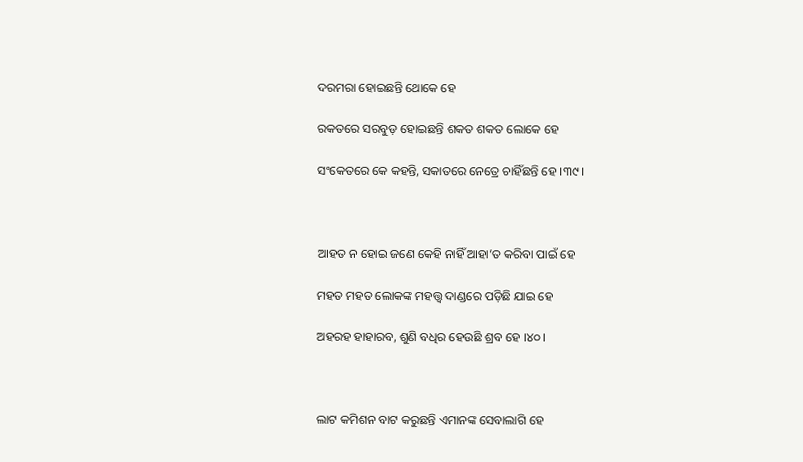ଦରମରା ହୋଇଛନ୍ତି ଥୋକେ ହେ

ରକତରେ ସରବୁଡ଼ ହୋଇଛନ୍ତି ଶକତ ଶକତ ଲୋକେ ହେ

ସଂକେତରେ କେ କହନ୍ତି, ସକାତରେ ନେତ୍ରେ ଚାହିଁଛନ୍ତି ହେ ।୩୯।



ଆହତ ନ ହୋଇ ଜଣେ କେହି ନାହିଁ ଆହା’ତ କରିବା ପାଇଁ ହେ

ମହତ ମହତ ଲୋକଙ୍କ ମହତ୍ତ୍ଵ ଦାଣ୍ଡରେ ପଡ଼ିଛି ଯାଇ ହେ

ଅହରହ ହାହାରବ, ଶୁଣି ବଧିର ହେଉଛି ଶ୍ରବ ହେ ।୪୦।



ଲାଟ କମିଶନ ବାଟ କରୁଛନ୍ତି ଏମାନଙ୍କ ସେବାଲାଗି ହେ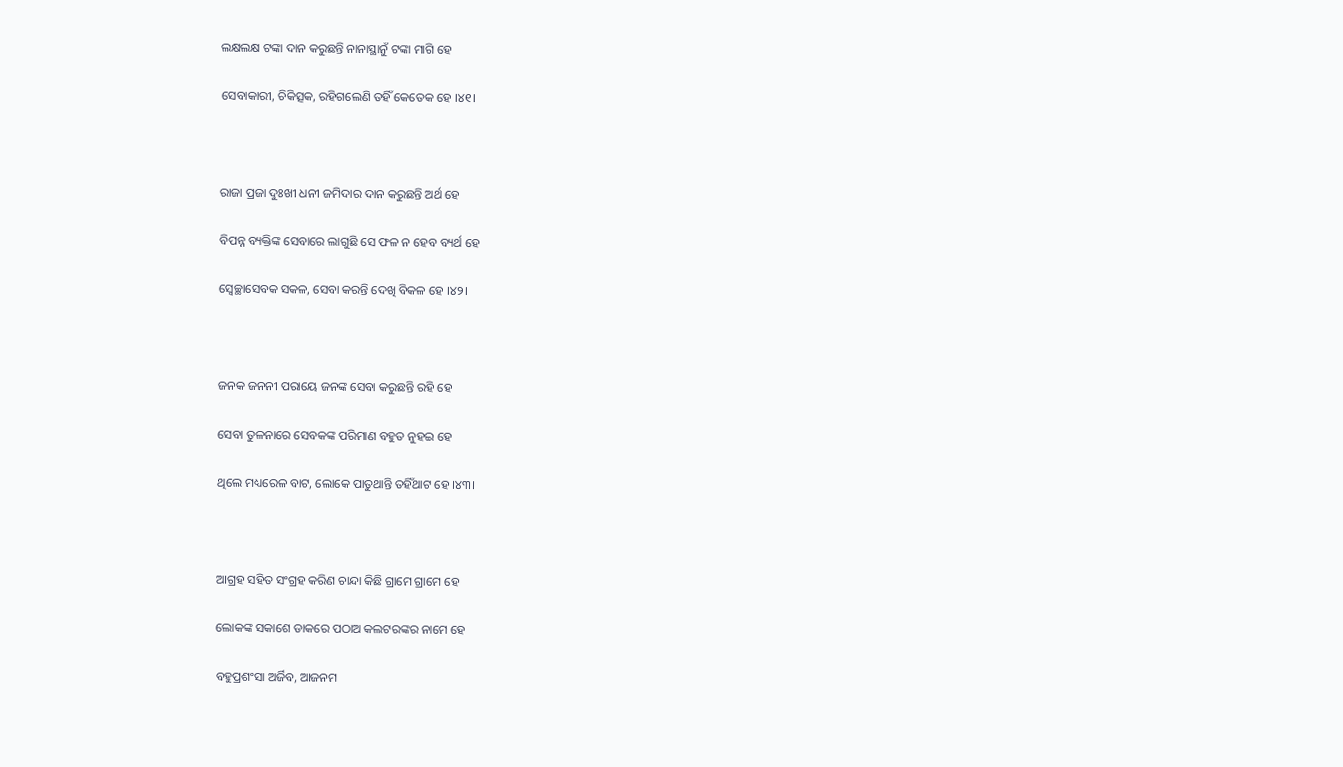ଲକ୍ଷଲକ୍ଷ ଟଙ୍କା ଦାନ କରୁଛନ୍ତି ନାନାସ୍ଥାନୁଁ ଟଙ୍କା ମାଗି ହେ

ସେବାକାରୀ, ଚିକିତ୍ସକ, ରହିଗଲେଣି ତହିଁ କେତେକ ହେ ।୪୧।



ରାଜା ପ୍ରଜା ଦୁଃଖୀ ଧନୀ ଜମିଦାର ଦାନ କରୁଛନ୍ତି ଅର୍ଥ ହେ

ବିପନ୍ନ ବ୍ୟକ୍ତିଙ୍କ ସେବାରେ ଲାଗୁଛି ସେ ଫଳ ନ ହେବ ବ୍ୟର୍ଥ ହେ

ସ୍ଵେଚ୍ଛାସେବକ ସକଳ, ସେବା କରନ୍ତି ଦେଖି ବିକଳ ହେ ।୪୨।



ଜନକ ଜନନୀ ପରାୟେ ଜନଙ୍କ ସେବା କରୁଛନ୍ତି ରହି ହେ

ସେବା ତୁଳନାରେ ସେବକଙ୍କ ପରିମାଣ ବହୁତ ନୁହଇ ହେ

ଥିଲେ ମଧ୍ୟରେଳ ବାଟ, ଲୋକେ ପାତୁଥାନ୍ତି ତହିଁଥାଟ ହେ ।୪୩।



ଆଗ୍ରହ ସହିତ ସଂଗ୍ରହ କରିଣ ଚାନ୍ଦା କିଛି ଗ୍ରାମେ ଗ୍ରାମେ ହେ

ଲୋକଙ୍କ ସକାଶେ ଡାକରେ ପଠାଅ କଲଟରଙ୍କର ନାମେ ହେ

ବହୁପ୍ରଶଂସା ଅର୍ଜିବ, ଆଜନମ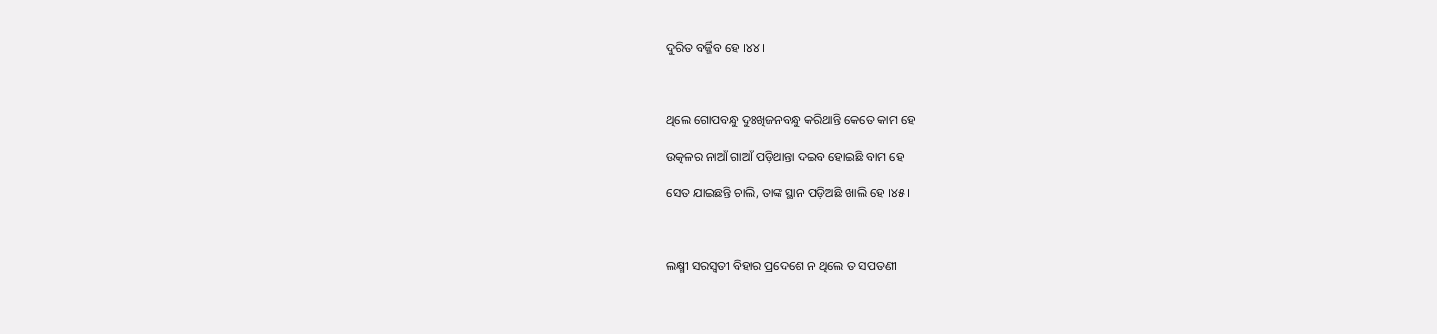ଦୁରିତ ବର୍ଜ୍ଜିବ ହେ ।୪୪।



ଥିଲେ ଗୋପବନ୍ଧୁ ଦୁଃଖିଜନବନ୍ଧୁ କରିଥାନ୍ତି କେତେ କାମ ହେ

ଉତ୍କଳର ନାଆଁ ଗାଆଁ ପଡ଼ିଥାନ୍ତା ଦଇବ ହୋଇଛି ବାମ ହେ

ସେତ ଯାଇଛନ୍ତି ଚାଲି, ତାଙ୍କ ସ୍ଥାନ ପଡ଼ିଅଛି ଖାଲି ହେ ।୪୫।



ଲକ୍ଷ୍ମୀ ସରସ୍ଵତୀ ବିହାର ପ୍ରଦେଶେ ନ ଥିଲେ ତ ସପତଣୀ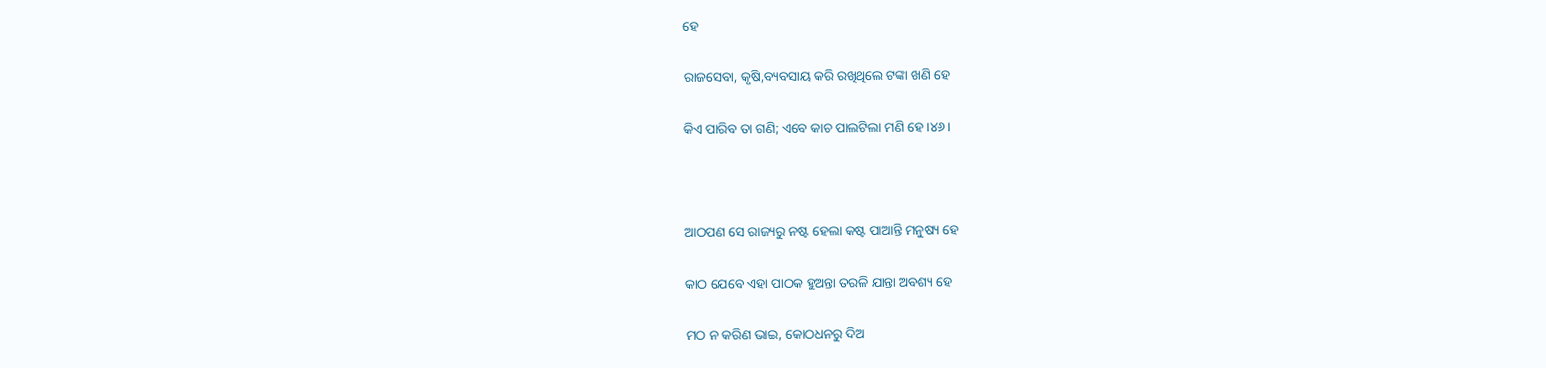ହେ

ରାଜସେବା, କୃଷି,ବ୍ୟବସାୟ କରି ରଖିଥିଲେ ଟଙ୍କା ଖଣି ହେ

କିଏ ପାରିବ ତା ଗଣି; ଏବେ କାଚ ପାଲଟିଲା ମଣି ହେ ।୪୬।



ଆଠପଣ ସେ ରାଜ୍ୟରୁ ନଷ୍ଟ ହେଲା କଷ୍ଟ ପାଆନ୍ତି ମନୁଷ୍ୟ ହେ

କାଠ ଯେବେ ଏହା ପାଠକ ହୁଅନ୍ତା ତରଳି ଯାନ୍ତା ଅବଶ୍ୟ ହେ

ମଠ ନ କରିଣ ଭାଇ, କୋଠଧନରୁ ଦିଅ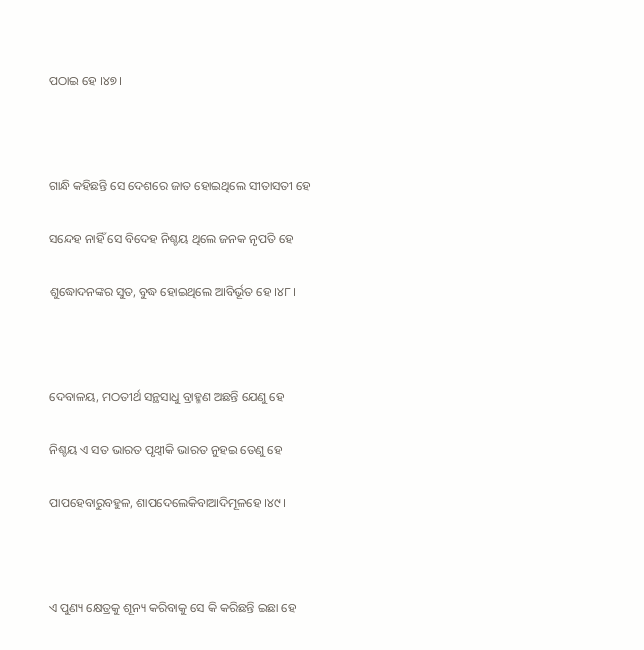ପଠାଇ ହେ ।୪୭।



ଗାନ୍ଧି କହିଛନ୍ତି ସେ ଦେଶରେ ଜାତ ହୋଇଥିଲେ ସୀତାସତୀ ହେ

ସନ୍ଦେହ ନାହିଁ ସେ ବିଦେହ ନିଶ୍ଚୟ ଥିଲେ ଜନକ ନୃପତି ହେ

ଶୁଦ୍ଧୋଦନଙ୍କର ସୁତ, ବୁଦ୍ଧ ହୋଇଥିଲେ ଆବିର୍ଭୂତ ହେ ।୪୮।



ଦେବାଳୟ, ମଠତୀର୍ଥ ସନ୍ଥସାଧୁ ବ୍ରାହ୍ମଣ ଅଛନ୍ତି ଯେଣୁ ହେ

ନିଶ୍ଚୟ ଏ ସତ ଭାରତ ପୃଥ୍ଵୀକି ଭାରତ ନୁହଇ ତେଣୁ ହେ

ପାପହେବାରୁବହୁଳ, ଶାପଦେଲେକିବାଆଦିମୂଳହେ ।୪୯।



ଏ ପୁଣ୍ୟ କ୍ଷେତ୍ରକୁ ଶୂନ୍ୟ କରିବାକୁ ସେ କି କରିଛନ୍ତି ଇଛା ହେ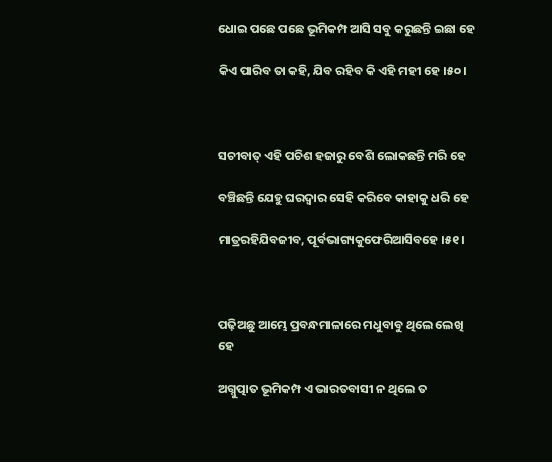ଧୋଇ ପଛେ ପଛେ ଭୂମିକମ୍ପ ଆସି ସବୁ କରୁଛନ୍ତି ଇଛା ହେ

କିଏ ପାରିବ ତା କହି, ଯିବ ରହିବ କି ଏହି ମହୀ ହେ ।୫୦।



ସଚୀବାତ୍ ଏହି ପଚିଶ ହଜାରୁ ବେଶି ଲୋକଛନ୍ତି ମରି ହେ

ବଞ୍ଚିଛନ୍ତି ଯେହୁ ଘରଦ୍ଵାର ସେହି କରିବେ କାହାକୁ ଧରି ହେ

ମାତ୍ରରହିଯିବଜୀବ, ପୂର୍ବଭାଗ୍ୟକୁଫେରିଆସିବହେ ।୫୧।



ପଢ଼ିଅଛୁ ଆମ୍ଭେ ପ୍ରବନ୍ଧମାଳାରେ ମଧୁବାବୁ ଥିଲେ ଲେଖି ହେ

ଅଗ୍ନୁତ୍ପାତ ଭୂମିକମ୍ପ ଏ ଭାରତବାସୀ ନ ଥିଲେ ତ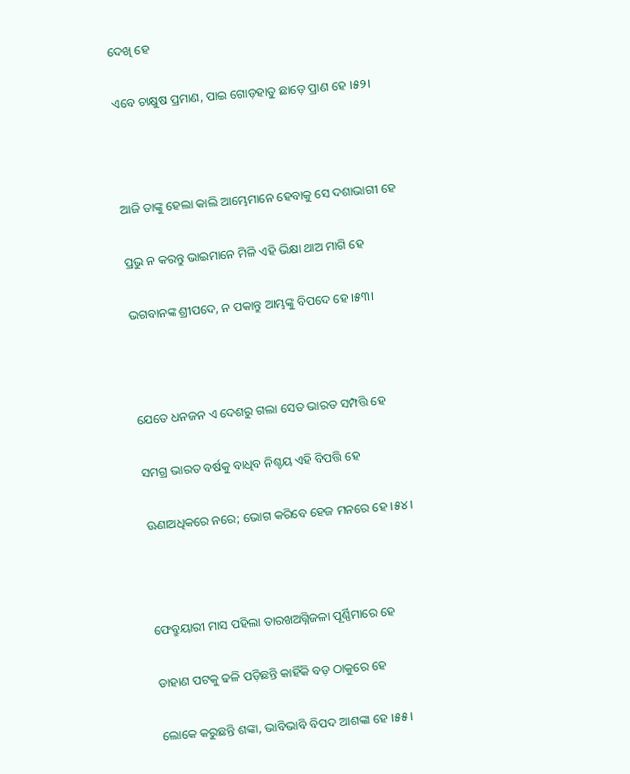ଦେଖି ହେ

ଏବେ ଚାକ୍ଷୁଷ ପ୍ରମାଣ, ପାଇ ଗୋଡ଼ହାତୁ ଛାଡ଼େ ପ୍ରାଣ ହେ ।୫୨।



ଆଜି ତାଙ୍କୁ ହେଲା କାଲି ଆମ୍ଭେମାନେ ହେବାକୁ ସେ ଦଶାଭାଗୀ ହେ

ପ୍ରଭୁ ନ କରନ୍ତୁ ଭାଇମାନେ ମିଳି ଏହି ଭିକ୍ଷା ଥାଅ ମାଗି ହେ

ଭଗବାନଙ୍କ ଶ୍ରୀପଦେ, ନ ପକାନ୍ତୁ ଆମ୍ଭଙ୍କୁ ବିପଦେ ହେ ।୫୩।



ଯେତେ ଧନଜନ ଏ ଦେଶରୁ ଗଲା ସେତ ଭାରତ ସମ୍ପତ୍ତି ହେ

ସମଗ୍ର ଭାରତ ବର୍ଷକୁ ବାଧିବ ନିଶ୍ଚୟ ଏହି ବିପତ୍ତି ହେ

ଊଣାଅଧିକରେ ନରେ; ଭୋଗ କରିବେ ହେଜ ମନରେ ହେ ।୫୪।



ଫେବ୍ରୁୟାରୀ ମାସ ପହିଲା ତାରଖଅଗ୍ନିଜଳା ପୂର୍ଣ୍ଣିମାରେ ହେ

ଡାହାଣ ପଟକୁ ଢଳି ପଡ଼ିଛନ୍ତି କାହିଁକି ବଡ଼ ଠାକୁରେ ହେ

ଲୋକେ କରୁଛନ୍ତି ଶଙ୍କା, ଭାବିଭାବି ବିପଦ ଆଶଙ୍କା ହେ ।୫୫।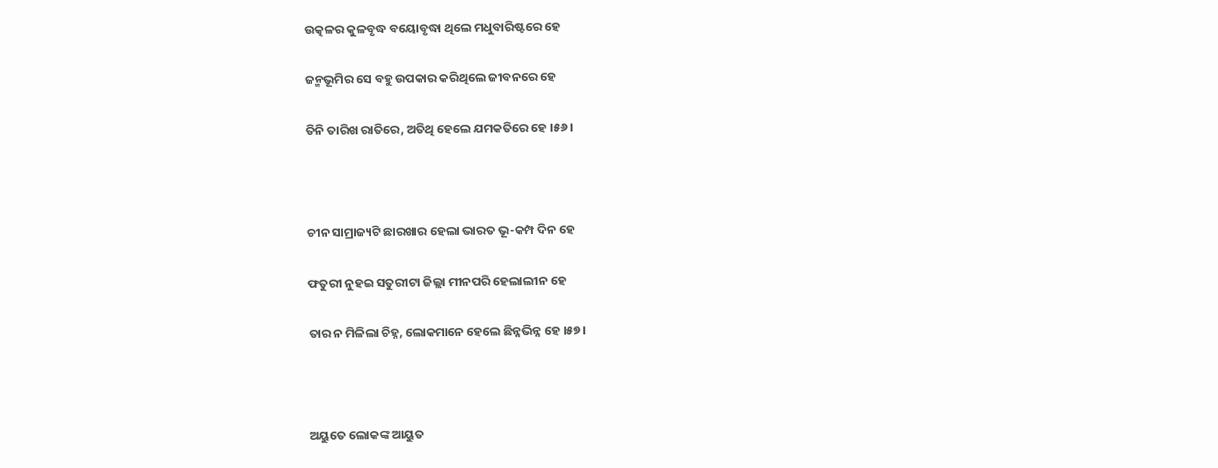ଉତ୍କଳର କୁଳବୃଦ୍ଧ ବୟୋବୃଦ୍ଧା ଥିଲେ ମଧୁବାରିଷ୍ଟରେ ହେ

ଜନ୍ମଭୂମିର ସେ ବହୁ ଉପକାର କରିଥିଲେ ଜୀବନରେ ହେ

ତିନି ତାରିଖ ରାତିରେ, ଅତିଥି ହେଲେ ଯମକତିରେ ହେ ।୫୬।



ଚୀନ ସାମ୍ରାଜ୍ୟଟି ଛାରଖାର ହେଲା ଭାରତ ଭୂ-କମ୍ପ ଦିନ ହେ

ଫତୁରୀ ନୁହଇ ସତୁରୀଟା ଜିଲ୍ଲା ମୀନପରି ହେଲାଲୀନ ହେ

ତାର ନ ମିଳିଲା ଚିହ୍ନ, ଲୋକମାନେ ହେଲେ ଛିନ୍ନଭିନ୍ନ ହେ ।୫୭।



ଅୟୁତେ ଲୋକଙ୍କ ଆୟୁତ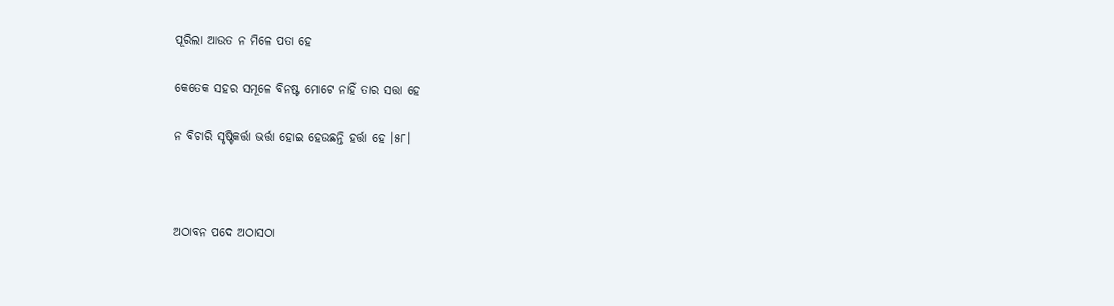ପୂରିଲା ଆଉତ ନ ମିଳେ ପତା ହେ

କେତେକ ସହର ସମୂଳେ ବିନଷ୍ଟ ମୋଟେ ନାହିଁ ତାର ସତ୍ତା ହେ

ନ ବିଚାରି ସୃଷ୍ଟିକର୍ତ୍ତା ଭର୍ତ୍ତା ହୋଇ ହେଉଛନ୍ତି ହର୍ତ୍ତା ହେ ।୫୮।



ଅଠାବନ ପଦେ ଅଠାସଠା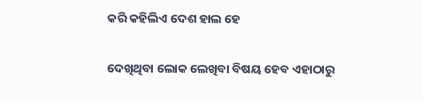କରି କହିଲିଏ ଦେଶ ହାଲ ହେ

ଦେଖିଥିବା ଲୋକ ଲେଖିବା ବିଷୟ ହେବ ଏହାଠାରୁ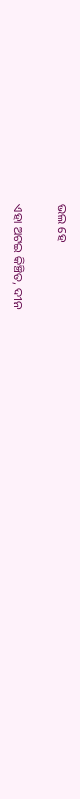ଭଲ ହେ

ଏହା ଅଟଇ କିଞ୍ଚିତ, ଦୀନ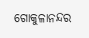ଗୋକୁଳାନନ୍ଦର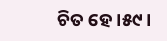ଚିତ ହେ ।୫୯।